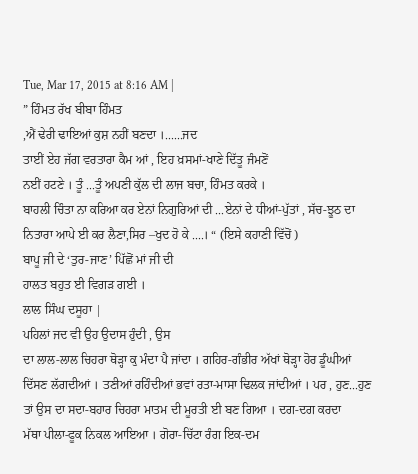Tue, Mar 17, 2015 at 8:16 AM |
” ਹਿੰਮਤ ਰੱਖ ਬੀਬਾ ਹਿੰਮਤ
,ਐਂ ਢੇਰੀ ਢਾਇਆਂ ਕੁਸ਼ ਨਹੀਂ ਬਣਦਾ ।......ਜਦ
ਤਾਈਂ ਏਹ ਜੱਗ ਵਰਤਾਰਾ ਕੈਮ ਆਂ , ਇਹ ਖ਼ਸਮਾਂ-ਖਾਣੇ ਦਿੱਤੂ ਜੰਮਣੋਂ
ਨਈਂ ਹਟਣੇ । ਤੂੰ ...ਤੂੰ ਅਪਣੀ ਕੁੱਲ ਦੀ ਲਾਜ ਬਚਾ, ਹਿੰਮਤ ਕਰਕੇ ।
ਬਾਹਲੀ ਚਿੰਤਾ ਨਾ ਕਰਿਆ ਕਰ ਏਨਾਂ ਨਿਗੁਰਿਆਂ ਦੀ ...ਏਨਾਂ ਦੇ ਧੀਆਂ-ਪੁੱਤਾਂ , ਸੱਚ-ਝੂਠ ਦਾ ਨਿਤਾਰਾ ਆਪੇ ਈ ਕਰ ਲੈਣਾ,ਸਿਰ –ਖੁਦ ਹੋ ਕੇ ....। “ (ਇਸੇ ਕਹਾਣੀ ਵਿੱਚੋਂ )
ਬਾਪੂ ਜੀ ਦੇ ‘ਤੁਰ-ਜਾਣ’ ਪਿੱਛੋਂ ਮਾਂ ਜੀ ਦੀ
ਹਾਲਤ ਬਹੁਤ ਈ ਵਿਗੜ ਗਈ ।
ਲਾਲ ਸਿੰਘ ਦਸੂਹਾ |
ਪਹਿਲਾਂ ਜਦ ਵੀ ਉਹ ਉਦਾਸ ਹੁੰਦੀ , ਉਸ
ਦਾ ਲਾਲ-ਲਾਲ ਚਿਹਰਾ ਥੋੜ੍ਹਾ ਕੁ ਮੰਦਾ ਪੈ ਜਾਂਦਾ । ਗਹਿਰ-ਗੰਭੀਰ ਅੱਖਾਂ ਥੋੜ੍ਹਾ ਹੋਰ ਡੂੰਘੀਆਂ
ਦਿੱਸਣ ਲੱਗਦੀਆਂ । ਤਣੀਆਂ ਰਹਿੰਦੀਆਂ ਭਵਾਂ ਰਤਾ-ਮਾਸਾ ਢਿਲਕ ਜਾਂਦੀਆਂ । ਪਰ , ਹੁਣ...ਹੁਣ ਤਾਂ ਉਸ ਦਾ ਸਦਾ-ਬਹਾਰ ਚਿਹਰਾ ਮਾਤਮ ਦੀ ਮੂਰਤੀ ਈ ਬਣ ਗਿਆ । ਦਗ-ਦਗ ਕਰਦਾ
ਮੱਥਾ ਪੀਲਾ-ਫੂਕ ਨਿਕਲ ਆਇਆ । ਗੋਰਾ-ਚਿੱਟਾ ਰੰਗ ਇਕ-ਦਮ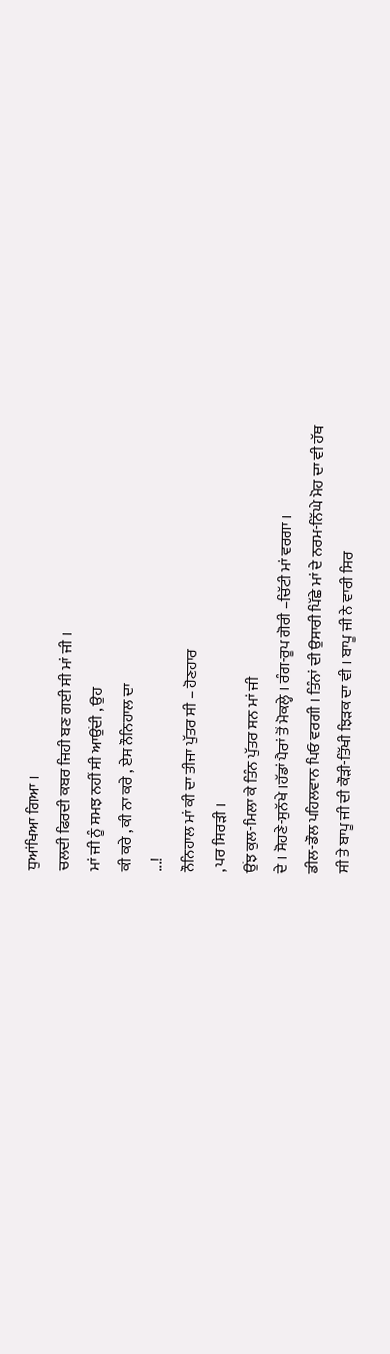ਧੁਆਂਖਿਆ ਗਿਆ ।
ਚਲਦੀ ਫਿਰਦੀ ਕਬਰ ਜਿਹੀ ਬਣ ਗਈ ਸੀ ਮਾਂ ਜੀ ।
ਮਾਂ ਜੀ ਨੂੰ ਸਮਝ ਨਹੀਂ ਸੀ ਆਉਂਦੀ , ਉਹ
ਕੀ ਕਰੇ , ਕੀ ਨਾ ਕਰੇ , ਏਸ ਨੌਨਿਹਾਲ ਦਾ
...!
ਨੌਨਿਹਾਲ ਮਾਂ ਕੀ ਦਾ ਤੀਜਾ ਪੁੱਤਰ ਸੀ – ਹੋਣਹਾਰ
, ਪਰ ਸਿਰੜੀ ।
ਉਂਝ ਕੁਲ-ਮਿਲਾ ਕੇ ਤਿੰਨ ਪੁੱਤਰ ਸਨ ਮਾਂ ਜੀ
ਦੇ । ਸੋਹਣੇ-ਸੁਨੱਖੇ ।ਹੱਡਾਂ ਪੈਰਾਂ ਤੋਂ ਮੋਕਲ੍ਹੇ । ਰੰਗ-ਰੂਪ ਗੋਰੀ –ਚਿੱਟੀ ਮਾਂ ਵਰਗਾ ।
ਡੀਲ-ਡੌਲ ਪਹਿਲਵਾਨ ਪਿਓ ਵਰਗੀ । ਤਿੰਨਾਂ ਦੀ ਉਸਾਰੀ ਪਿੱਛੇ ਮਾਂ ਦੇ ਨਰਮ-ਨਿੱਘੇ ਮੋਹ ਦਾ ਵੀ ਹੱਥ
ਸੀ ਤੇ ਬਾਪੂ ਜੀ ਦੀ ਕੌੜੀ-ਤਿੱਖੀ ਝਿੜਕ ਦਾ ਵੀ । ਬਾਪੂ ਜੀ ਨੇ ਵਾਰੀ ਸਿਰ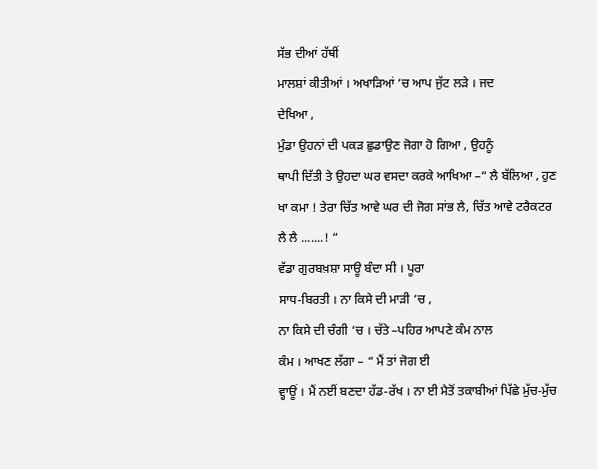ਸੱਭ ਦੀਆਂ ਹੱਥੀਂ
ਮਾਲਸ਼ਾਂ ਕੀਤੀਆਂ । ਅਖਾੜਿਆਂ ‘ਚ ਆਪ ਜੁੱਟ ਲੜੇ । ਜਦ
ਦੇਖਿਆ ,
ਮੁੰਡਾ ਉਹਨਾਂ ਦੀ ਪਕੜ ਛੁਡਾਉਣ ਜੋਗਾ ਹੋ ਗਿਆ , ਉਹਨੂੰ
ਥਾਪੀ ਦਿੱਤੀ ਤੇ ਉਹਦਾ ਘਰ ਵਸਦਾ ਕਰਕੇ ਆਖਿਆ –“ ਲੈ ਬੱਲਿਆ , ਹੁਣ
ਖਾ ਕਮਾ ! ਤੇਰਾ ਚਿੱਤ ਆਵੇ ਘਰ ਦੀ ਜੋਗ ਸਾਂਭ ਲੈ, ਚਿੱਤ ਆਵੇ ਟਰੈਕਟਰ
ਲੈ ਲੈ .......! “
ਵੱਡਾ ਗੁਰਬਖ਼ਸ਼ਾ ਸਾਊ ਬੰਦਾ ਸੀ । ਪੂਰਾ
ਸਾਧ-ਬਿਰਤੀ । ਨਾ ਕਿਸੇ ਦੀ ਮਾੜੀ ‘ਚ ,
ਨਾ ਕਿਸੇ ਦੀ ਚੰਗੀ ‘ਚ । ਚੱਤੇ –ਪਹਿਰ ਆਪਣੇ ਕੰਮ ਨਾਲ
ਕੰਮ । ਆਖਣ ਲੱਗਾ – “ ਮੈਂ ਤਾਂ ਜੋਗ ਈ
ਵ੍ਹਾਊਂ । ਮੈਂ ਨਈਂ ਬਣਦਾ ਹੱਡ-ਰੱਖ । ਨਾ ਈ ਮੈਤੋਂ ਤਕਾਬੀਆਂ ਪਿੱਛੇ ਮੁੱਚ-ਮੁੱਚ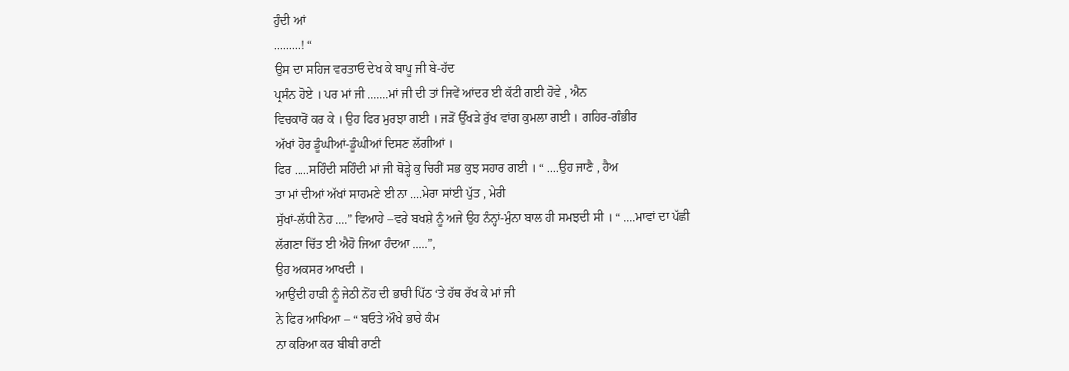ਹੁੰਦੀ ਆਂ
.........! “
ਉਸ ਦਾ ਸਹਿਜ ਵਰਤਾਓ ਦੇਖ ਕੇ ਬਾਪੂ ਜੀ ਬੇ-ਹੱਦ
ਪ੍ਰਸੰਨ ਹੋਏ । ਪਰ ਮਾਂ ਜੀ .......ਮਾਂ ਜੀ ਦੀ ਤਾਂ ਜਿਵੇਂ ਆਂਦਰ ਈ ਕੱਟੀ ਗਈ ਹੋਵੇ , ਐਨ
ਵਿਚਕਾਰੋਂ ਕਰ ਕੇ । ਉਹ ਫਿਰ ਮੁਰਝਾ ਗਈ । ਜੜੋਂ ਉੱਖੜੇ ਰੁੱਖ ਵਾਂਗ ਕੁਮਲਾ ਗਈ । ਗਹਿਰ-ਗੰਭੀਰ
ਅੱਖਾਂ ਹੋਰ ਡੂੰਘੀਆਂ-ਡੂੰਘੀਆਂ ਦਿਸਣ ਲੱਗੀਆਂ ।
ਫਿਰ .....ਸਹਿੰਦੀ ਸਹਿੰਦੀ ਮਾਂ ਜੀ ਥੋੜ੍ਹੇ ਕੁ ਚਿਰੀਂ ਸਭ ਕੁਝ ਸਹਾਰ ਗਈ । “ ....ਉਹ ਜਾਣੈ , ਹੈਅ
ਤਾ ਮਾਂ ਦੀਆਂ ਅੱਖਾਂ ਸਾਹਮਣੇ ਈ ਨਾ ....ਮੇਰਾ ਸਾਂਈ ਪੁੱਤ , ਮੇਰੀ
ਸੁੱਖਾਂ-ਲੱਧੀ ਨੋਹ ....” ਵਿਆਹੇ –ਵਰੇ ਬਖਸ਼ੇ ਨੂੰ ਅਜੇ ਉਹ ਨੰਨ੍ਹਾਂ-ਮੁੰਨਾ ਬਾਲ ਹੀ ਸਮਝਦੀ ਸੀ । “ ....ਮਾਵਾਂ ਦਾ ਪੱਛੀ
ਲੱਗਣਾ ਚਿੱਤ ਈ ਐਹੋ ਜਿਆ ਹੰਦਆ .....”,
ਉਹ ਅਕਸਰ ਆਖਦੀ ।
ਆਉਂਦੀ ਹਾੜੀ ਨੂੰ ਜੇਠੀ ਨੋਂਹ ਦੀ ਭਾਰੀ ਪਿੱਠ ‘ਤੇ ਹੱਥ ਰੱਖ ਕੇ ਮਾਂ ਜੀ
ਨੇ ਫਿਰ ਆਖਿਆ – “ ਬਓਤੇ ਔਖੇ ਭਾਰੇ ਕੰਮ
ਨਾ ਕਰਿਆ ਕਰ ਬੀਬੀ ਰਾਣੀ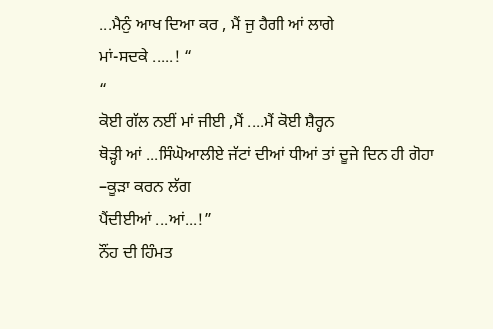...ਮੈਨੁੰ ਆਖ ਦਿਆ ਕਰ , ਮੈਂ ਜੁ ਹੈਗੀ ਆਂ ਲਾਗੇ
ਮਾਂ-ਸਦਕੇ .....! “
“
ਕੋਈ ਗੱਲ ਨਈਂ ਮਾਂ ਜੀਈ ,ਮੈਂ ....ਮੈਂ ਕੋਈ ਸ਼ੈਰ੍ਹਨ
ਥੋੜ੍ਹੀ ਆਂ ...ਸਿੰਘੋਆਲੀਏ ਜੱਟਾਂ ਦੀਆਂ ਧੀਆਂ ਤਾਂ ਦੂਜੇ ਦਿਨ ਹੀ ਗੋਹਾ –ਕੂੜਾ ਕਰਨ ਲੱਗ
ਪੈਂਦੀਈਆਂ ...ਆਂ...!”
ਨੌਂਹ ਦੀ ਹਿੰਮਤ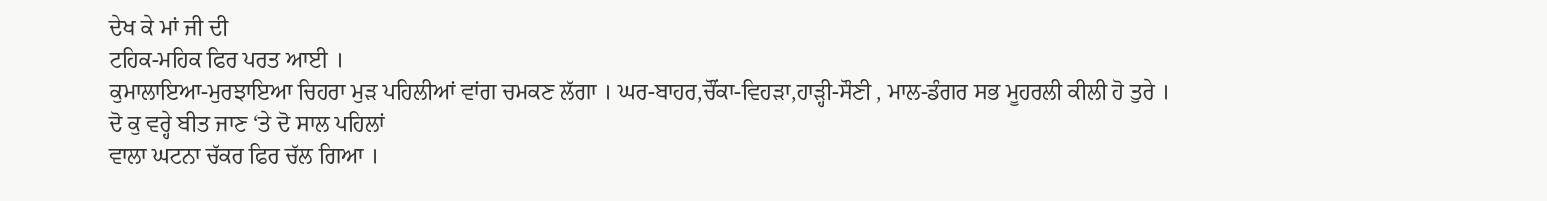ਦੇਖ ਕੇ ਮਾਂ ਜੀ ਦੀ
ਟਹਿਕ-ਮਹਿਕ ਫਿਰ ਪਰਤ ਆਈ ।
ਕੁਮਾਲਾਇਆ-ਮੁਰਝਾਇਆ ਚਿਹਰਾ ਮੁੜ ਪਹਿਲੀਆਂ ਵਾਂਗ ਚਮਕਣ ਲੱਗਾ । ਘਰ-ਬਾਹਰ,ਚੌਂਕਾ-ਵਿਹੜਾ,ਹਾੜ੍ਹੀ-ਸੌਣੀ , ਮਾਲ-ਡੰਗਰ ਸਭ ਮੂਹਰਲੀ ਕੀਲੀ ਹੋ ਤੁਰੇ ।
ਦੋ ਕੁ ਵਰ੍ਹੇ ਬੀਤ ਜਾਣ ‘ਤੇ ਦੋ ਸਾਲ ਪਹਿਲਾਂ
ਵਾਲਾ ਘਟਨਾ ਚੱਕਰ ਫਿਰ ਚੱਲ ਗਿਆ ।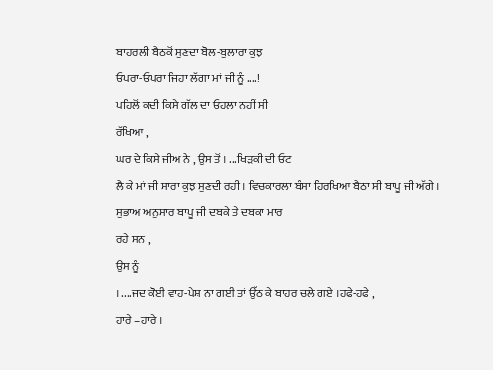ਬਾਹਰਲੀ ਬੈਠਕੋਂ ਸੁਣਦਾ ਬੋਲ-ਬੁਲਾਰਾ ਕੁਝ
ਓਪਰਾ-ਓਪਰਾ ਜਿਹਾ ਲੱਗਾ ਮਾਂ ਜੀ ਨੂੰ ....!
ਪਹਿਲੋਂ ਕਦੀ ਕਿਸੇ ਗੱਲ ਦਾ ਓਹਲਾ ਨਹੀਂ ਸੀ
ਰੱਖਿਆ ,
ਘਰ ਦੇ ਕਿਸੇ ਜੀਅ ਨੇ , ਉਸ ਤੋਂ । ...ਖਿੜਕੀ ਦੀ ਓਟ
ਲੈ ਕੇ ਮਾਂ ਜੀ ਸਾਰਾ ਕੁਝ ਸੁਣਦੀ ਰਹੀ । ਵਿਚਕਾਰਲਾ ਬੰਸਾ ਹਿਰਖਿਆ ਬੈਠਾ ਸੀ ਬਾਪੂ ਜੀ ਅੱਗੇ । ਸੁਭਾਅ ਅਨੁਸਾਰ ਬਾਪੂ ਜੀ ਦਬਕੇ ਤੇ ਦਬਕਾ ਮਾਰ
ਰਹੇ ਸਨ ,
ਉਸ ਨੂੰ
। ....ਜਦ ਕੋਈ ਵਾਹ-ਪੇਸ਼ ਨਾ ਗਈ ਤਾਂ ਉੱਠ ਕੇ ਬਾਹਰ ਚਲੇ ਗਏ ।ਹਫੇ-ਹਫੇ ,
ਹਾਰੇ –ਹਾਰੇ ।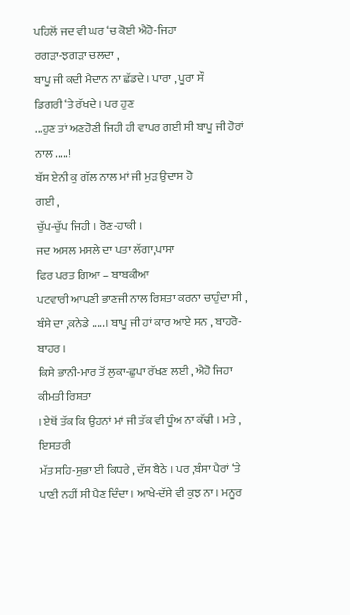ਪਹਿਲੋਂ ਜਦ ਵੀ ਘਰ ‘ਚ ਕੋਈ ਐਹੋ-ਜਿਹਾ
ਰਗੜਾ-ਝਗੜਾ ਚਲਦਾ ,
ਬਾਪੂ ਜੀ ਕਦੀ ਮੈਦਾਨ ਨਾ ਛੱਡਦੇ । ਪਾਰਾ , ਪੂਰਾ ਸੌ
ਡਿਗਰੀ ‘ਤੇ ਰੱਖਦੇ । ਪਰ ਹੁਣ
...ਹੁਣ ਤਾਂ ਅਣਹੋਣੀ ਜਿਹੀ ਹੀ ਵਾਪਰ ਗਈ ਸੀ ਬਾਪੂ ਜੀ ਹੋਰਾਂ ਨਾਲ .....!
ਬੱਸ ਏਨੀ ਕੁ ਗੱਲ ਨਾਲ ਮਾਂ ਜੀ ਮੁੜ ਉਦਾਸ ਹੋ
ਗਈ ,
ਚੁੱਪ-ਚੁੱਪ ਜਿਹੀ । ਰੋਣ-ਹਾਕੀ ।
ਜਦ ਅਸਲ ਮਸਲੇ ਦਾ ਪਤਾ ਲੱਗਾ,ਪਾਸਾ
ਫਿਰ ਪਰਤ ਗਿਆ – ਬਾਬਕੀਆ
ਪਟਵਾਰੀ ਆਪਣੀ ਭਾਣਜੀ ਨਾਲ ਰਿਸ਼ਤਾ ਕਰਨਾ ਚਾਹੁੰਦਾ ਸੀ , ਬੰਸੇ ਦਾ ,ਕਨੇਡੇ .....। ਬਾਪੂ ਜੀ ਹਾਂ ਕਾਰ ਆਏ ਸਨ , ਬਾਹਰੋ-ਬਾਹਰ ।
ਕਿਸੇ ਭਾਨੀ-ਮਾਰ ਤੋਂ ਲੁਕਾ-ਛੁਪਾ ਰੱਖਣ ਲਈ , ਐਹੋ ਜਿਹਾ ਕੀਮਤੀ ਰਿਸ਼ਤਾ
। ਏਥੋਂ ਤੱਕ ਕਿ ਉਹਨਾਂ ਮਾਂ ਜੀ ਤੱਕ ਵੀ ਧੂੰਅ ਨਾ ਕੱਢੀ । ਮਤੇ , ਇਸਤਰੀ
ਮੱਤ ਸਹਿ-ਸੁਭਾ ਈ ਕਿਧਰੇ , ਦੱਸ ਬੈਠੇ । ਪਰ ,ਬੰਸਾ ਪੈਰਾਂ ‘ਤੇ ਪਾਣੀ ਨਹੀਂ ਸੀ ਪੈਣ ਦਿੰਦਾ । ਆਖੇ-ਦੱਸੇ ਵੀ ਕੁਝ ਨਾ । ਮਨੂਰ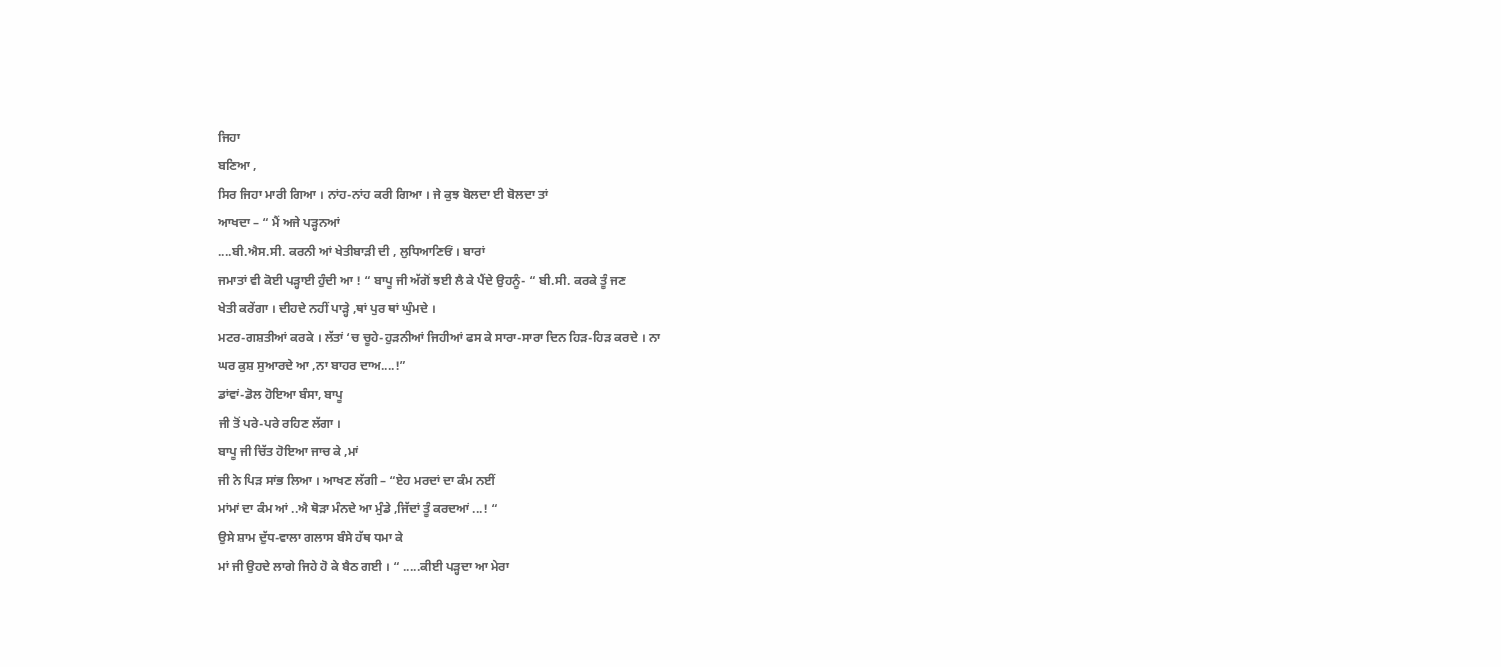ਜਿਹਾ
ਬਣਿਆ ,
ਸਿਰ ਜਿਹਾ ਮਾਰੀ ਗਿਆ । ਨਾਂਹ-ਨਾਂਹ ਕਰੀ ਗਿਆ । ਜੇ ਕੁਝ ਬੋਲਦਾ ਈ ਬੋਲਦਾ ਤਾਂ
ਆਖਦਾ – “ ਮੈਂ ਅਜੇ ਪੜ੍ਹਨਆਂ
....ਬੀ.ਐਸ.ਸੀ. ਕਰਨੀ ਆਂ ਖੇਤੀਬਾੜੀ ਦੀ , ਲੁਧਿਆਣਿਓਂ । ਬਾਰਾਂ
ਜਮਾਤਾਂ ਵੀ ਕੋਈ ਪੜ੍ਹਾਈ ਹੁੰਦੀ ਆ ! “ ਬਾਪੂ ਜੀ ਅੱਗੋਂ ਝਈ ਲੈ ਕੇ ਪੈਂਦੇ ਉਹਨੂੰ- “ ਬੀ.ਸੀ. ਕਰਕੇ ਤੂੰ ਜਣ
ਖੇਤੀ ਕਰੇਂਗਾ । ਦੀਹਦੇ ਨਹੀਂ ਪਾੜ੍ਹੇ ,ਥਾਂ ਪੁਰ ਥਾਂ ਘੁੰਮਦੇ ।
ਮਟਰ-ਗਸ਼ਤੀਆਂ ਕਰਕੇ । ਲੱਤਾਂ ‘ਚ ਚੂਹੇ-ਹੁੜਨੀਆਂ ਜਿਹੀਆਂ ਫਸ ਕੇ ਸਾਰਾ-ਸਾਰਾ ਦਿਨ ਹਿੜ-ਹਿੜ ਕਰਦੇ । ਨਾ
ਘਰ ਕੁਸ਼ ਸੁਆਰਦੇ ਆ ,ਨਾ ਬਾਹਰ ਦਾਅ....!”
ਡਾਂਵਾਂ-ਡੋਲ ਹੋਇਆ ਬੰਸਾ, ਬਾਪੂ
ਜੀ ਤੋਂ ਪਰੇ-ਪਰੇ ਰਹਿਣ ਲੱਗਾ ।
ਬਾਪੂ ਜੀ ਚਿੱਤ ਹੋਇਆ ਜਾਚ ਕੇ ,ਮਾਂ
ਜੀ ਨੇ ਪਿੜ ਸਾਂਭ ਲਿਆ । ਆਖਣ ਲੱਗੀ – “ਏਹ ਮਰਦਾਂ ਦਾ ਕੰਮ ਨਈਂ
ਮਾਂਮਾਂ ਦਾ ਕੰਮ ਆਂ ..ਐ ਥੋੜਾ ਮੰਨਦੇ ਆ ਮੁੰਡੇ ,ਜਿੱਦਾਂ ਤੂੰ ਕਰਦਆਂ ...! “
ਉਸੇ ਸ਼ਾਮ ਦੁੱਧ-ਵਾਲਾ ਗਲਾਸ ਬੰਸੇ ਹੱਥ ਧਮਾ ਕੇ
ਮਾਂ ਜੀ ਉਹਦੇ ਲਾਗੇ ਜਿਹੇ ਹੋ ਕੇ ਬੈਠ ਗਈ । “ .....ਕੀਈ ਪੜ੍ਹਦਾ ਆ ਮੇਰਾ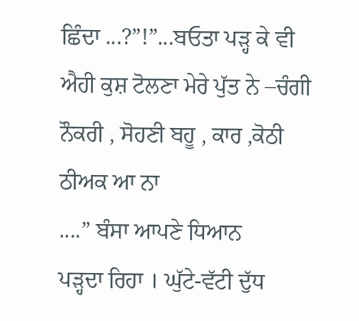ਛਿੰਦਾ ...?”!”...ਬਓਤਾ ਪੜ੍ਹ ਕੇ ਵੀ
ਐਹੀ ਕੁਸ਼ ਟੋਲਣਾ ਮੇਰੇ ਪੁੱਤ ਨੇ –ਚੰਗੀ ਨੌਕਰੀ , ਸੋਹਣੀ ਬਹੂ , ਕਾਰ ,ਕੋਠੀ ਠੀਅਕ ਆ ਨਾ
....” ਬੰਸਾ ਆਪਣੇ ਧਿਆਨ
ਪੜ੍ਹਦਾ ਰਿਹਾ । ਘੁੱਟੇ-ਵੱਟੀ ਦੁੱਧ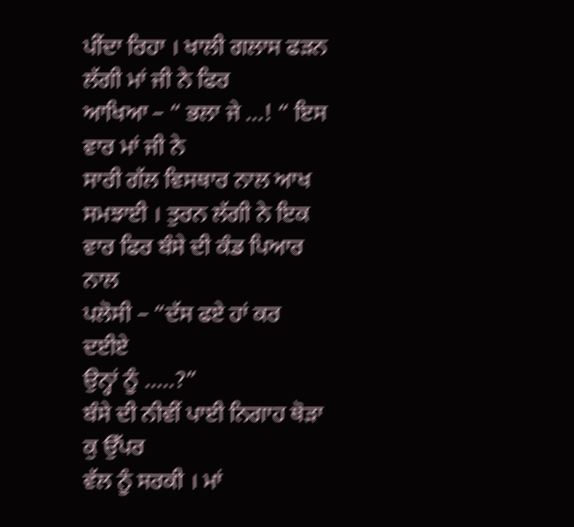ਪੀਂਦਾ ਰਿਹਾ । ਖਾਲੀ ਗਲਾਸ ਫੜਨ ਲੱਗੀ ਮਾਂ ਜੀ ਨੇ ਫਿਰ
ਆਖਿਆ – “ ਭਲਾ ਜੇ ...! “ ਇਸ ਵਾਰ ਮਾਂ ਜੀ ਨੇ
ਸਾਰੀ ਗੱਲ ਵਿਸਥਾਰ ਨਾਲ ਆਖ ਸਮਝਾਈ । ਤੁਰਨ ਲੱਗੀ ਨੇ ਇਕ ਵਾਰ ਫਿਰ ਬੰਸੇ ਦੀ ਕੰਡ ਪਿਆਰ ਨਾਲ
ਪਲੋਸੀ – “ਦੱਸ ਫਏ ਹਾਂ ਕਰ ਦਈਏ
ਉਨ੍ਹਾਂ ਨੂੰ .....?”
ਬੰਸੇ ਦੀ ਨੀਵੀਂ ਪਾਈ ਨਿਗਾਹ ਥੋੜਾ ਕੁ ਉੱਪਰ
ਵੱਲ ਨੂੰ ਸਰਕੀ । ਮਾਂ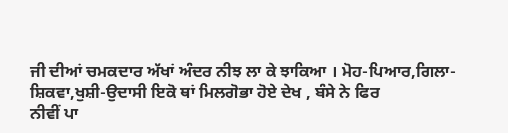ਜੀ ਦੀਆਂ ਚਮਕਦਾਰ ਅੱਖਾਂ ਅੰਦਰ ਨੀਝ ਲਾ ਕੇ ਝਾਕਿਆ । ਮੋਹ-ਪਿਆਰ,ਗਿਲਾ-ਸ਼ਿਕਵਾ,ਖੁਸ਼ੀ-ਉਦਾਸੀ ਇਕੋ ਥਾਂ ਮਿਲਗੋਭਾ ਹੋਏ ਦੇਖ , ਬੰਸੇ ਨੇ ਫਿਰ
ਨੀਵੀਂ ਪਾ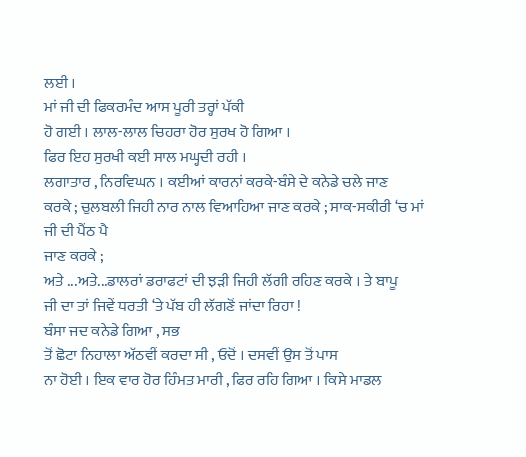ਲਈ ।
ਮਾਂ ਜੀ ਦੀ ਫਿਕਰਮੰਦ ਆਸ ਪੂਰੀ ਤਰ੍ਹਾਂ ਪੱਕੀ
ਹੋ ਗਈ । ਲਾਲ-ਲਾਲ ਚਿਹਰਾ ਹੋਰ ਸੁਰਖ ਹੋ ਗਿਆ ।
ਫਿਰ ਇਹ ਸੁਰਖੀ ਕਈ ਸਾਲ ਮਘ੍ਹਦੀ ਰਹੀ ।
ਲਗਾਤਾਰ , ਨਿਰਵਿਘਨ । ਕਈਆਂ ਕਾਰਨਾਂ ਕਰਕੇ-ਬੰਸੇ ਦੇ ਕਨੇਡੇ ਚਲੇ ਜਾਣ
ਕਰਕੇ ; ਚੁਲਬਲੀ ਜਿਹੀ ਨਾਰ ਨਾਲ ਵਿਆਹਿਆ ਜਾਣ ਕਰਕੇ ; ਸਾਕ-ਸਕੀਰੀ ‘ਚ ਮਾਂ ਜੀ ਦੀ ਪੈਂਠ ਪੈ
ਜਾਣ ਕਰਕੇ ;
ਅਤੇ ...ਅਤੇ...ਡਾਲਰਾਂ ਡਰਾਫਟਾਂ ਦੀ ਝੜੀ ਜਿਹੀ ਲੱਗੀ ਰਹਿਣ ਕਰਕੇ । ਤੇ ਬਾਪੂ
ਜੀ ਦਾ ਤਾਂ ਜਿਵੇਂ ਧਰਤੀ ‘ਤੇ ਪੱਬ ਹੀ ਲੱਗਣੋਂ ਜਾਂਦਾ ਰਿਹਾ !
ਬੰਸਾ ਜਦ ਕਨੇਡੇ ਗਿਆ , ਸਭ
ਤੋਂ ਛੋਟਾ ਨਿਹਾਲਾ ਅੱਠਵੀਂ ਕਰਦਾ ਸੀ , ਓਦੋਂ । ਦਸਵੀਂ ਉਸ ਤੋਂ ਪਾਸ
ਨਾ ਹੋਈ । ਇਕ ਵਾਰ ਹੋਰ ਹਿੰਮਤ ਮਾਰੀ , ਫਿਰ ਰਹਿ ਗਿਆ । ਕਿਸੇ ਮਾਡਲ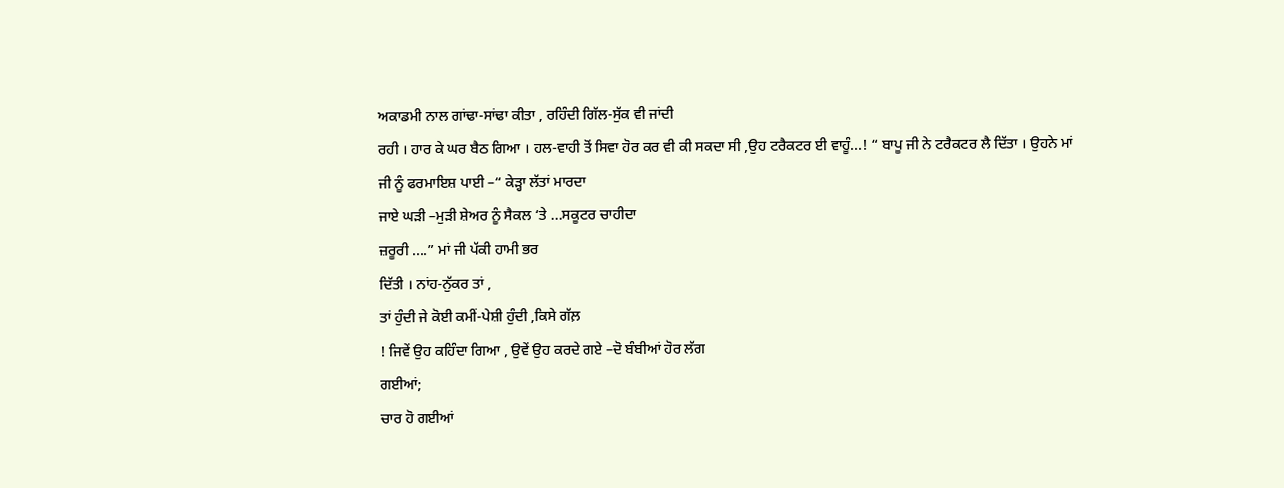ਅਕਾਡਮੀ ਨਾਲ ਗਾਂਢਾ-ਸਾਂਢਾ ਕੀਤਾ , ਰਹਿੰਦੀ ਗਿੱਲ-ਸੁੱਕ ਵੀ ਜਾਂਦੀ
ਰਹੀ । ਹਾਰ ਕੇ ਘਰ ਬੈਠ ਗਿਆ । ਹਲ-ਵਾਹੀ ਤੋਂ ਸਿਵਾ ਹੋਰ ਕਰ ਵੀ ਕੀ ਸਕਦਾ ਸੀ ,ਉਹ ਟਰੈਕਟਰ ਈ ਵਾਹੂੰ...! “ ਬਾਪੂ ਜੀ ਨੇ ਟਰੈਕਟਰ ਲੈ ਦਿੱਤਾ । ਉਹਨੇ ਮਾਂ
ਜੀ ਨੂੰ ਫਰਮਾਇਸ਼ ਪਾਈ –“ ਕੇੜ੍ਹਾ ਲੱਤਾਂ ਮਾਰਦਾ
ਜਾਏ ਘੜੀ –ਮੁੜੀ ਸ਼ੇਅਰ ਨੂੰ ਸੈਕਲ ‘ਤੇ ...ਸਕੂਟਰ ਚਾਹੀਦਾ
ਜ਼ਰੂਰੀ ....” ਮਾਂ ਜੀ ਪੱਕੀ ਹਾਮੀ ਭਰ
ਦਿੱਤੀ । ਨਾਂਹ-ਨੁੱਕਰ ਤਾਂ ,
ਤਾਂ ਹੁੰਦੀ ਜੇ ਕੋਈ ਕਮੀਂ-ਪੇਸ਼ੀ ਹੁੰਦੀ ,ਕਿਸੇ ਗੱਲ਼
! ਜਿਵੇਂ ਉਹ ਕਹਿੰਦਾ ਗਿਆ , ਉਵੇਂ ਉਹ ਕਰਦੇ ਗਏ –ਦੋ ਬੰਬੀਆਂ ਹੋਰ ਲੱਗ
ਗਈਆਂ;
ਚਾਰ ਹੋ ਗਈਆਂ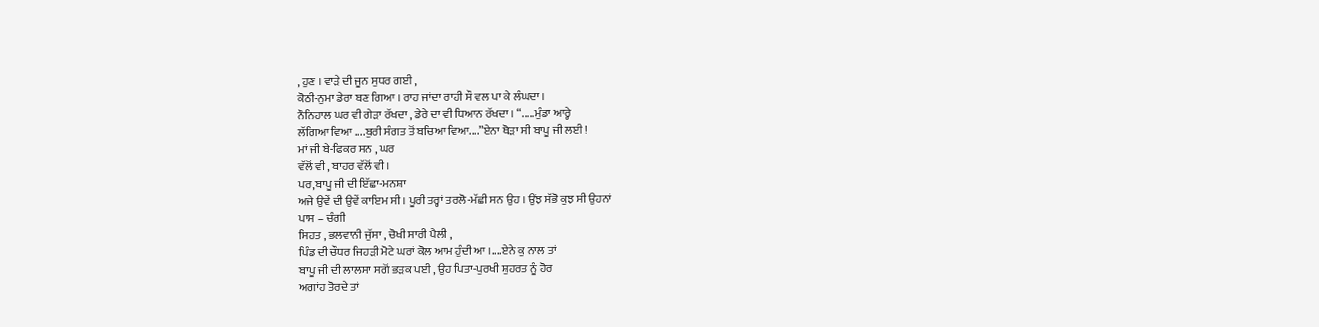, ਹੁਣ । ਵਾੜੇ ਦੀ ਜੂਨ ਸੁਧਰ ਗਈ ,
ਕੋਠੀ-ਨੁਮਾ ਡੇਰਾ ਬਣ ਗਿਆ । ਰਾਹ ਜਾਂਦਾ ਰਾਹੀ ਸੌ ਵਲ ਪਾ ਕੇ ਲੰਘਦਾ ।
ਨੌਨਿਹਾਲ ਘਰ ਵੀ ਗੇੜਾ ਰੱਖਦਾ , ਡੇਰੇ ਦਾ ਵੀ ਧਿਆਨ ਰੱਖਦਾ । “.....ਮੁੰਡਾ ਆਰ੍ਹੇ
ਲੱਗਿਆ ਵਿਆ ....ਬੁਰੀ ਸੰਗਤ ਤੋਂ ਬਚਿਆ ਵਿਆ....”ਏਨਾ ਥੋੜਾ ਸੀ ਬਾਪੂ ਜੀ ਲਈ !
ਮਾਂ ਜੀ ਬੇ-ਫਿਕਰ ਸਨ , ਘਰ
ਵੱਲੋਂ ਵੀ , ਬਾਹਰ ਵੱਲੋਂ ਵੀ ।
ਪਰ,ਬਾਪੂ ਜੀ ਦੀ ਇੱਛਾ-ਮਨਸ਼ਾ
ਅਜੇ ਉਵੇਂ ਦੀ ਉਵੇਂ ਕਾਇਮ ਸੀ । ਪੂਰੀ ਤਰ੍ਹਾਂ ਤਰਲੋ-ਮੱਛੀ ਸਨ ਉਹ । ਉਂਝ ਸੱਭੋ ਕੁਝ ਸੀ ਉਹਨਾਂ
ਪਾਸ – ਚੰਗੀ
ਸਿਹਤ , ਭਲਵਾਨੀ ਜੁੱਸਾ , ਚੋਖੀ ਸਾਰੀ ਪੈਲੀ ,
ਪਿੰਡ ਦੀ ਚੌਧਰ ਜਿਹੜੀ ਮੋਟੇ ਘਰਾਂ ਕੋਲ ਆਮ ਹੁੰਦੀ ਆ ।....ਏਨੇ ਕੁ ਨਾਲ ਤਾਂ
ਬਾਪੂ ਜੀ ਦੀ ਲਾਲਸਾ ਸਗੋਂ ਭੜਕ ਪਈ , ਉਹ ਪਿਤਾ-ਪੁਰਖੀ ਸ਼ੁਹਰਤ ਨੂੰ ਹੋਰ
ਅਗਾਂਹ ਤੋਰਦੇ ਤਾਂ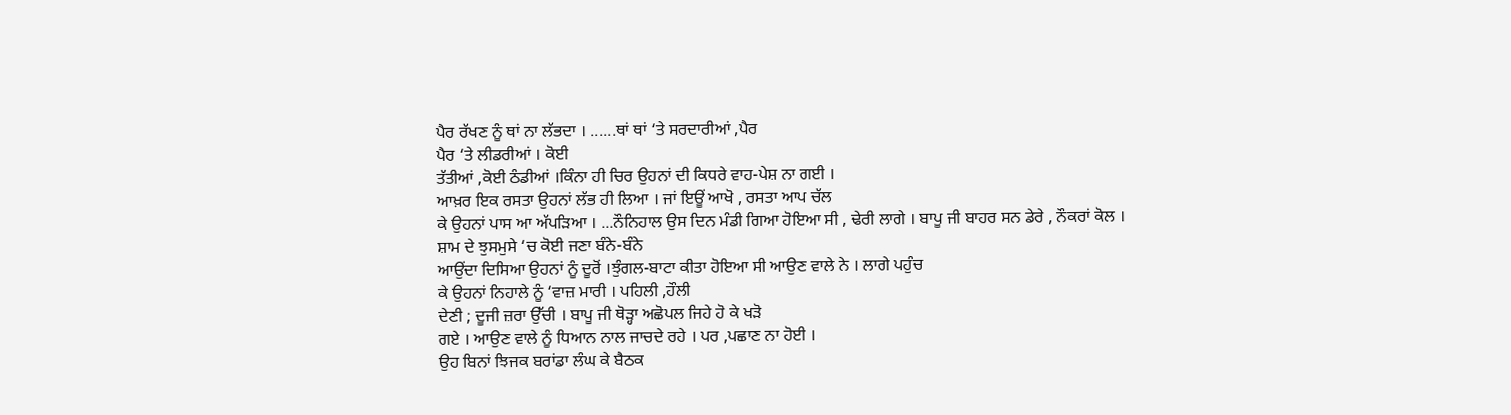ਪੈਰ ਰੱਖਣ ਨੂੰ ਥਾਂ ਨਾ ਲੱਭਦਾ । ......ਥਾਂ ਥਾਂ ‘ਤੇ ਸਰਦਾਰੀਆਂ ,ਪੈਰ
ਪੈਰ ‘ਤੇ ਲੀਡਰੀਆਂ । ਕੋਈ
ਤੱਤੀਆਂ ,ਕੋਈ ਠੰਡੀਆਂ ।ਕਿੰਨਾ ਹੀ ਚਿਰ ਉਹਨਾਂ ਦੀ ਕਿਧਰੇ ਵਾਹ-ਪੇਸ਼ ਨਾ ਗਈ ।
ਆਖ਼ਰ ਇਕ ਰਸਤਾ ਉਹਨਾਂ ਲੱਭ ਹੀ ਲਿਆ । ਜਾਂ ਇਊਂ ਆਖੋ , ਰਸਤਾ ਆਪ ਚੱਲ
ਕੇ ਉਹਨਾਂ ਪਾਸ ਆ ਅੱਪੜਿਆ । ...ਨੌਨਿਹਾਲ ਉਸ ਦਿਨ ਮੰਡੀ ਗਿਆ ਹੋਇਆ ਸੀ , ਢੇਰੀ ਲਾਗੇ । ਬਾਪੂ ਜੀ ਬਾਹਰ ਸਨ ਡੇਰੇ , ਨੌਕਰਾਂ ਕੋਲ ।
ਸ਼ਾਮ ਦੇ ਝੁਸਮੁਸੇ ‘ਚ ਕੋਈ ਜਣਾ ਬੰਨੇ-ਬੰਨੇ
ਆਉਂਦਾ ਦਿਸਿਆ ਉਹਨਾਂ ਨੂੰ ਦੂਰੋਂ ।ਝੁੰਗਲ-ਬਾਟਾ ਕੀਤਾ ਹੋਇਆ ਸੀ ਆਉਣ ਵਾਲੇ ਨੇ । ਲਾਗੇ ਪਹੁੰਚ
ਕੇ ਉਹਨਾਂ ਨਿਹਾਲੇ ਨੂੰ ‘ਵਾਜ਼ ਮਾਰੀ । ਪਹਿਲੀ ,ਹੌਲੀ
ਦੇਣੀ ; ਦੂਜੀ ਜ਼ਰਾ ਉੱਚੀ । ਬਾਪੂ ਜੀ ਥੋੜ੍ਹਾ ਅਛੋਪਲ ਜਿਹੇ ਹੋ ਕੇ ਖੜੋ
ਗਏ । ਆਉਣ ਵਾਲੇ ਨੂੰ ਧਿਆਨ ਨਾਲ ਜਾਚਦੇ ਰਹੇ । ਪਰ ,ਪਛਾਣ ਨਾ ਹੋਈ ।
ਉਹ ਬਿਨਾਂ ਝਿਜਕ ਬਰਾਂਡਾ ਲੰਘ ਕੇ ਬੈਠਕ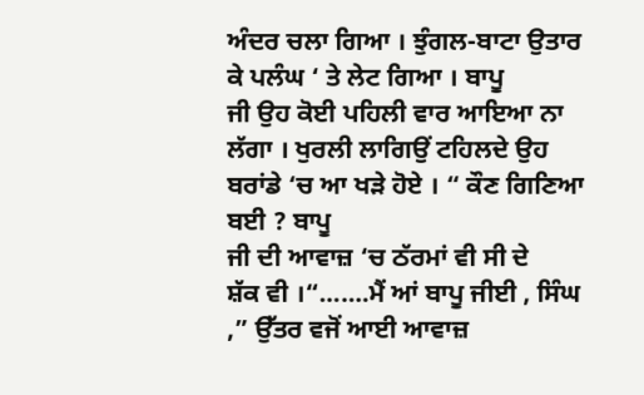ਅੰਦਰ ਚਲਾ ਗਿਆ । ਝੁੰਗਲ-ਬਾਟਾ ਉਤਾਰ ਕੇ ਪਲੰਘ ‘ ਤੇ ਲੇਟ ਗਿਆ । ਬਾਪੂ
ਜੀ ਉਹ ਕੋਈ ਪਹਿਲੀ ਵਾਰ ਆਇਆ ਨਾ ਲੱਗਾ । ਖੁਰਲੀ ਲਾਗਿਉਂ ਟਹਿਲਦੇ ਉਹ ਬਰਾਂਡੇ ‘ਚ ਆ ਖੜੇ ਹੋਏ । “ ਕੌਣ ਗਿਣਿਆ ਬਈ ? ਬਾਪੂ
ਜੀ ਦੀ ਆਵਾਜ਼ ‘ਚ ਠੱਰਮਾਂ ਵੀ ਸੀ ਦੇ
ਸ਼ੱਕ ਵੀ ।“.......ਮੈਂ ਆਂ ਬਾਪੂ ਜੀਈ , ਸਿੰਘ ,” ਉੱਤਰ ਵਜੋਂ ਆਈ ਆਵਾਜ਼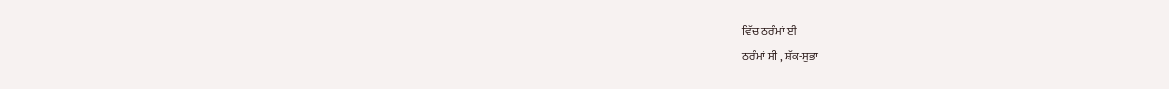ਵਿੱਚ ਠਰੰਮਾਂ ਈ
ਠਰੰਮਾਂ ਸੀ , ਸ਼ੱਕ-ਸੁਭਾ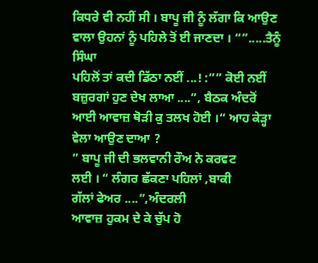ਕਿਧਰੇ ਵੀ ਨਹੀਂ ਸੀ । ਬਾਪੂ ਜੀ ਨੂੰ ਲੱਗਾ ਕਿ ਆਉਣ ਵਾਲਾ ਉਹਨਾਂ ਨੂੰ ਪਹਿਲੇ ਤੋਂ ਈ ਜਾਣਦਾ । “”.....ਤੈਨੂੰ ਸਿੰਘਾ
ਪਹਿਲੋਂ ਤਾਂ ਕਦੀ ਡਿੱਠਾ ਨਈਂ ...! :”” ਕੋਈ ਨਈਂ ਬਜ਼ੁਰਗਾਂ ਹੁਣ ਦੇਖ ਲਾਆ ....”, ਬੈਠਕ ਅੰਦਰੋਂ ਆਈ ਆਵਾਜ਼ ਥੋੜੀ ਕੁ ਤਲਖ ਹੋਈ ।“ ਆਹ ਕੇੜ੍ਹਾ ਵੇਲਾ ਆਉਣ ਦਾਆ ?
” ਬਾਪੂ ਜੀ ਦੀ ਭਲਵਾਨੀ ਰੌਅ ਨੇ ਕਰਵਟ
ਲਈ । “ ਲੰਗਰ ਛੱਕਣਾ ਪਹਿਲਾਂ ,ਬਾਕੀ
ਗੱਲਾਂ ਫੇਅਰ ....”,ਅੰਦਰਲੀ
ਆਵਾਜ਼ ਹੁਕਮ ਦੇ ਕੇ ਚੁੱਪ ਹੋ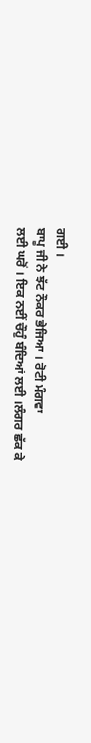ਗਈ ।
ਬਾਪੂ ਜੀ ਨੇ ਝੱਟ ਨੌਕਰ ਭੇਜਿਆ । ਰੋਟੀ ਮੰਗਵਾ
ਲਈ ਘਰੋਂ । ਇਕ ਨਈਂ ਚੌਹੁੰ ਬੰਦਿਆਂ ਲਈ ।ਲੰਗਰ ਛੱਕ ਕੇ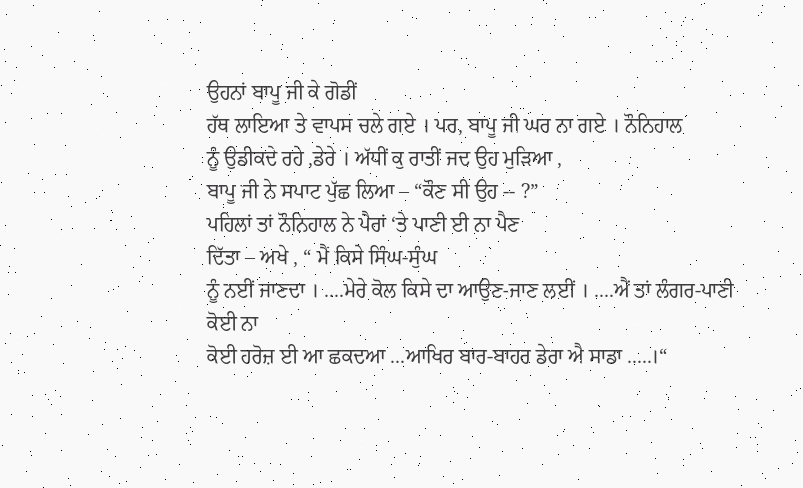ਉਹਨਾਂ ਬਾਪੂ ਜੀ ਕੇ ਗੋਡੀਂ
ਹੱਥ ਲਾਇਆ ਤੇ ਵਾਪਸ ਚਲੇ ਗਏ । ਪਰ, ਬਾਪੂ ਜੀ ਘਰ ਨਾ ਗਏ । ਨੌਨਿਹਾਲ
ਨੂੰ ਉਡੀਕਦੇ ਰਹੇ ,ਡੇਰੇ । ਅੱਧੀਂ ਕੁ ਰਾਤੀਂ ਜਦ ਉਹ ਮੁੜਿਆ ,
ਬਾਪੂ ਜੀ ਨੇ ਸਪਾਟ ਪੁੱਛ ਲਿਆ – “ਕੌਣ ਸੀ ਉਹ -- ?”
ਪਹਿਲਾਂ ਤਾਂ ਨੌਨਿਹਾਲ ਨੇ ਪੈਰਾਂ ‘ਤੇ ਪਾਣੀ ਈ ਨਾ ਪੈਣ
ਦਿੱਤਾ – ਅਖੇ , “ ਮੈਂ ਕਿਸੇ ਸਿੰਘ-ਸੁੰਘ
ਨੂੰ ਨਈਂ ਜਾਣਦਾ । ....ਮੇਰੇ ਕੋਲ ਕਿਸੇ ਦਾ ਆਉਣ-ਜਾਣ ਲਈਂ । ....ਐਂ ਤਾਂ ਲੰਗਰ-ਪਾਣੀ ਕੋਈ ਨਾ
ਕੋਈ ਹਰੋਜ਼ ਈ ਆ ਛਕਦਆ ...ਆਖਿਰ ਬਾਰ-ਬਾਹਰ ਡੇਰਾ ਐ ਸਾਡਾ .....।“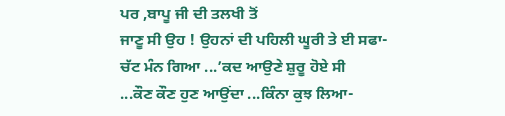ਪਰ ,ਬਾਪੂ ਜੀ ਦੀ ਤਲਖੀ ਤੋਂ
ਜਾਣੂ ਸੀ ਉਹ ! ਉਹਨਾਂ ਦੀ ਪਹਿਲੀ ਘੂਰੀ ਤੇ ਈ ਸਫਾ-ਚੱਟ ਮੰਨ ਗਿਆ ...’ਕਦ ਆਉਣੇ ਸ਼ੁਰੂ ਹੋਏ ਸੀ
...ਕੌਣ ਕੌਣ ਹੁਣ ਆਉਂਦਾ ...ਕਿੰਨਾ ਕੁਝ ਲਿਆ-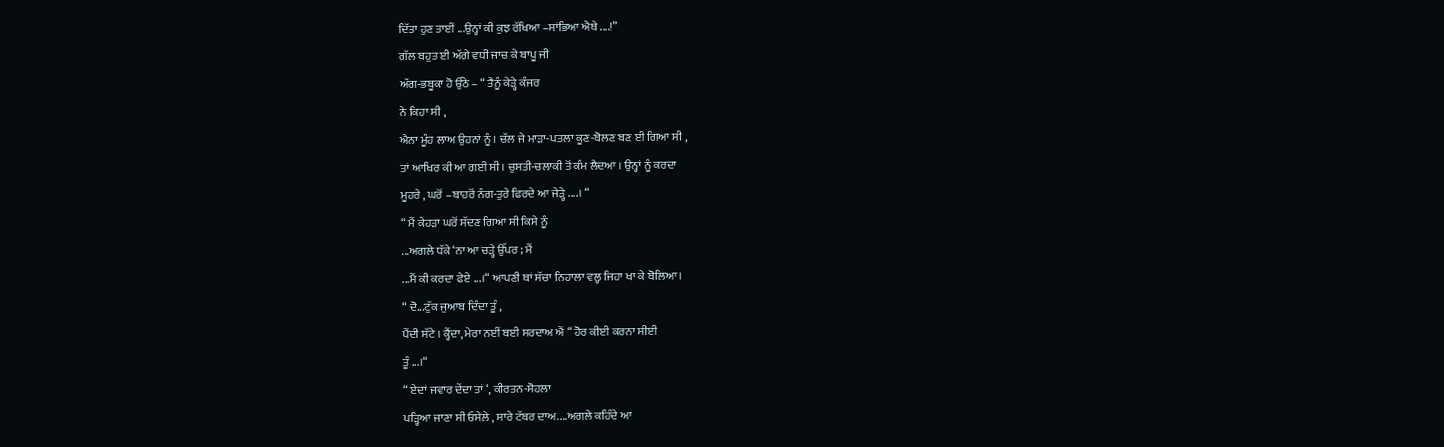ਦਿੱਤਾ ਹੁਣ ਤਾਈਂ ...ਉਨ੍ਹਾਂ ਕੀ ਕੁਝ ਰੱਖਿਆ –ਸਾਂਭਿਆ ਐਥੇ ....!”
ਗੱਲ ਬਹੁਤ ਈ ਅੱਗੇ ਵਧੀ ਜਾਚ ਕੇ ਬਾਪੂ ਜੀ
ਅੱਗ-ਭਬੂਕਾ ਹੋ ਉੱਠੇ – “ ਤੈਨੂੰ ਕੇੜ੍ਹੇ ਕੰਜਰ
ਨੇ ਕਿਹਾ ਸੀ ,
ਐਨਾ ਮੂੰਹ ਲਾਅ ਉਹਨਾਂ ਨੂੰ । ਚੱਲ ਜੇ ਮਾੜਾ-ਪਤਲਾ ਕੂਣ-ਬੋਲਣ ਬਣ ਈ ਗਿਆ ਸੀ ,
ਤਾਂ ਆਖਿਰ ਕੀ ਆ ਗਈ ਸੀ । ਚੁਸਤੀ-ਚਲਾਕੀ ਤੋਂ ਕੰਮ ਲੈਦਆ । ਉਨ੍ਹਾਂ ਨੂੰ ਕਰਦਾ
ਮੂਹਰੇ , ਘਰੋਂ –ਬਾਹਰੋਂ ਨੰਗ-ਤੁਰੇ ਫਿਰਦੇ ਆ ਜੇੜ੍ਹੇ ....। “
“ ਮੈਂ ਕੇਹੜਾ ਘਰੋਂ ਸੱਦਣ ਗਿਆ ਸੀ ਕਿਸੇ ਨੂੰ
...ਅਗਲੇ ਧੱਕੇ ‘ਨਾ ਆ ਚੜ੍ਹੇ ਉੱਪਰ ; ਮੈਂ
...ਮੈਂ ਕੀ ਕਰਦਾ ਫੇਏ ...।“ ਆਪਣੀ ਥਾਂ ਸੱਚਾ ਨਿਹਾਲਾ ਵਲ੍ਹ ਜਿਹਾ ਖਾ ਕੇ ਬੋਲਿਆ ।
“ ਦੋ...ਟੁੱਕ ਜੁਆਬ ਦਿੰਦਾ ਤੂੰ ,
ਪੈਂਦੀ ਸੱਟੇ । ਕ੍ਹੈਂਦਾ, ਮੇਰਾ ਨਈਂ ਬਈ ਸਰਦਾਅ ਐਂ “ ਹੋਰ ਕੀਈ ਕਰਨਾ ਸੀਈ
ਤੂੰ ...।“
“ ਏਦਾਂ ਜਵਾਰ ਦੇਂਦਾ ਤਾਂ ‘, ਕੀਰਤਨ-ਸੋਹਲਾ
ਪੜ੍ਹਿਆ ਜਾਣਾ ਸੀ ਓਸੇਲੇ , ਸਾਰੇ ਟੱਬਰ ਦਾਅ....ਅਗਲੇ ਕਹਿੰਦੇ ਆ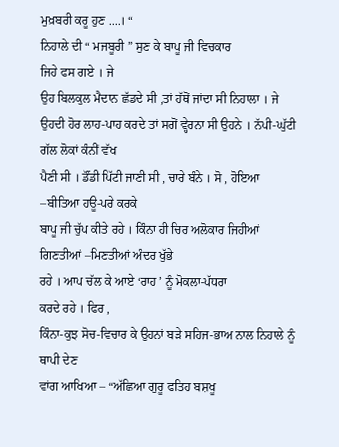ਮੁਖ਼ਬਰੀ ਕਰੂ ਹੁਣ ....। “
ਨਿਹਾਲੇ ਦੀ “ ਮਜਬੂਰੀ ” ਸੁਣ ਕੇ ਬਾਪੂ ਜੀ ਵਿਚਕਾਰ
ਜਿਹੇ ਫਸ ਗਏ । ਜੇ
ਉਹ ਬਿਲਕੁਲ ਮੈਦਾਨ ਛੱਡਦੇ ਸੀ ,ਤਾਂ ਹੱਥੋਂ ਜਾਂਦਾ ਸੀ ਨਿਹਾਲਾ । ਜੇ
ਉਹਦੀ ਹੋਰ ਲਾਹ-ਪਾਹ ਕਰਦੇ ਤਾਂ ਸਗੋਂ ਵ੍ਹੇਰਨਾ ਸੀ ਉਹਨੇ । ਨੱਪੀ-ਘੁੱਟੀ ਗੱਲ ਲੋਕਾਂ ਕੰਨੀਂ ਵੱਖ
ਪੈਣੀ ਸੀ । ਡੌਂਡੀ ਪਿੱਟੀ ਜਾਣੀ ਸੀ , ਚਾਰੇ ਬੰਨੇ । ਸੋ , ਹੋਇਆ –ਬੀਤਿਆ ਹਊ-ਪਰੇ ਕਰਕੇ
ਬਾਪੂ ਜੀ ਚੁੱਪ ਕੀਤੇ ਰਹੇ । ਕਿੰਨਾ ਹੀ ਚਿਰ ਅਲੋਕਾਰ ਜਿਹੀਆਂ ਗਿਣਤੀਆਂ –ਮਿਣਤੀਆਂ ਅੰਦਰ ਖੁੱਭੇ
ਰਹੇ । ਆਪ ਚੱਲ ਕੇ ਆਏ ‘ਰਾਹ ’ ਨੂੰ ਮੋਕਲਾ-ਪੱਧਰਾ
ਕਰਦੇ ਰਹੇ । ਫਿਰ ,
ਕਿੰਨਾ-ਕੁਝ ਸੋਚ-ਵਿਚਾਰ ਕੇ ਉਹਨਾਂ ਬੜੇ ਸਹਿਜ-ਭਾਅ ਨਾਲ ਨਿਹਾਲੇ ਨੂੰ ਥਾਪੀ ਦੇਣ
ਵਾਂਗ ਆਖਿਆ – “ਅੱਛਿਆ ਗੁਰੂ ਫਤਿਹ ਬਸ਼ਖੂ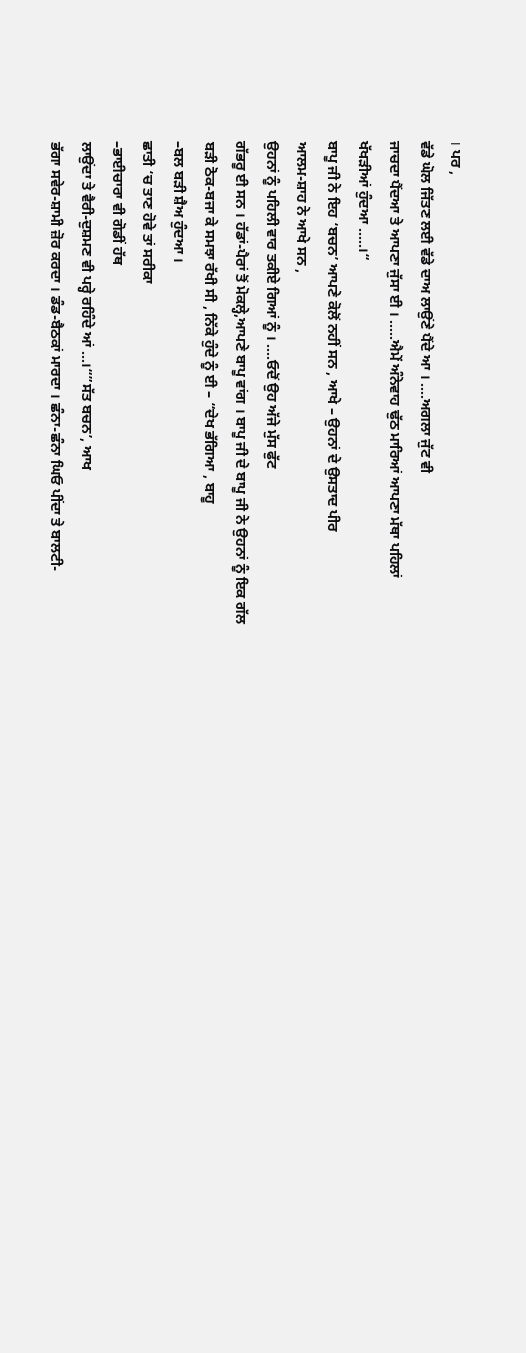। ਪਰ ,
ਵੱਡੇ ਘੋਲ ਜਿੱਤਣ ਲਈ ਵੱਡੇ ਦਾਅ ਲਾਉਂਣੇ ਪੈਂਦੇ ਆ । ....ਅਗਲਾ ਜੁੱਟ ਵੀ
ਜਾਚਦਾ ਪੈਂਦਆ ਤੇ ਆਪਣਾ ਜੁੱਸਾ ਈ । .....ਐਮੇਂ ਅੰਨੇਵਾਹ ਢੁੱਠ ਮਾਰਿਆਂ ਆਪਣਾ ਮੱਥਾ ਪਹਿਲਾਂ
ਖੱਖੜੀਆਂ ਹੁੰਦਆ .....।“
ਬਾਪੂ ਜੀ ਨੇ ਇਹ ‘ਬਚਨ’ ਆਪਣੇ ਕੋਲੋਂ ਨਹੀਂ ਸਨ , ਆਖੇ – ਉਹਨਾਂ ਦੇ ਉਸਤਾਦ ਪੀਰ
ਆਲਮ-ਸ਼ਾਹ ਨੇ ਆਖੇ ਸਨ ,
ਉਹਨਾਂ ਨੂੰ ਪਹਿਲੀ ਵਾਰ ਤਕੀਏ ਗਿਆਂ ਨੂੰ । ....ਓਦੋਂ ਉਹ ਅੱਜੇ ਮੁੱਸ ਫੁੱਟ
ਗੱਭਰੂ ਈ ਸਨ । ਹੱਡਾਂ-ਪੈਰਾਂ ਤੋਂ ਮੋਕਲ੍ਹੇ,ਆਪਣੇ ਬਾਪੂ ਵਾਂਗ । ਬਾਪੂ ਜੀ ਦੇ ਬਾਪੂ ਜੀ ਨੇ ਉਹਨਾਂ ਨੂੰ ਇਕ ਗੱਲ
ਬੜੀ ਠੋਕ-ਬਜਾ ਕੇ ਸਮਝਾ ਰੱਖੀ ਸੀ , ਨਿੱਕੇ ਹੁੰਦੇ ਨੂੰ ਈ – “ਦੇਖ ਭੱਗਿਆ , ਬਾਹੂ
–ਬਲ ਬੜੀ ਸ਼ੈਅ ਹੁੰਦਆ ।
ਛਾਤੀ ‘ਚ ਤਾਣ ਹੋਵੇ ਤਾਂ ਸਰੀਕਾ
–ਭਾਈਚਾਰਾ ਵੀ ਗੋਡੀਂ ਹੱਥ
ਲਾਉਂਦਾ ਤੇ ਵੈਰੀ-ਦੁਸ਼ਮਣ ਵੀ ਪਰ੍ਹੇ ਰਹਿੰਦੇ ਆਂ ...।“”ਸੱਤ ਬਚਨ’, ਆਖ
ਭੱਗਾ ਸਵੇਰ-ਸ਼ਾਮੀ ਜ਼ੋਰ ਕਰਦਾ । ਡੰਡ-ਬੈਠਕਾਂ ਮਾਰਦਾ । ਛੰਨਾ-ਛੰਨਾ ਘਿਓ ਪੀਂਦਾ ਤੇ ਬਾਲਟੀ-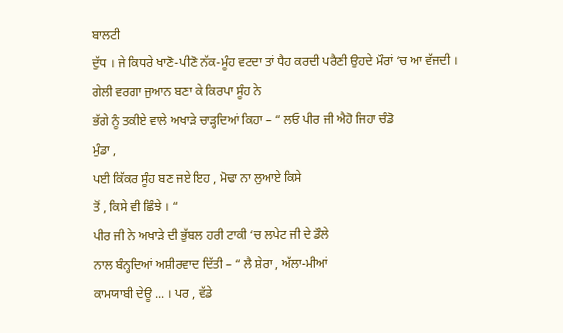ਬਾਲਟੀ
ਦੁੱਧ । ਜੇ ਕਿਧਰੇ ਖਾਣੋ-ਪੀਣੋ ਨੱਕ-ਮੂੰਹ ਵਟਦਾ ਤਾਂ ਧੈਹ ਕਰਦੀ ਪਰੈਣੀ ਉਹਦੇ ਮੌਰਾਂ ‘ਚ ਆ ਵੱਜਦੀ ।
ਗੇਲੀ ਵਰਗਾ ਜੁਆਨ ਬਣਾ ਕੇ ਕਿਰਪਾ ਸੂੰਹ ਨੇ
ਭੱਗੇ ਨੂੰ ਤਕੀਏ ਵਾਲੇ ਅਖਾੜੇ ਚਾੜ੍ਹਦਿਆਂ ਕਿਹਾ – “ ਲਓ ਪੀਰ ਜੀ ਐਹੋ ਜਿਹਾ ਚੰਡੋ
ਮੁੰਡਾ ,
ਪਈ ਕਿੱਕਰ ਸੂੰਹ ਬਣ ਜਏ ਇਹ , ਮੋਢਾ ਨਾ ਲੁਆਏ ਕਿਸੇ
ਤੋਂ , ਕਿਸੇ ਵੀ ਛਿੰਝੇ । “
ਪੀਰ ਜੀ ਨੇ ਅਖਾੜੇ ਦੀ ਭੁੱਬਲ ਹਰੀ ਟਾਕੀ ‘ਚ ਲਪੇਟ ਜੀ ਦੇ ਡੌਲੇ
ਨਾਲ ਬੰਨ੍ਹਦਿਆਂ ਅਸ਼ੀਰਵਾਦ ਦਿੱਤੀ – “ ਲੈ ਸ਼ੇਰਾ , ਅੱਲਾ-ਮੀਆਂ
ਕਾਮਯਾਬੀ ਦੇਊ ... । ਪਰ , ਵੱਡੇ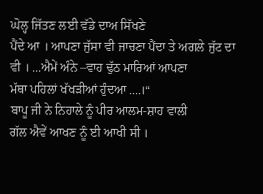ਘੋਲ੍ਹ ਜਿੱਤਣ ਲਈ ਵੱਡੇ ਦਾਅ ਸਿੱਖਣੇ
ਪੈਂਦੇ ਆ । ਆਪਣਾ ਜੁੱਸਾ ਵੀ ਜਾਚਣਾ ਪੈਂਦਾ ਤੇ ਅਗਲੇ ਜੁੱਟ ਦਾ ਵੀ । ...ਐਮੇਂ ਅੰਨੇ –ਵਾਹ ਢੁੱਠ ਮਾਰਿਆਂ ਆਪਣਾ
ਮੱਥਾ ਪਹਿਲਾਂ ਖੱਖੜੀਆਂ ਹੁੰਦਆ ....।“
ਬਾਪੂ ਜੀ ਨੇ ਨਿਹਾਲੇ ਨੂੰ ਪੀਰ ਆਲਮ-ਸ਼ਾਹ ਵਾਲੀ
ਗੱਲ ਐਵੇਂ ਆਖਣ ਨੂੰ ਈ ਆਖੀ ਸੀ ।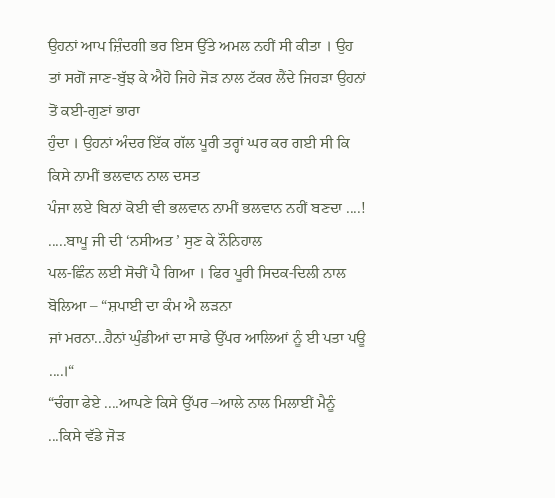ਉਹਨਾਂ ਆਪ ਜ਼ਿੰਦਗੀ ਭਰ ਇਸ ਉੱਤੇ ਅਮਲ ਨਹੀਂ ਸੀ ਕੀਤਾ । ਉਹ
ਤਾਂ ਸਗੋਂ ਜਾਣ-ਬੁੱਝ ਕੇ ਐਹੋ ਜਿਹੇ ਜੋੜ ਨਾਲ ਟੱਕਰ ਲੈਂਦੇ ਜਿਹੜਾ ਉਹਨਾਂ ਤੋਂ ਕਈ-ਗੁਣਾਂ ਭਾਰਾ
ਹੁੰਦਾ । ਉਹਨਾਂ ਅੰਦਰ ਇੱਕ ਗੱਲ ਪੂਰੀ ਤਰ੍ਹਾਂ ਘਰ ਕਰ ਗਈ ਸੀ ਕਿ ਕਿਸੇ ਨਾਮੀਂ ਭਲਵਾਨ ਨਾਲ ਦਸਤ
ਪੰਜਾ ਲਏ ਬਿਨਾਂ ਕੋਈ ਵੀ ਭਲਵਾਨ ਨਾਮੀਂ ਭਲਵਾਨ ਨਹੀਂ ਬਣਦਾ ....!
.....ਬਾਪੂ ਜੀ ਦੀ ‘ਨਸੀਅਤ ’ ਸੁਣ ਕੇ ਨੌਨਿਹਾਲ
ਪਲ-ਛਿੰਨ ਲਈ ਸੋਚੀਂ ਪੈ ਗਿਆ । ਫਿਰ ਪੂਰੀ ਸਿਦਕ-ਦਿਲੀ ਨਾਲ ਬੋਲਿਆ – “ਸ਼ਪਾਈ ਦਾ ਕੰਮ ਐ ਲੜਨਾ
ਜਾਂ ਮਰਨਾ...ਹੈਨਾਂ ਘੁੰਡੀਆਂ ਦਾ ਸਾਡੇ ਉੱਪਰ ਆਲਿਆਂ ਨੂੰ ਈ ਪਤਾ ਪਊ ....।“
“ਚੰਗਾ ਫੇਏ ....ਆਪਣੇ ਕਿਸੇ ਉੱਪਰ –ਆਲੇ ਨਾਲ ਮਿਲਾਈਂ ਮੈਨੂੰ
...ਕਿਸੇ ਵੱਡੇ ਜੋੜ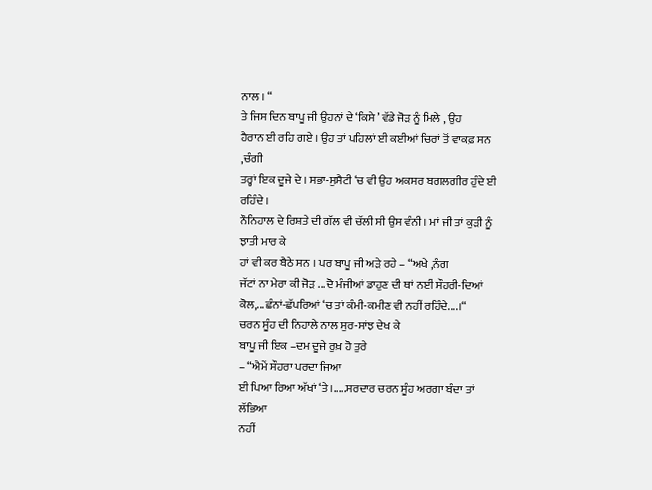ਨਾਲ । “
ਤੇ ਜਿਸ ਦਿਨ ਬਾਪੂ ਜੀ ਉਹਨਾਂ ਦੇ ‘ਕਿਸੇ ’ ਵੱਡੇ ਜੋੜ ਨੂੰ ਮਿਲੇ , ਉਹ
ਹੈਰਾਨ ਈ ਰਹਿ ਗਏ । ਉਹ ਤਾਂ ਪਹਿਲਾਂ ਈ ਕਈਆਂ ਚਿਰਾਂ ਤੋਂ ਵਾਕਫ਼ ਸਨ ,ਚੰਗੀ
ਤਰ੍ਹਾਂ ਇਕ ਦੂਜੇ ਦੇ । ਸਭਾ-ਸੁਸੈਟੀ ‘ਚ ਵੀ ਉਹ ਅਕਸਰ ਬਗਲਗੀਰ ਹੁੰਦੇ ਈ ਰਹਿੰਦੇ ।
ਨੌਨਿਹਾਲ ਦੇ ਰਿਸ਼ਤੇ ਦੀ ਗੱਲ ਵੀ ਚੱਲੀ ਸੀ ਉਸ ਵੰਨੀ । ਮਾਂ ਜੀ ਤਾਂ ਕੁੜੀ ਨੂੰ ਝਾਤੀ ਮਾਰ ਕੇ
ਹਾਂ ਵੀ ਕਰ ਬੈਠੇ ਸਨ । ਪਰ ਬਾਪੂ ਜੀ ਅੜੇ ਰਹੇ – “ਅਖੇ ,ਨੰਗ
ਜੱਟਾਂ ਨਾ ਮੇਰਾ ਕੀ ਜੋੜ ...ਦੋ ਮੰਜੀਆਂ ਡਾਹੁਣ ਦੀ ਥਾਂ ਨਈਂ ਸੌਹਰੀ-ਦਿਆਂ ਕੋਲ,...ਛੰਨਾਂ-ਛੱਪਰਿਆਂ ‘ਚ ਤਾਂ ਕੰਮੀ-ਕਮੀਣ ਵੀ ਨਹੀਂ ਰਹਿੰਦੇ....।“
ਚਰਨ ਸੂੰਹ ਦੀ ਨਿਹਾਲੇ ਨਾਲ ਸੁਰ-ਸਾਂਝ ਦੇਖ ਕੇ
ਬਾਪੂ ਜੀ ਇਕ –ਦਮ ਦੂਜੇ ਰੁਖ਼ ਹੋ ਤੁਰੇ
– “ਐਮੇਂ ਸੌਹਰਾ ਪਰਦਾ ਜਿਆ
ਈ ਪਿਆ ਰਿਆ ਅੱਖਾਂ ‘ਤੇ ।.....ਸਰਦਾਰ ਚਰਨ ਸੂੰਹ ਅਰਗਾ ਬੰਦਾ ਤਾਂ ਲੱਭਿਆ
ਨਹੀਂ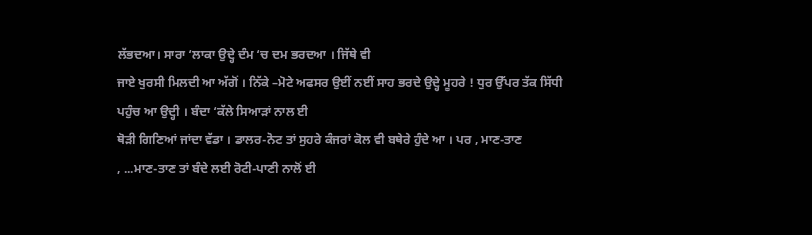ਲੱਭਦਆ। ਸਾਰਾ ‘ਲਾਕਾ ਉਦ੍ਹੇ ਦੰਮ ‘ਚ ਦਮ ਭਰਦਆ । ਜਿੱਥੇ ਵੀ
ਜਾਏ ਖੁਰਸੀ ਮਿਲਦੀ ਆ ਅੱਗੋਂ । ਨਿੱਕੇ –ਮੋਟੇ ਅਫਸਰ ਉਈਂ ਨਈਂ ਸਾਹ ਭਰਦੇ ਉਦ੍ਹੇ ਮੂਹਰੇ ! ਧੁਰ ਉੱਪਰ ਤੱਕ ਸਿੱਧੀ
ਪਹੁੰਚ ਆ ਉਦ੍ਹੀ । ਬੰਦਾ ‘ਕੱਲੇ ਸਿਆੜਾਂ ਨਾਲ ਈ
ਥੋੜੀ ਗਿਣਿਆਂ ਜਾਂਦਾ ਵੱਡਾ । ਡਾਲਰ-ਨੋਟ ਤਾਂ ਸੁਹਰੇ ਕੰਜਰਾਂ ਕੋਲ ਵੀ ਬਥੇਰੇ ਹੁੰਦੇ ਆ । ਪਰ , ਮਾਣ-ਤਾਣ
, ...ਮਾਣ-ਤਾਣ ਤਾਂ ਬੰਦੇ ਲਈ ਰੋਟੀ-ਪਾਣੀ ਨਾਲੋਂ ਈ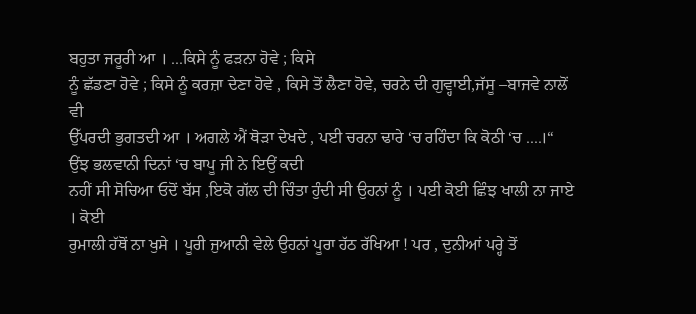ਬਹੁਤਾ ਜਰੂਰੀ ਆ । ...ਕਿਸੇ ਨੂੰ ਫੜਨਾ ਹੋਵੇ ; ਕਿਸੇ
ਨੂੰ ਛੱਡਣਾ ਹੋਵੇ ; ਕਿਸੇ ਨੂੰ ਕਰਜ਼ਾ ਦੇਣਾ ਹੋਵੇ , ਕਿਸੇ ਤੋਂ ਲੈਣਾ ਹੋਵੇ, ਚਰਨੇ ਦੀ ਗੁਵ੍ਹਾਈ,ਜੱਸੂ –ਬਾਜਵੇ ਨਾਲੋਂ ਵੀ
ਉੱਪਰਦੀ ਭੁਗਤਦੀ ਆ । ਅਗਲੇ ਐਂ ਥੋੜਾ ਦੇਖਦੇ , ਪਈ ਚਰਨਾ ਢਾਰੇ ‘ਚ ਰਹਿੰਦਾ ਕਿ ਕੋਠੀ ‘ਚ ....।“
ਉਂਝ ਭਲਵਾਨੀ ਦਿਨਾਂ ‘ਚ ਬਾਪੂ ਜੀ ਨੇ ਇਉਂ ਕਦੀ
ਨਹੀਂ ਸੀ ਸੋਚਿਆ ਓਦੋਂ ਬੱਸ ,ਇਕੋ ਗੱਲ ਦੀ ਚਿੰਤਾ ਹੁੰਦੀ ਸੀ ਉਹਨਾਂ ਨੂੰ । ਪਈ ਕੋਈ ਛਿੰਝ ਖਾਲੀ ਨਾ ਜਾਏ । ਕੋਈ
ਰੁਮਾਲੀ ਹੱਥੋਂ ਨਾ ਖੁਸੇ । ਪੂਰੀ ਜੁਆਨੀ ਵੇਲੇ ਉਹਨਾਂ ਪੂਰਾ ਹੱਠ ਰੱਖਿਆ ! ਪਰ , ਦੁਨੀਆਂ ਪਰ੍ਹੇ ਤੋਂ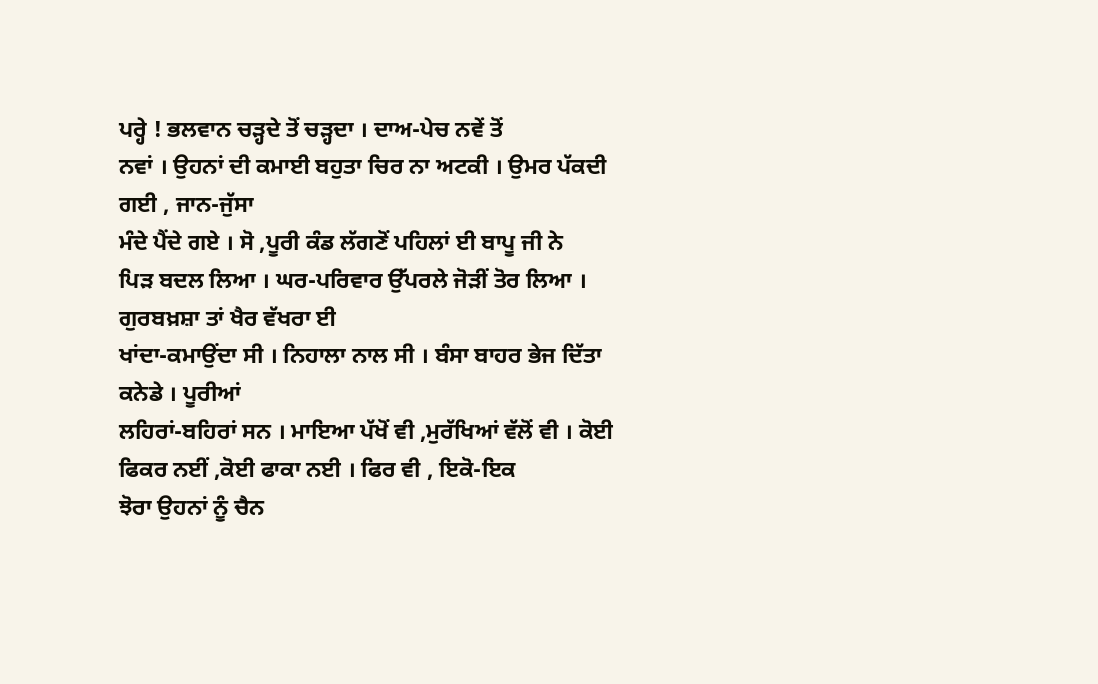ਪਰ੍ਹੇ ! ਭਲਵਾਨ ਚੜ੍ਹਦੇ ਤੋਂ ਚੜ੍ਹਦਾ । ਦਾਅ-ਪੇਚ ਨਵੇਂ ਤੋਂ
ਨਵਾਂ । ਉਹਨਾਂ ਦੀ ਕਮਾਈ ਬਹੁਤਾ ਚਿਰ ਨਾ ਅਟਕੀ । ਉਮਰ ਪੱਕਦੀ ਗਈ , ਜਾਨ-ਜੁੱਸਾ
ਮੰਦੇ ਪੈਂਦੇ ਗਏ । ਸੋ ,ਪੂਰੀ ਕੰਡ ਲੱਗਣੋਂ ਪਹਿਲਾਂ ਈ ਬਾਪੂ ਜੀ ਨੇ
ਪਿੜ ਬਦਲ ਲਿਆ । ਘਰ-ਪਰਿਵਾਰ ਉੱਪਰਲੇ ਜੋੜੀਂ ਤੋਰ ਲਿਆ । ਗੁਰਬਖ਼ਸ਼ਾ ਤਾਂ ਖੈਰ ਵੱਖਰਾ ਈ
ਖਾਂਦਾ-ਕਮਾਉਂਦਾ ਸੀ । ਨਿਹਾਲਾ ਨਾਲ ਸੀ । ਬੰਸਾ ਬਾਹਰ ਭੇਜ ਦਿੱਤਾ ਕਨੇਡੇ । ਪੂਰੀਆਂ
ਲਹਿਰਾਂ-ਬਹਿਰਾਂ ਸਨ । ਮਾਇਆ ਪੱਖੋਂ ਵੀ ,ਮੁਰੱਖਿਆਂ ਵੱਲੋਂ ਵੀ । ਕੋਈ
ਫਿਕਰ ਨਈਂ ,ਕੋਈ ਫਾਕਾ ਨਈ । ਫਿਰ ਵੀ , ਇਕੋ-ਇਕ
ਝੋਰਾ ਉਹਨਾਂ ਨੂੰ ਚੈਨ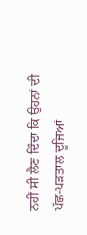ਨਹੀਂ ਸੀ ਲੈਣ ਦਿੰਦਾ ਕਿ ਉਹਨਾਂ ਦੀ ਪੱਛ-ਪੜਤਾਲ ਦੂਜਿਆਂ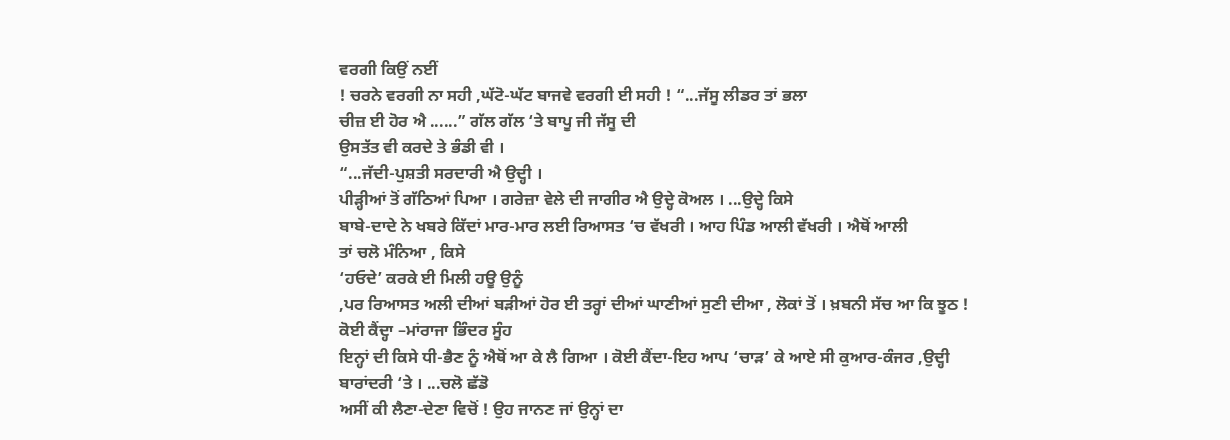ਵਰਗੀ ਕਿਉਂ ਨਈਂ
! ਚਰਨੇ ਵਰਗੀ ਨਾ ਸਹੀ ,ਘੱਟੋ-ਘੱਟ ਬਾਜਵੇ ਵਰਗੀ ਈ ਸਹੀ ! “...ਜੱਸੂ ਲੀਡਰ ਤਾਂ ਭਲਾ
ਚੀਜ਼ ਈ ਹੋਰ ਐ ......” ਗੱਲ ਗੱਲ ‘ਤੇ ਬਾਪੂ ਜੀ ਜੱਸੂ ਦੀ
ਉਸਤੱਤ ਵੀ ਕਰਦੇ ਤੇ ਭੰਡੀ ਵੀ ।
“...ਜੱਦੀ-ਪੁਸ਼ਤੀ ਸਰਦਾਰੀ ਐ ਉਦ੍ਹੀ ।
ਪੀੜ੍ਹੀਆਂ ਤੋਂ ਗੱਠਿਆਂ ਪਿਆ । ਗਰੇਜ਼ਾ ਵੇਲੇ ਦੀ ਜਾਗੀਰ ਐ ਉਦ੍ਹੇ ਕੋਅਲ । ...ਉਦ੍ਹੇ ਕਿਸੇ
ਬਾਬੇ-ਦਾਦੇ ਨੇ ਖਬਰੇ ਕਿੱਦਾਂ ਮਾਰ-ਮਾਰ ਲਈ ਰਿਆਸਤ ‘ਚ ਵੱਖਰੀ । ਆਹ ਪਿੰਡ ਆਲੀ ਵੱਖਰੀ । ਐਥੋਂ ਆਲੀ
ਤਾਂ ਚਲੋ ਮੰਨਿਆ , ਕਿਸੇ
‘ਹਓਦੇ’ ਕਰਕੇ ਈ ਮਿਲੀ ਹਊ ਉਨੂੰ
,ਪਰ ਰਿਆਸਤ ਅਲੀ ਦੀਆਂ ਬੜੀਆਂ ਹੋਰ ਈ ਤਰ੍ਹਾਂ ਦੀਆਂ ਘਾਣੀਆਂ ਸੁਣੀ ਦੀਆ , ਲੋਕਾਂ ਤੋਂ । ਖ਼ਬਨੀ ਸੱਚ ਆ ਕਿ ਝੂਠ !
ਕੋਈ ਕੈਂਦ੍ਹਾ –ਮਾਂਰਾਜਾ ਭਿੰਦਰ ਸੂੰਹ
ਇਨ੍ਹਾਂ ਦੀ ਕਿਸੇ ਧੀ-ਭੈਣ ਨੂੰ ਐਥੋਂ ਆ ਕੇ ਲੈ ਗਿਆ । ਕੋਈ ਕੈਂਦਾ-ਇਹ ਆਪ ‘ਚਾੜ’ ਕੇ ਆਏ ਸੀ ਕੁਆਰ-ਕੰਜਰ ,ਉਦ੍ਹੀ
ਬਾਰਾਂਦਰੀ ‘ਤੇ । ...ਚਲੋ ਛੱਡੋ
ਅਸੀਂ ਕੀ ਲੈਣਾ-ਦੇਣਾ ਵਿਚੋਂ ! ਉਹ ਜਾਨਣ ਜਾਂ ਉਨ੍ਹਾਂ ਦਾ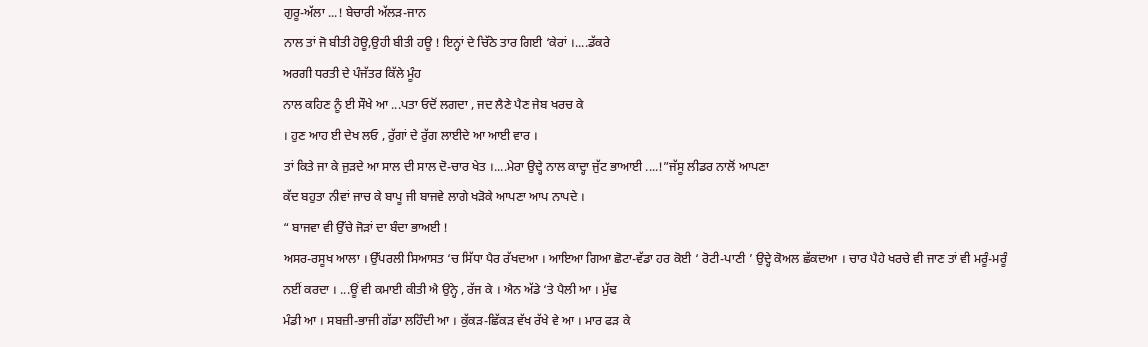ਗੁਰੂ-ਅੱਲਾ ...! ਬੇਚਾਰੀ ਅੱਲੜ-ਜਾਨ
ਨਾਲ ਤਾਂ ਜੋ ਬੀਤੀ ਹੋਊ,ਉਹੀ ਬੀਤੀ ਹਊ ! ਇਨ੍ਹਾਂ ਦੇ ਚਿੱਠੇ ਤਾਰ ਗਿਈ ‘ਕੇਰਾਂ ।....ਡੱਕਰੇ
ਅਰਗੀ ਧਰਤੀ ਦੇ ਪੰਜੱਤਰ ਕਿੱਲੇ ਮੂੰਹ
ਨਾਲ ਕਹਿਣ ਨੂੰ ਈ ਸੌਖੇ ਆ ...ਪਤਾ ਓਦੋਂ ਲਗਦਾ , ਜਦ ਲੈਣੇ ਪੈਣ ਜੇਬ ਖਰਚ ਕੇ
। ਹੁਣ ਆਹ ਈ ਦੇਖ ਲਓ , ਰੁੱਗਾਂ ਦੇ ਰੁੱਗ ਲਾਈਦੇ ਆ ਆਈ ਵਾਰ ।
ਤਾਂ ਕਿਤੇ ਜਾ ਕੇ ਜੁੜਦੇ ਆ ਸਾਲ ਦੀ ਸਾਲ ਦੋ-ਚਾਰ ਖੇਤ ।....ਮੇਰਾ ਉਦ੍ਹੇ ਨਾਲ ਕਾਦ੍ਹਾ ਜੁੱਟ ਭਾਆਈ ....!”ਜੱਸੂ ਲੀਡਰ ਨਾਲੋਂ ਆਪਣਾ
ਕੱਦ ਬਹੁਤਾ ਨੀਵਾਂ ਜਾਚ ਕੇ ਬਾਪੂ ਜੀ ਬਾਜਵੇ ਲਾਗੇ ਖੜੋਕੇ ਆਪਣਾ ਆਪ ਨਾਪਦੇ ।
“ ਬਾਜਵਾ ਵੀ ਉੱਚੇ ਜੋੜਾਂ ਦਾ ਬੰਦਾ ਭਾਅਈ !
ਅਸਰ-ਰਸੂਖ ਆਲਾ । ਉੱਪਰਲੀ ਸਿਆਸਤ ‘ਚ ਸਿੱਧਾ ਪੈਰ ਰੱਖਦਆ । ਆਇਆ ਗਿਆ ਛੋਟਾ-ਵੱਡਾ ਹਰ ਕੋਈ ‘ ਰੋਟੀ-ਪਾਣੀ ’ ਉਦ੍ਹੇ ਕੋਅਲ ਛੱਕਦਆ । ਚਾਰ ਪੈਹੇ ਖਰਚੇ ਵੀ ਜਾਣ ਤਾਂ ਵੀ ਮਰੂੰ-ਮਰੂੰ
ਨਈਂ ਕਰਦਾ । ...ਊਂ ਵੀ ਕਮਾਈ ਕੀਤੀ ਐ ਉਨ੍ਹੇ , ਰੱਜ ਕੇ । ਐਨ ਅੱਡੇ ‘ਤੇ ਪੈਲੀ ਆ । ਮੁੱਢ
ਮੰਡੀ ਆ । ਸਬਜ਼ੀ-ਭਾਜੀ ਗੱਡਾ ਲਹਿੰਦੀ ਆ । ਕੁੱਕੜ-ਛਿੱਕੜ ਵੱਖ ਰੱਖੇ ਵੇ ਆ । ਮਾਰ ਫੜ ਕੇ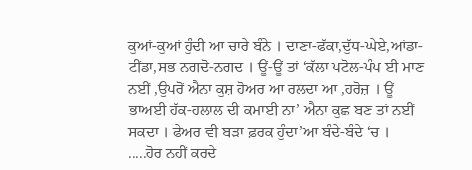ਕੁਆਂ-ਕੁਆਂ ਹੁੰਦੀ ਆ ਚਾਰੇ ਬੰਨੇ । ਦਾਣਾ-ਫੱਕਾ,ਦੁੱਧ-ਘੇਏ,ਆਂਡਾ-ਟੀਂਡਾ,ਸਭ ਨਗਦੋ-ਨਗਦ । ਊਂ-ਊਂ ਤਾਂ ‘ਕੱਲਾ ਪਟੋਲ-ਪੰਪ ਈ ਮਾਣ
ਨਈਂ ,ਉਪਰੋਂ ਐਨਾ ਕੁਸ਼ ਹੋਅਰ ਆ ਰਲਦਾ ਆ ,ਹਰੋਜ਼ । ਊਂ
ਭਾਅਈ ਹੱਕ-ਹਲਾਲ ਦੀ ਕਮਾਈ ਨਾ’ ਐਨਾ ਕੁਛ ਬਣ ਤਾਂ ਨਈਂ
ਸਕਦਾ । ਫੇਅਰ ਵੀ ਬੜਾ ਫ਼ਰਕ ਹੁੰਦਾ’ਆ ਬੰਦੇ-ਬੰਦੇ ‘ਚ । .....ਹੋਰ ਨਹੀਂ ਕਰਦੇ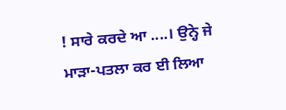! ਸਾਰੇ ਕਰਦੇ ਆ ....। ਉਨ੍ਹੇ ਜੇ
ਮਾੜਾ-ਪਤਲਾ ਕਰ ਈ ਲਿਆ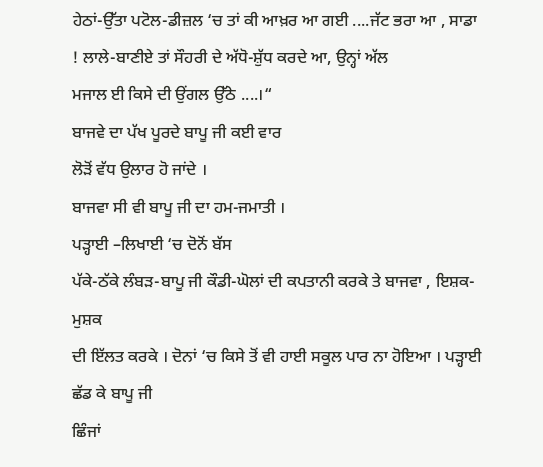ਹੇਠਾਂ-ਉੱਤਾ ਪਟੋਲ-ਡੀਜ਼ਲ ‘ਚ ਤਾਂ ਕੀ ਆਖ਼ਰ ਆ ਗਈ ....ਜੱਟ ਭਰਾ ਆ , ਸਾਡਾ
! ਲਾਲੇ-ਬਾਣੀਏ ਤਾਂ ਸੌਹਰੀ ਦੇ ਅੱਧੋ-ਸ਼ੁੱਧ ਕਰਦੇ ਆ, ਉਨ੍ਹਾਂ ਅੱਲ
ਮਜਾਲ ਈ ਕਿਸੇ ਦੀ ਉਂਗਲ ਉੱਠੇ ....।“
ਬਾਜਵੇ ਦਾ ਪੱਖ ਪੂਰਦੇ ਬਾਪੂ ਜੀ ਕਈ ਵਾਰ
ਲੋੜੋਂ ਵੱਧ ਉਲਾਰ ਹੋ ਜਾਂਦੇ ।
ਬਾਜਵਾ ਸੀ ਵੀ ਬਾਪੂ ਜੀ ਦਾ ਹਮ-ਜਮਾਤੀ ।
ਪੜ੍ਹਾਈ –ਲਿਖਾਈ ‘ਚ ਦੋਨੋਂ ਬੱਸ
ਪੱਕੇ-ਠੱਕੇ ਲੰਬੜ-ਬਾਪੂ ਜੀ ਕੌਡੀ-ਘੋਲਾਂ ਦੀ ਕਪਤਾਨੀ ਕਰਕੇ ਤੇ ਬਾਜਵਾ , ਇਸ਼ਕ-ਮੁਸ਼ਕ
ਦੀ ਇੱਲਤ ਕਰਕੇ । ਦੋਨਾਂ ‘ਚ ਕਿਸੇ ਤੋਂ ਵੀ ਹਾਈ ਸਕੂਲ ਪਾਰ ਨਾ ਹੋਇਆ । ਪੜ੍ਹਾਈ ਛੱਡ ਕੇ ਬਾਪੂ ਜੀ
ਛਿੰਜਾਂ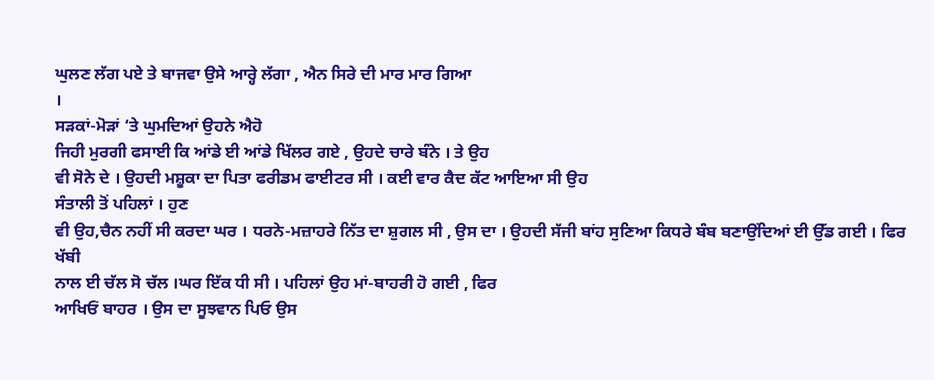ਘੁਲਣ ਲੱਗ ਪਏ ਤੇ ਬਾਜਵਾ ਉਸੇ ਆਰ੍ਹੇ ਲੱਗਾ , ਐਨ ਸਿਰੇ ਦੀ ਮਾਰ ਮਾਰ ਗਿਆ
।
ਸੜਕਾਂ-ਮੋੜਾਂ ‘ਤੇ ਘੁਮਦਿਆਂ ਉਹਨੇ ਐਹੋ
ਜਿਹੀ ਮੁਰਗੀ ਫਸਾਈ ਕਿ ਆਂਡੇ ਈ ਆਂਡੇ ਖਿੱਲਰ ਗਏ , ਉਹਦੇ ਚਾਰੇ ਬੰਨੇ । ਤੇ ਉਹ
ਵੀ ਸੋਨੇ ਦੇ । ਉਹਦੀ ਮਸ਼ੂਕਾ ਦਾ ਪਿਤਾ ਫਰੀਡਮ ਫਾਈਟਰ ਸੀ । ਕਈ ਵਾਰ ਕੈਦ ਕੱਟ ਆਇਆ ਸੀ ਉਹ
ਸੰਤਾਲੀ ਤੋਂ ਪਹਿਲਾਂ । ਹੁਣ
ਵੀ ਉਹ,ਚੈਨ ਨਹੀਂ ਸੀ ਕਰਦਾ ਘਰ । ਧਰਨੇ-ਮਜ਼ਾਹਰੇ ਨਿੱਤ ਦਾ ਸ਼ੁਗਲ ਸੀ , ਉਸ ਦਾ । ਉਹਦੀ ਸੱਜੀ ਬਾਂਹ ਸੁਣਿਆ ਕਿਧਰੇ ਬੰਬ ਬਣਾਉਂਦਿਆਂ ਈ ਉੱਡ ਗਈ । ਫਿਰ ਖੱਬੀ
ਨਾਲ ਈ ਚੱਲ ਸੋ ਚੱਲ ।ਘਰ ਇੱਕ ਧੀ ਸੀ । ਪਹਿਲਾਂ ਉਹ ਮਾਂ-ਬਾਹਰੀ ਹੋ ਗਈ , ਫਿਰ
ਆਖਿਓਂ ਬਾਹਰ । ਉਸ ਦਾ ਸੂਝਵਾਨ ਪਿਓ ਉਸ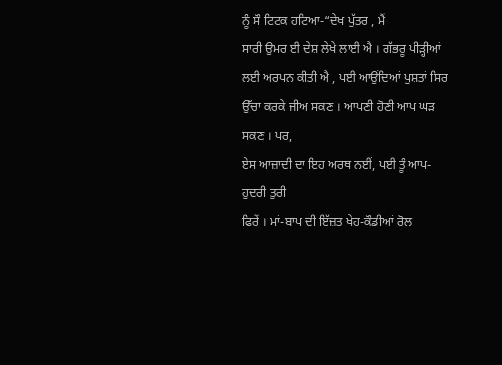ਨੂੰ ਸੌ ਟਿਟਕ ਹਟਿਆ-“ਦੇਖ ਪੁੱਤਰ , ਮੈਂ
ਸਾਰੀ ਉਮਰ ਈ ਦੇਸ਼ ਲੇਖੇ ਲਾਈ ਐ । ਗੱਭਰੂ ਪੀੜ੍ਹੀਆਂ ਲਈ ਅਰਪਨ ਕੀਤੀ ਐ , ਪਈ ਆਉਂਦਿਆਂ ਪੁਸ਼ਤਾਂ ਸਿਰ ਉੱਚਾ ਕਰਕੇ ਜੀਅ ਸਕਣ । ਆਪਣੀ ਹੋਣੀ ਆਪ ਘੜ ਸਕਣ । ਪਰ,
ਏਸ ਆਜ਼ਾਦੀ ਦਾ ਇਹ ਅਰਥ ਨਈਂ, ਪਈ ਤੂੰ ਆਪ-ਹੁਦਰੀ ਤੁਰੀ
ਫਿਰੇਂ । ਮਾਂ-ਬਾਪ ਦੀ ਇੱਜ਼ਤ ਖੇਹ-ਕੌਡੀਆਂ ਰੋਲ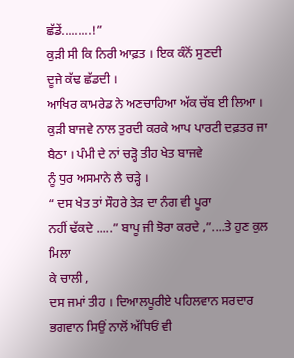ਛੱਡੇਂ.........!”
ਕੁੜੀ ਸੀ ਕਿ ਨਿਰੀ ਆਫ਼ਤ । ਇਕ ਕੰਨੋਂ ਸੁਣਦੀ
ਦੂਜੇ ਕੱਢ ਛੱਡਦੀ ।
ਆਖਿਰ ਕਾਮਰੇਡ ਨੇ ਅਣਚਾਹਿਆ ਅੱਕ ਚੱਬ ਈ ਲਿਆ ।
ਕੁੜੀ ਬਾਜਵੇ ਨਾਲ ਤੁਰਦੀ ਕਰਕੇ ਆਪ ਪਾਰਟੀ ਦਫ਼ਤਰ ਜਾ ਬੈਠਾ । ਪੰਮੀ ਦੇ ਨਾਂ ਚੜ੍ਹੋ ਤੀਹ ਖੇਤ ਬਾਜਵੇ
ਨੂੰ ਧੁਰ ਅਸਮਾਨੇ ਲੈ ਚੜ੍ਹੇ ।
“ ਦਸ ਖੇਤ ਤਾਂ ਸੌਹਰੇ ਤੇੜ ਦਾ ਨੰਗ ਵੀ ਪੂਰਾ
ਨਹੀਂ ਢੱਕਦੇ .....” ਬਾਪੂ ਜੀ ਝੋਰਾ ਕਰਦੇ ,”....ਤੇ ਹੁਣ ਕੁਲ ਮਿਲਾ
ਕੇ ਚਾਲੀ ,
ਦਸ ਜਮਾਂ ਤੀਹ । ਦਿਆਲਪੂਰੀਏ ਪਹਿਲਵਾਨ ਸਰਦਾਰ ਭਗਵਾਨ ਸਿਉਂ ਨਾਲੋਂ ਅੱਧਿਓਂ ਵੀ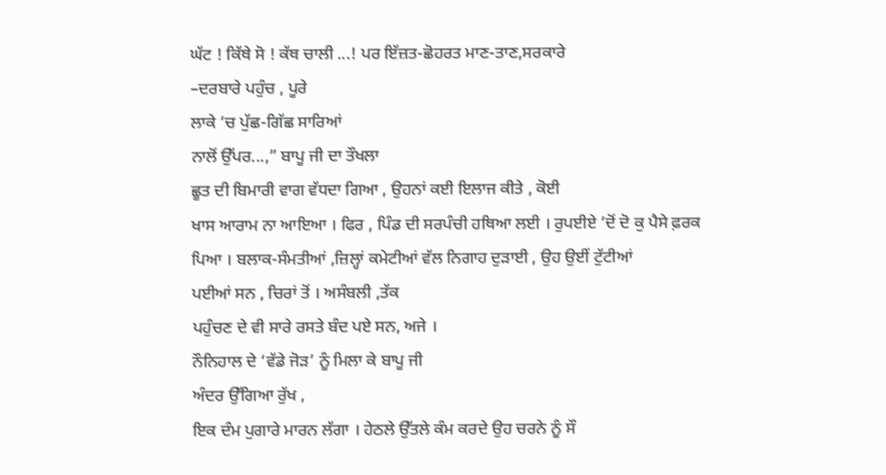ਘੱਟ ! ਕਿੱਥੇ ਸੋ ! ਕੱਥ ਚਾਲੀ ...! ਪਰ ਇੱਜ਼ਤ-ਛੋਹਰਤ ਮਾਣ-ਤਾਣ,ਸਰਕਾਰੇ
–ਦਰਬਾਰੇ ਪਹੁੰਚ , ਪੂਰੇ
ਲਾਕੇ ‘ਚ ਪੁੱਛ-ਗਿੱਛ ਸਾਰਿਆਂ
ਨਾਲੋਂ ਉੱਪਰ...,” ਬਾਪੂ ਜੀ ਦਾ ਤੌਖਲਾ
ਛੂਤ ਦੀ ਬਿਮਾਰੀ ਵਾਗ ਵੱਧਦਾ ਗਿਆ , ਉਹਨਾਂ ਕਈ ਇਲਾਜ ਕੀਤੇ , ਕੋਈ
ਖਾਸ ਆਰਾਮ ਨਾ ਆਇਆ । ਫਿਰ , ਪਿੰਡ ਦੀ ਸਰਪੰਚੀ ਹਥਿਆ ਲਈ । ਰੁਪਈਏ ‘ਦੋਂ ਦੋ ਕੁ ਪੈਸੇ ਫ਼ਰਕ
ਪਿਆ । ਬਲਾਕ-ਸੰਮਤੀਆਂ ,ਜ਼ਿਲ੍ਹਾਂ ਕਮੇਟੀਆਂ ਵੱਲ ਨਿਗਾਹ ਦੁੜਾਈ , ਉਹ ਉਈਂ ਟੁੱਟੀਆਂ
ਪਈਆਂ ਸਨ , ਚਿਰਾਂ ਤੋਂ । ਅਸੰਬਲੀ ,ਤੱਕ
ਪਹੁੰਚਣ ਦੇ ਵੀ ਸਾਰੇ ਰਸਤੇ ਬੰਦ ਪਏ ਸਨ, ਅਜੇ ।
ਨੌਨਿਹਾਲ ਦੇ ‘ਵੱਡੇ ਜੋੜ’ ਨੂੰ ਮਿਲਾ ਕੇ ਬਾਪੂ ਜੀ
ਅੰਦਰ ਉੱਗਿਆ ਰੁੱਖ ,
ਇਕ ਦੰਮ ਪੁਗਾਰੇ ਮਾਰਨ ਲੱਗਾ । ਹੇਠਲੇ ਉੱਤਲੇ ਕੰਮ ਕਰਦੇ ਉਹ ਚਰਨੇ ਨੂੰ ਸੌ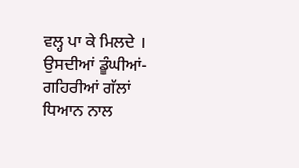ਵਲ੍ਹ ਪਾ ਕੇ ਮਿਲਦੇ । ਉਸਦੀਆਂ ਡੂੰਘੀਆਂ-ਗਹਿਰੀਆਂ ਗੱਲਾਂ ਧਿਆਨ ਨਾਲ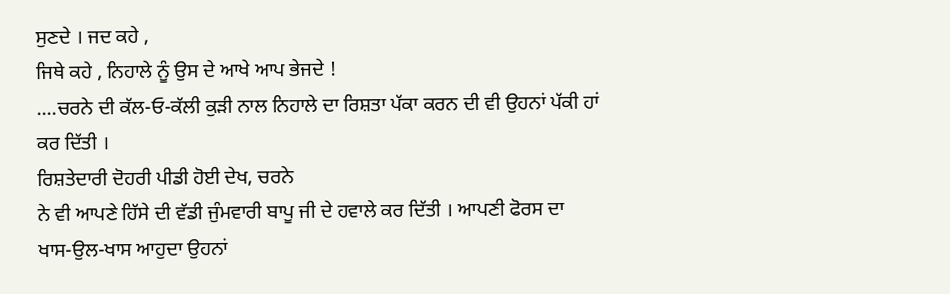ਸੁਣਦੇ । ਜਦ ਕਹੇ ,
ਜਿਥੇ ਕਹੇ , ਨਿਹਾਲੇ ਨੂੰ ਉਸ ਦੇ ਆਖੇ ਆਪ ਭੇਜਦੇ !
....ਚਰਨੇ ਦੀ ਕੱਲ-ਓ-ਕੱਲੀ ਕੁੜੀ ਨਾਲ ਨਿਹਾਲੇ ਦਾ ਰਿਸ਼ਤਾ ਪੱਕਾ ਕਰਨ ਦੀ ਵੀ ਉਹਨਾਂ ਪੱਕੀ ਹਾਂ
ਕਰ ਦਿੱਤੀ ।
ਰਿਸ਼ਤੇਦਾਰੀ ਦੋਹਰੀ ਪੀਡੀ ਹੋਈ ਦੇਖ, ਚਰਨੇ
ਨੇ ਵੀ ਆਪਣੇ ਹਿੱਸੇ ਦੀ ਵੱਡੀ ਜੁੰਮਵਾਰੀ ਬਾਪੂ ਜੀ ਦੇ ਹਵਾਲੇ ਕਰ ਦਿੱਤੀ । ਆਪਣੀ ਫੋਰਸ ਦਾ
ਖਾਸ-ਉਲ-ਖਾਸ ਆਹੁਦਾ ਉਹਨਾਂ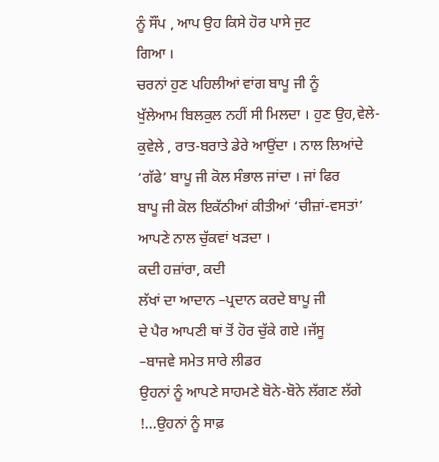ਨੂੰ ਸੌਂਪ , ਆਪ ਉਹ ਕਿਸੇ ਹੋਰ ਪਾਸੇ ਜੁਟ
ਗਿਆ ।
ਚਰਨਾਂ ਹੁਣ ਪਹਿਲੀਆਂ ਵਾਂਗ ਬਾਪੂ ਜੀ ਨੂੰ
ਖੁੱਲੇਆਮ ਬਿਲਕੁਲ ਨਹੀਂ ਸੀ ਮਿਲਦਾ । ਹੁਣ ਉਹ,ਵੇਲੇ-ਕੁਵੇਲੇ , ਰਾਤ-ਬਰਾਤੇ ਡੇਰੇ ਆਉਂਦਾ । ਨਾਲ ਲਿਆਂਦੇ ‘ਗੱਫੇ’ ਬਾਪੂ ਜੀ ਕੋਲ ਸੰਭਾਲ ਜਾਂਦਾ । ਜਾਂ ਫਿਰ
ਬਾਪੂ ਜੀ ਕੋਲ ਇਕੱਠੀਆਂ ਕੀਤੀਆਂ ‘ਚੀਜ਼ਾਂ-ਵਸਤਾਂ’ ਆਪਣੇ ਨਾਲ ਚੁੱਕਵਾਂ ਖੜਦਾ ।
ਕਦੀ ਹਜ਼ਾਂਰਾ, ਕਦੀ
ਲੱਖਾਂ ਦਾ ਆਦਾਨ –ਪ੍ਰਦਾਨ ਕਰਦੇ ਬਾਪੂ ਜੀ
ਦੇ ਪੈਰ ਆਪਣੀ ਥਾਂ ਤੋਂ ਹੋਰ ਚੁੱਕੇ ਗਏ ।ਜੱਸੂ
–ਬਾਜਵੇ ਸਮੇਤ ਸਾਰੇ ਲੀਡਰ
ਉਹਨਾਂ ਨੂੰ ਆਪਣੇ ਸਾਹਮਣੇ ਬੋਨੇ-ਬੋਨੇ ਲੱਗਣ ਲੱਗੇ !...ਉਹਨਾਂ ਨੂੰ ਸਾਫ਼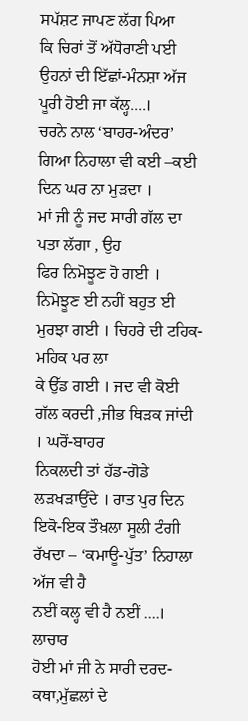ਸਪੱਸ਼ਟ ਜਾਪਣ ਲੱਗ ਪਿਆ
ਕਿ ਚਿਰਾਂ ਤੋਂ ਅੱਧੋਰਾਣੀ ਪਈ ਉਹਨਾਂ ਦੀ ਇੱਛਾਂ-ਮੰਨਸ਼ਾ ਅੱਜ ਪੂਰੀ ਹੋਈ ਜਾ ਕੱਲ੍ਹ....।
ਚਰਨੇ ਨਾਲ ‘ਬਾਹਰ-ਅੰਦਰ’ ਗਿਆ ਨਿਹਾਲਾ ਵੀ ਕਈ –ਕਈ ਦਿਨ ਘਰ ਨਾ ਮੁੜਦਾ ।
ਮਾਂ ਜੀ ਨੂੰ ਜਦ ਸਾਰੀ ਗੱਲ ਦਾ ਪਤਾ ਲੱਗਾ , ਉਹ
ਫਿਰ ਨਿਮੋਝੂਣ ਹੋ ਗਈ । ਨਿਮੋਝੂਣ ਈ ਨਹੀਂ ਬਹੁਤ ਈ ਮੁਰਝਾ ਗਈ । ਚਿਹਰੇ ਦੀ ਟਹਿਕ-ਮਹਿਕ ਪਰ ਲਾ
ਕੇ ਉੱਡ ਗਈ । ਜਦ ਵੀ ਕੋਈ ਗੱਲ ਕਰਦੀ ,ਜੀਭ ਥਿੜਕ ਜਾਂਦੀ । ਘਰੋਂ-ਬਾਹਰ
ਨਿਕਲਦੀ ਤਾਂ ਹੱਡ-ਗੋਡੇ ਲੜਖੜਾਉਂਦੇ । ਰਾਤ ਪੁਰ ਦਿਨ ਇਕੋ-ਇਕ ਤੌਖ਼ਲਾ ਸੂਲੀ ਟੰਗੀ ਰੱਖਦਾ – ‘ਕਮਾਊ-ਪੁੱਤ’ ਨਿਹਾਲਾ ਅੱਜ ਵੀ ਹੈ
ਨਈਂ ਕਲ੍ਹ ਵੀ ਹੈ ਨਈਂ ....।
ਲਾਚਾਰ
ਹੋਈ ਮਾਂ ਜੀ ਨੇ ਸਾਰੀ ਦਰਦ-ਕਥਾ,ਮੁੱਛਲਾਂ ਦੇ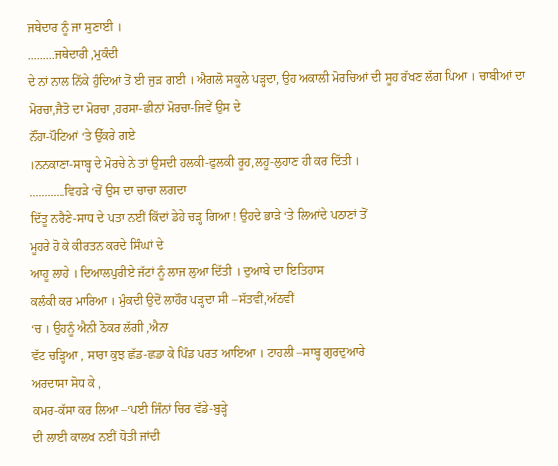ਜਥੇਦਾਰ ਨੂੰ ਜਾ ਸੁਣਾਈ ।
.........ਜਥੇਦਾਰੀ ,ਮੁਕੰਦੀ
ਦੇ ਨਾਂ ਨਾਲ ਨਿੱਕੇ ਹੁੰਦਿਆਂ ਤੋਂ ਈ ਜੁੜ ਗਈ । ਐਗਲੋ ਸਕੂਲੇ ਪੜ੍ਹਦਾ, ਉਹ ਅਕਾਲੀ ਮੋਰਚਿਆਂ ਦੀ ਸੂਹ ਰੱਖਣ ਲੱਗ ਪਿਆ । ਚਾਬੀਆਂ ਦਾ ਮੋਰਚਾ,ਜੈਤੋ ਦਾ ਮੋਰਚਾ ,ਹਰਸਾ-ਛੀਨਾਂ ਮੋਰਚਾ-ਜਿਵੇਂ ਉਸ ਦੇ
ਨੌਂਹਾ-ਪੌਟਿਆਂ ‘ਤੇ ਉੱਕਰੇ ਗਏ
।ਨਨਕਾਣਾ-ਸਾਬ੍ਹ ਦੇ ਮੋਰਚੇ ਨੇ ਤਾਂ ਉਸਦੀ ਹਲਕੀ-ਫੁਲਕੀ ਰੂਹ,ਲਹੂ-ਲੁਹਾਣ ਹੀ ਕਰ ਦਿੱਤੀ ।
............ਵਿਹੜੇ ‘ਚੋਂ ਉਸ ਦਾ ਚਾਚਾ ਲਗਦਾ
ਦਿੱਤੂ ਨਰੈਣੇ-ਸਾਧ ਦੇ ਪਤਾ ਨਈਂ ਕਿੱਦਾਂ ਡੇਹੇ ਚੜ੍ਹ ਗਿਆ ! ਉਹਦੇ ਭਾੜੇ ‘ਤੇ ਲਿਆਂਦੇ ਪਠਾਣਾਂ ਤੋਂ
ਮੂਹਰੇ ਹੋ ਕੇ ਕੀਰਤਨ ਕਰਦੇ ਸਿੰਘਾਂ ਦੇ
ਆਹੂ ਲਾਹੇ । ਦਿਆਲਪੁਰੀਏ ਜੱਟਾਂ ਨੂੰ ਲਾਜ ਲੁਆ ਦਿੱਤੀ । ਦੁਆਬੇ ਦਾ ਇਤਿਹਾਸ
ਕਲੰਕੀ ਕਰ ਮਾਰਿਆ । ਮੁੰਕਦੀ ਉਦੋਂ ਲਾਹੌਰ ਪੜ੍ਹਦਾ ਸੀ –ਸੱਤਵੀਂ,ਅੱਠਵੀਂ
‘ਚ । ਉਹਨੂੰ ਐਨੀ ਠੋਕਰ ਲੱਗੀ ,ਐਨਾ
ਵੱਟ ਚੜ੍ਹਿਆ , ਸਾਰਾ ਕੁਝ ਛੱਡ-ਛਡਾ ਕੇ ਪਿੰਡ ਪਰਤ ਆਇਆ । ਟਾਹਲੀ –ਸਾਬ੍ਹ ਗੁਰਦੁਆਰੇ
ਅਰਦਾਸਾ ਸੋਧ ਕੇ ,
ਕਮਰ-ਕੱਸਾ ਕਰ ਲਿਆ –‘ਪਈ ਜਿੰਨਾਂ ਚਿਰ ਵੱਡੇ-ਬੁੜ੍ਹੇ
ਦੀ ਲਾਈ ਕਾਲਖ ਨਈਂ ਧੋਤੀ ਜਾਂਦੀ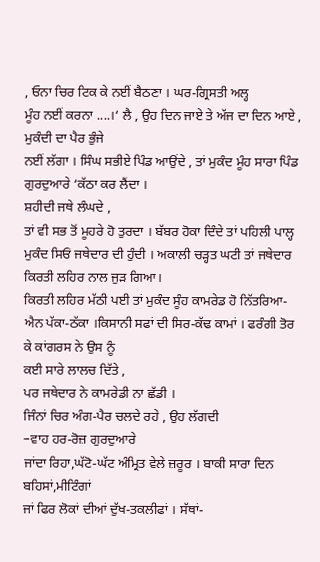, ਓਨਾ ਚਿਰ ਟਿਕ ਕੇ ਨਈਂ ਬੈਠਣਾ । ਘਰ-ਗ੍ਰਿਸਤੀ ਅਲ੍ਹ
ਮੂੰਹ ਨਈਂ ਕਰਨਾ ....।‘ ਲੈ , ਉਹ ਦਿਨ ਜਾਏ ਤੇ ਅੱਜ ਦਾ ਦਿਨ ਆਏ , ਮੁਕੰਦੀ ਦਾ ਪੈਰ ਭੁੰਜੇ
ਨਈਂ ਲੱਗਾ । ਸਿੰਘ ਸਭੀਏ ਪਿੰਡ ਆਉਂਦੇ , ਤਾਂ ਮੁਕੰਦ ਮੂੰਹ ਸਾਰਾ ਪਿੰਡ
ਗੁਰਦੁਆਰੇ ‘ਕੱਠਾ ਕਰ ਲੈਂਦਾ ।
ਸ਼ਹੀਦੀ ਜਥੇ ਲੰਘਦੇ ,
ਤਾਂ ਵੀ ਸਭ ਤੋਂ ਮੂਹਰੇ ਹੋ ਤੁਰਦਾ । ਬੱਬਰ ਹੋਕਾ ਦਿੰਦੇ ਤਾਂ ਪਹਿਲੀ ਪਾਲ੍ਹ
ਮੁਕੰਦ ਸਿਓਂ ਜਥੇਦਾਰ ਦੀ ਹੁੰਦੀ । ਅਕਾਲੀ ਚੜ੍ਹਤ ਘਟੀ ਤਾਂ ਜਥੇਦਾਰ ਕਿਰਤੀ ਲਹਿਰ ਨਾਲ ਜੁੜ ਗਿਆ।
ਕਿਰਤੀ ਲਹਿਰ ਮੱਠੀ ਪਈ ਤਾਂ ਮੁਕੰਦ ਸੂੰਹ ਕਾਮਰੇਡ ਹੋ ਨਿੱਤਰਿਆ-ਐਨ ਪੱਕਾ-ਠੱਕਾ ।ਕਿਸਾਨੀ ਸਫਾਂ ਦੀ ਸਿਰ-ਕੱਢ ਕਾਮਾਂ । ਫਰੰਗੀ ਤੋਰ ਕੇ ਕਾਂਗਰਸ ਨੇ ਉਸ ਨੂੰ
ਕਈ ਸਾਰੇ ਲਾਲਚ ਦਿੱਤੇ ,
ਪਰ ਜਥੇਦਾਰ ਨੇ ਕਾਮਰੇਡੀ ਨਾ ਛੱਡੀ ।
ਜਿੰਨਾਂ ਚਿਰ ਅੰਗ-ਪੈਰ ਚਲਦੇ ਰਹੇ , ਉਹ ਲੱਗਦੀ
–ਵਾਹ ਹਰ-ਰੋਜ਼ ਗੁਰਦੁਆਰੇ
ਜਾਂਦਾ ਰਿਹਾ,ਘੱਟੋ-ਘੱਟ ਅੰਮ੍ਰਿਤ ਵੇਲੇ ਜ਼ਰੂਰ । ਬਾਕੀ ਸਾਰਾ ਦਿਨ ਬਹਿਸਾਂ,ਮੀਟਿੰਗਾਂ
ਜਾਂ ਫਿਰ ਲੋਕਾਂ ਦੀਆਂ ਦੁੱਖ-ਤਕਲੀਫਾਂ । ਸੱਥਾਂ-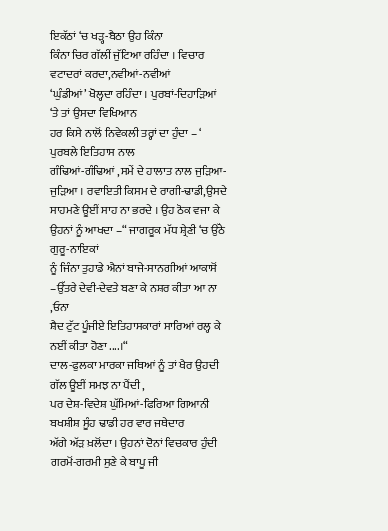ਇਕੱਠਾਂ ‘ਚ ਖੜ੍ਹ-ਬੈਠਾ ਉਹ ਕਿੰਨਾ
ਕਿੰਨਾ ਚਿਰ ਗੱਲੀਂ ਜੁੱਟਿਆ ਰਹਿੰਦਾ । ਵਿਚਾਰ ਵਟਾਦਰਾਂ ਕਰਦਾ,ਨਵੀਆਂ-ਨਵੀਆਂ
‘ਘੁੰਡੀਆਂ’ ਖੋਲ੍ਹਦਾ ਰਹਿੰਦਾ । ਪੁਰਬਾਂ-ਦਿਹਾੜਿਆਂ
‘ਤੇ ਤਾਂ ਉਸਦਾ ਵਿਖਿਆਨ
ਹਰ ਕਿਸੇ ਨਾਲੋਂ ਨਿਵੇਕਲੀ ਤਰ੍ਹਾਂ ਦਾ ਹੁੰਦਾ – ‘ ਪੁਰਬਲੇ ਇਤਿਹਾਸ ਨਾਲ
ਗੰਢਿਆਂ-ਗੰਢਿਆਂ ,ਸਮੇਂ ਦੇ ਹਾਲਾਤ ਨਾਲ ਜੁੜਿਆ-ਜੁੜਿਆ । ਰਵਾਇਤੀ ਕਿਸਮ ਦੇ ਰਾਗੀ-ਢਾਡੀ,ਉਸਦੇ ਸਾਹਮਣੇ ਊਈਂ ਸਾਹ ਨਾ ਭਰਦੇ । ਉਹ ਠੋਕ ਵਜਾ ਕੇ ਉਹਨਾਂ ਨੂੰ ਆਖਦਾ –“ ਜਾਗਰੂਕ ਮੱਧ ਸ਼੍ਰੇਣੀ ‘ਚ ਉੱਠੇ ਗੁਰੂ-ਨਾਇਕਾਂ
ਨੂੰ ਜਿੰਨਾ ਤੁਹਾਡੇ ਐਨਾਂ ਬਾਜੇ-ਸਾਨਗੀਆਂ ਆਕਾਸੋਂ –ਉੱਤਰੇ ਦੇਵੀ-ਦੇਵਤੇ ਬਣਾ ਕੇ ਨਸ਼ਰ ਕੀਤਾ ਆ ਨਾ ,ਓਨਾ
ਸ਼ੈਦ ਟੁੱਟ ਪੂੰਜੀਏ ਇਤਿਹਾਸਕਾਰਾਂ ਸਾਰਿਆਂ ਰਲ੍ਹ ਕੇ ਨਈਂ ਕੀਤਾ ਹੋਣਾ ....।“
ਦਾਲ-ਫੁਲਕਾ ਮਾਰਕਾ ਜਥਿਆਂ ਨੂੰ ਤਾਂ ਖੈਰ ਉਹਦੀ
ਗੱਲ ਊਈਂ ਸਮਝ ਨਾ ਪੈਂਦੀ ,
ਪਰ ਦੇਸ਼-ਵਿਦੇਸ਼ ਘੁੱਮਿਆਂ-ਫਿਰਿਆ ਗਿਆਨੀ ਬਖਸ਼ੀਸ਼ ਸੂੰਹ ਢਾਡੀ ਹਰ ਵਾਰ ਜਥੇਦਾਰ
ਅੱਗੇ ਅੱੜ ਖ਼ਲੋਂਦਾ । ਉਹਨਾਂ ਦੋਨਾਂ ਵਿਚਕਾਰ ਹੁੰਦੀ ਗਰਮੋਂ-ਗਰਮੀ ਸੁਣੇ ਕੇ ਬਾਪੂ ਜੀ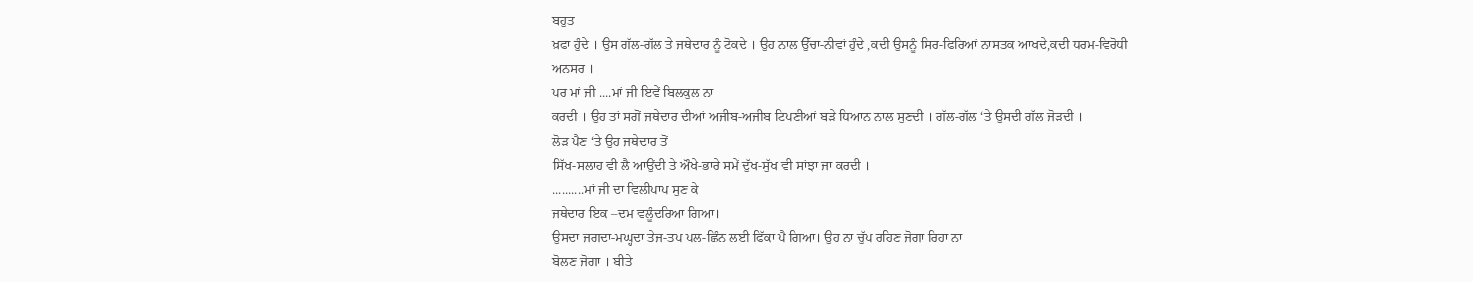ਬਹੁਤ
ਖ਼ਫਾ ਹੁੰਦੇ । ਉਸ ਗੱਲ-ਗੱਲ ਤੇ ਜਥੇਦਾਰ ਨੂੰ ਟੋਕਦੇ । ਉਹ ਨਾਲ ਉੱਚਾ-ਨੀਵਾਂ ਹੁੰਦੇ ,ਕਦੀ ਉਸਨੂੰ ਸਿਰ-ਫਿਰਿਆਂ ਨਾਸਤਕ ਆਖਦੇ,ਕਦੀ ਧਰਮ-ਵਿਰੋਧੀ
ਅਨਸਰ ।
ਪਰ ਮਾਂ ਜੀ ....ਮਾਂ ਜੀ ਇਵੇਂ ਬਿਲਕੁਲ ਨਾ
ਕਰਦੀ । ਉਹ ਤਾਂ ਸਗੋਂ ਜਥੇਦਾਰ ਦੀਆਂ ਅਜੀਬ-ਅਜੀਬ ਟਿਪਣੀਆਂ ਬੜੇ ਧਿਆਨ ਨਾਲ ਸੁਣਦੀ । ਗੱਲ-ਗੱਲ ‘ਤੇ ਉਸਦੀ ਗੱਲ ਜੋੜਦੀ ।
ਲੋੜ ਪੈਣ ‘ਤੇ ਉਹ ਜਥੇਦਾਰ ਤੋਂ
ਸਿੱਖ-ਸਲਾਹ ਵੀ ਲੈ ਆਉਂਦੀ ਤੇ ਔਖੇ-ਭਾਰੇ ਸਮੇਂ ਦੁੱਖ-ਸੁੱਖ ਵੀ ਸਾਂਝਾ ਜਾ ਕਰਦੀ ।
..........ਮਾਂ ਜੀ ਦਾ ਵਿਲੀਪਾਪ ਸੁਣ ਕੇ
ਜਥੇਦਾਰ ਇਕ –ਦਮ ਵਲੂੰਦਰਿਆ ਗਿਆ।
ਉਸਦਾ ਜਗਦਾ-ਮਘ੍ਹਦਾ ਤੇਜ-ਤਪ ਪਲ-ਛਿੰਨ ਲਈ ਫਿੱਕਾ ਪੈ ਗਿਆ। ਉਹ ਨਾ ਚੁੱਪ ਰਹਿਣ ਜੋਗਾ ਰਿਹਾ ਨਾ
ਬੋਲਣ ਜੋਗਾ । ਬੀਤੇ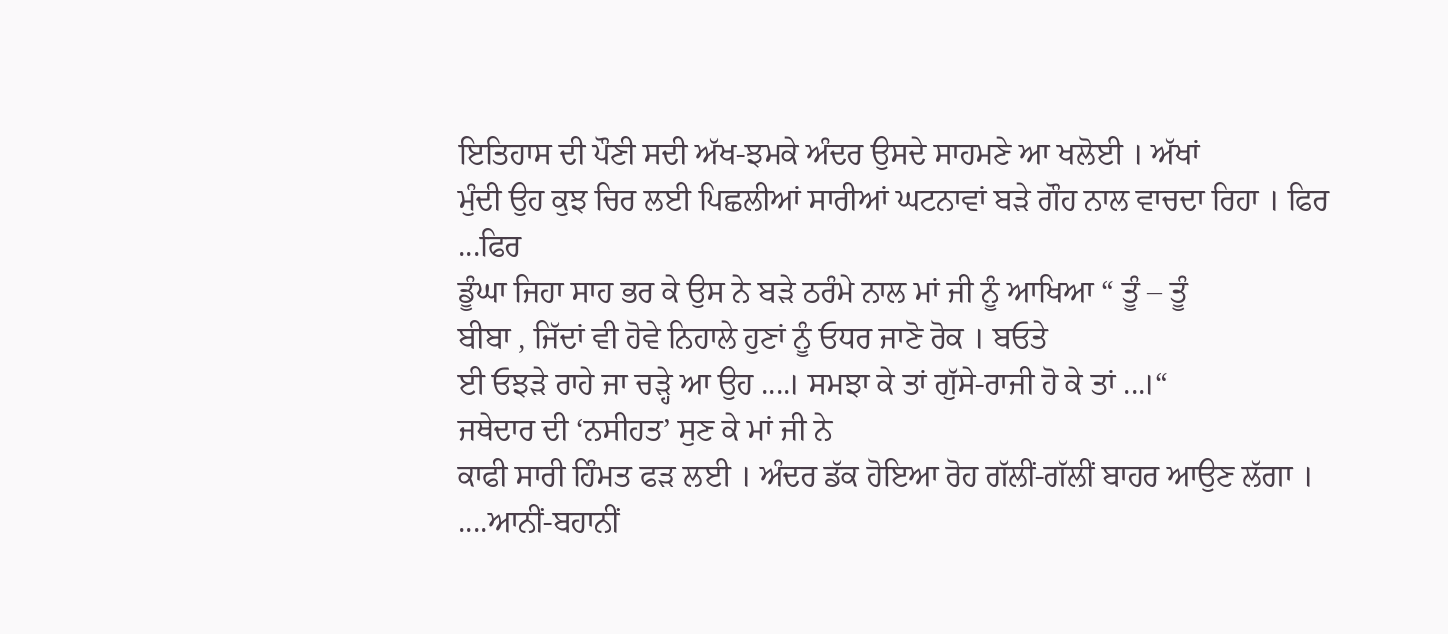ਇਤਿਹਾਸ ਦੀ ਪੌਣੀ ਸਦੀ ਅੱਖ-ਝਮਕੇ ਅੰਦਰ ਉਸਦੇ ਸਾਹਮਣੇ ਆ ਖਲੋਈ । ਅੱਖਾਂ
ਮੁੰਦੀ ਉਹ ਕੁਝ ਚਿਰ ਲਈ ਪਿਛਲੀਆਂ ਸਾਰੀਆਂ ਘਟਨਾਵਾਂ ਬੜੇ ਗੌਹ ਨਾਲ ਵਾਚਦਾ ਰਿਹਾ । ਫਿਰ ...ਫਿਰ
ਡੂੰਘਾ ਜਿਹਾ ਸਾਹ ਭਰ ਕੇ ਉਸ ਨੇ ਬੜੇ ਠਰੰਮੇ ਨਾਲ ਮਾਂ ਜੀ ਨੂੰ ਆਖਿਆ “ ਤੂੰ – ਤੂੰ
ਬੀਬਾ , ਜਿੱਦਾਂ ਵੀ ਹੋਵੇ ਨਿਹਾਲੇ ਹੁਣਾਂ ਨੂੰ ਓਧਰ ਜਾਣੋ ਰੋਕ । ਬਓਤੇ
ਈ ਓਝੜੇ ਰਾਹੇ ਜਾ ਚੜ੍ਹੇ ਆ ਉਹ ....। ਸਮਝਾ ਕੇ ਤਾਂ ਗੁੱਸੇ-ਰਾਜੀ ਹੋ ਕੇ ਤਾਂ ...।“
ਜਥੇਦਾਰ ਦੀ ‘ਨਸੀਹਤ’ ਸੁਣ ਕੇ ਮਾਂ ਜੀ ਨੇ
ਕਾਫੀ ਸਾਰੀ ਹਿੰਮਤ ਫੜ ਲਈ । ਅੰਦਰ ਡੱਕ ਹੋਇਆ ਰੋਹ ਗੱਲੀਂ-ਗੱਲੀਂ ਬਾਹਰ ਆਉਣ ਲੱਗਾ ।
....ਆਨੀਂ-ਬਹਾਨੀਂ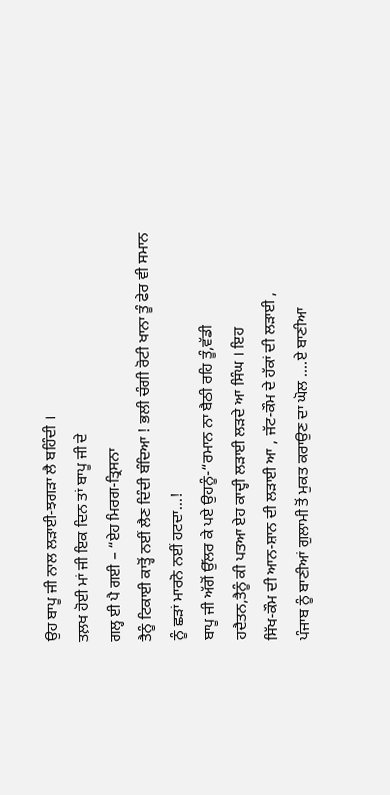ਉਹ ਬਾਪੂ ਜੀ ਨਾਲ ਲੜਾਈ-ਝਗੜਾ ਲੈ ਬਹਿੰਦੀ ।
ਤਲ਼ਖ ਹੋਈ ਮਾਂ ਜੀ ਇਕ ਦਿਨ ਤਾਂ ਬਾਪੂ ਜੀ ਦੇ
ਗਲ੍ਹ ਈ ਪੈ ਗਈ – “ਏਹ ਮਿਰਗ-ਤ੍ਰਿਸਨਾ
ਤੈਨੂੰ ਟਿਕਾਈ ਕਾਤ੍ਹੋਂ ਨਈਂ ਲੈਣ ਦਿੰਦੀ ਬੰਦਿਆ ! ਭਲੀ ਚੰਗੀ ਰੋਟੀ ਖਾਨਾ ਤੂੰ ਫੇਰ ਵੀ ਸਮਾਨ
ਨੂੰ ਛੜਾਂ ਮਾਰਨੋ ਨਈਂ ਹਟਦਾ...!
ਬਾਪੂ ਜੀ ਅੱਗੋਂ ਉੱਲਰ ਕੇ ਪਏ ਉਹਨੂੰ-“ਰਮਾਨ ਨਾ ਬੈਠੀ ਰਹਿ ਤੂੰ,ਵੱਡੀ
ਹਦੈਤਨ,ਤੈਨੂੰ ਕੀ ਪਤਆ ਏਹ ਕਾਦ੍ਹੀ ਲੜਾਈ ਲੜਦੇ ਆ ਸਿੰਘ । ਇਹ
ਸਿੱਖ-ਕੌਮ ਦੀ ਆਨ-ਸ਼ਾਨ ਦੀ ਲੜਾਈ ਆ , ਜੱਟ-ਕੌਮ ਦੇ ਹੱਕਾਂ ਦੀ ਲੜਾਈ ,
ਪੰਜਾਬ ਨੂੰ ਬਾਣੀਆਂ ਗੁਲਾਮੀ ਤੋਂ ਮੁਕਤ ਕਰਾਉਣ ਦਾ ਘੋਲ ....ਏ ਬਾਣੀਆ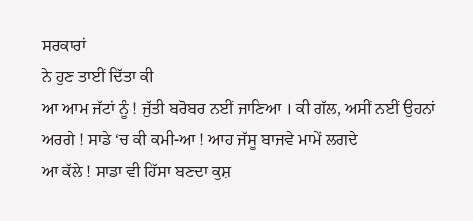ਸਰਕਾਰਾਂ
ਨੇ ਹੁਣ ਤਾਈਂ ਦਿੱਤਾ ਕੀ
ਆ ਆਮ ਜੱਟਾਂ ਨੂੰ ! ਜੁੱਤੀ ਬਰੋਬਰ ਨਈਂ ਜਾਣਿਆ । ਕੀ ਗੱਲ, ਅਸੀਂ ਨਈਂ ਉਹਨਾਂ ਅਰਗੇ ! ਸਾਡੇ ‘ਚ ਕੀ ਕਮੀ-ਆ ! ਆਹ ਜੱਸੂ ਬਾਜਵੇ ਮਾਮੇਂ ਲਗਦੇ
ਆ ਕੱਲੇ ! ਸਾਡਾ ਵੀ ਹਿੱਸਾ ਬਣਦਾ ਕੁਸ਼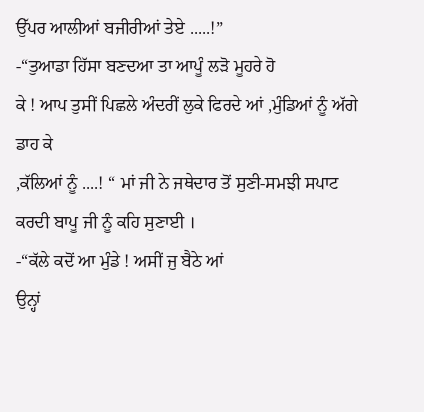ਉੱਪਰ ਆਲੀਆਂ ਬਜੀਰੀਆਂ ਤੇਏ .....!”
-“ਤੁਆਡਾ ਹਿੱਸਾ ਬਣਦਆ ਤਾ ਆਪੂੰ ਲੜੋ ਮੂਹਰੇ ਹੋ
ਕੇ ! ਆਪ ਤੁਸੀਂ ਪਿਛਲੇ ਅੰਦਰੀਂ ਲੁਕੇ ਫਿਰਦੇ ਆਂ ,ਮੁੰਡਿਆਂ ਨੂੰ ਅੱਗੇ ਡਾਹ ਕੇ
,ਕੱਲਿਆਂ ਨੂੰ ....! “ ਮਾਂ ਜੀ ਨੇ ਜਥੇਦਾਰ ਤੋਂ ਸੁਣੀ-ਸਮਝੀ ਸਪਾਟ
ਕਰਦੀ ਬਾਪੂ ਜੀ ਨੂੰ ਕਹਿ ਸੁਣਾਈ ।
-“ਕੱਲੇ ਕਦੋਂ ਆ ਮੁੰਡੇ ! ਅਸੀਂ ਜੁ ਬੈਠੇ ਆਂ
ਉਨ੍ਹਾਂ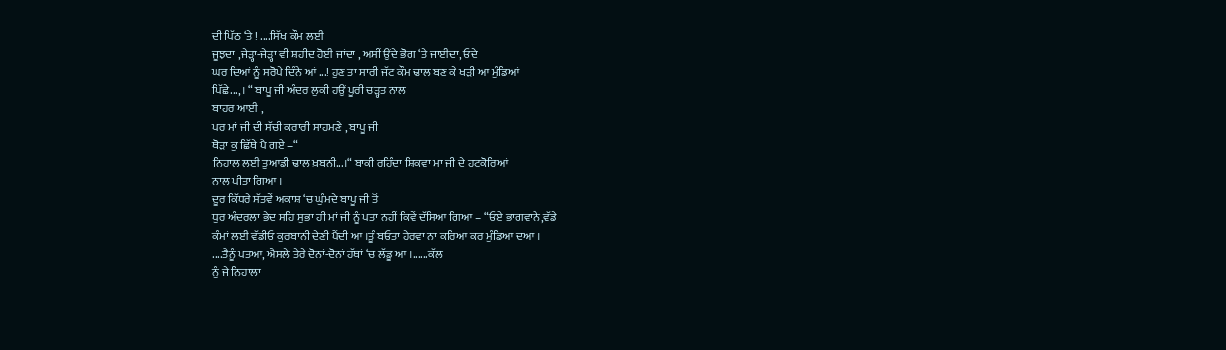ਦੀ ਪਿੱਠ ‘ਤੇ ! ....ਸਿੱਖ ਕੌਮ ਲਈ
ਜੂਝਦਾ ,ਜੇੜ੍ਹਾ-ਜੇੜ੍ਹਾ ਵੀ ਸ਼ਹੀਦ ਹੋਈ ਜਾਂਦਾ , ਅਸੀਂ ਉਂਦੇ ਭੋਗ ‘ਤੇ ਜਾਈਦਾ, ਓਦੇ
ਘਰ ਦਿਆਂ ਨੂੰ ਸਰੋਪੇ ਦਿੰਨੇ ਆਂ ...! ਹੁਣ ਤਾ ਸਾਰੀ ਜੱਟ ਕੌਮ ਢਾਲ ਬਣ ਕੇ ਖੜੀ ਆ ਮੁੰਡਿਆਂ
ਪਿੱਛੇ...,। “ ਬਾਪੂ ਜੀ ਅੰਦਰ ਲੁਕੀ ਹਉਂ ਪੂਰੀ ਚੜ੍ਹਤ ਨਾਲ
ਬਾਹਰ ਆਈ ,
ਪਰ ਮਾਂ ਜੀ ਦੀ ਸੱਚੀ ਕਰਾਰੀ ਸਾਹਮਣੇ , ਬਾਪੂ ਜੀ
ਥੋੜਾ ਕੁ ਛਿੱਥੇ ਪੈ ਗਏ –“
ਨਿਹਾਲ ਲਈ ਤੁਆਡੀ ਢਾਲ ਖ਼ਬਨੀ...।“ ਬਾਕੀ ਰਹਿੰਦਾ ਸ਼ਿਕਵਾ ਮਾ ਜੀ ਦੇ ਹਟਕੋਰਿਆਂ
ਨਾਲ ਪੀਤਾ ਗਿਆ ।
ਦੂਰ ਕਿੱਧਰੇ ਸੱਤਵੇਂ ਅਕਾਸ਼ ‘ਚ ਘੁੰਮਦੇ ਬਾਪੂ ਜੀ ਤੋਂ
ਧੁਰ ਅੰਦਰਲਾ ਭੇਦ ਸਹਿ ਸੁਭਾ ਹੀ ਮਾਂ ਜੀ ਨੂੰ ਪਤਾ ਨਹੀਂ ਕਿਵੇਂ ਦੱਸਿਆ ਗਿਆ – “ਓਏ ਭਾਗਵਾਨੇ,ਵੱਡੇ
ਕੰਮਾਂ ਲਈ ਵੱਡੀਓ ਕੁਰਬਾਨੀ ਦੇਣੀ ਪੈਂਦੀ ਆ ।ਤੂੰ ਬਓਤਾ ਹੇਰਵਾ ਨਾ ਕਰਿਆ ਕਰ ਮੁੰਡਿਆ ਦਆ ।
....ਤੈਨੂੰ ਪਤਆ, ਐਸਲੇ ਤੇਰੇ ਦੋਨਾਂ-ਦੋਨਾਂ ਹੱਥਾਂ ‘ਚ ਲੱਡੂ ਆ ।......ਕੱਲ
ਨੁੰ ਜੇ ਨਿਹਾਲਾ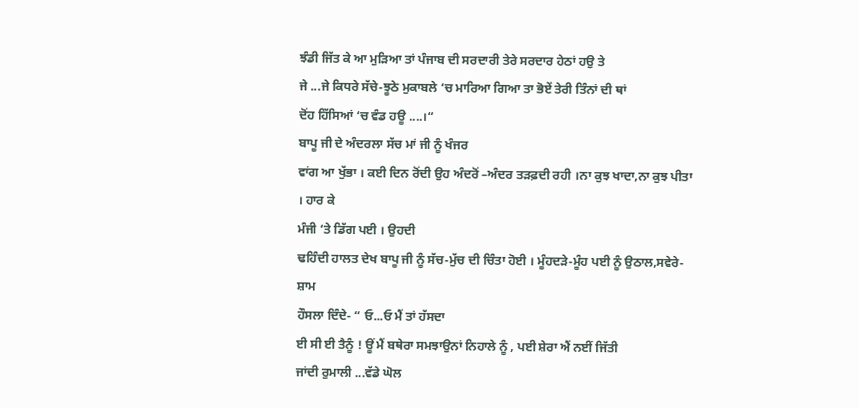ਝੰਡੀ ਜਿੱਤ ਕੇ ਆ ਮੁੜਿਆ ਤਾਂ ਪੰਜਾਬ ਦੀ ਸਰਦਾਰੀ ਤੇਰੇ ਸਰਦਾਰ ਹੇਠਾਂ ਹਉ ਤੇ
ਜੇ ...ਜੇ ਕਿਧਰੇ ਸੱਚੇ-ਝੂਠੇ ਮੁਕਾਬਲੇ ‘ਚ ਮਾਰਿਆ ਗਿਆ ਤਾ ਭੋਏਂ ਤੇਰੀ ਤਿੰਨਾਂ ਦੀ ਥਾਂ
ਦੋਂਹ ਹਿੱਸਿਆਂ ‘ਚ ਵੰਡ ਹਊ ....।“
ਬਾਪੂ ਜੀ ਦੇ ਅੰਦਰਲਾ ਸੱਚ ਮਾਂ ਜੀ ਨੂੰ ਖੰਜਰ
ਵਾਂਗ ਆ ਖੁੱਭਾ । ਕਈ ਦਿਨ ਰੋਂਦੀ ਉਹ ਅੰਦਰੋਂ –ਅੰਦਰ ਤੜਫ਼ਦੀ ਰਹੀ ।ਨਾ ਕੁਝ ਖਾਦਾ,ਨਾ ਕੁਝ ਪੀਤਾ । ਹਾਰ ਕੇ
ਮੰਜੀ ‘ਤੇ ਡਿੱਗ ਪਈ । ਉਹਦੀ
ਢਹਿੰਦੀ ਹਾਲਤ ਦੇਖ ਬਾਪੂ ਜੀ ਨੂੰ ਸੱਚ-ਮੁੱਚ ਦੀ ਚਿੰਤਾ ਹੋਈ । ਮੂੰਹਦੜੇ-ਮੂੰਹ ਪਈ ਨੂੰ ਉਠਾਲ,ਸਵੇਰੇ-ਸ਼ਾਮ
ਹੌਸਲਾ ਦਿੰਦੇ- “ ਓ...ਓ ਮੈਂ ਤਾਂ ਹੱਸਦਾ
ਈ ਸੀ ਈ ਤੈਨੂੰ ! ਊਂ ਮੈਂ ਬਥੇਰਾ ਸਮਝਾਉਨਾਂ ਨਿਹਾਲੇ ਨੂੰ , ਪਈ ਸ਼ੇਰਾ ਐਂ ਨਈਂ ਜਿੱਤੀ
ਜਾਂਦੀ ਰੁਮਾਲੀ ...ਵੱਡੇ ਘੋਲ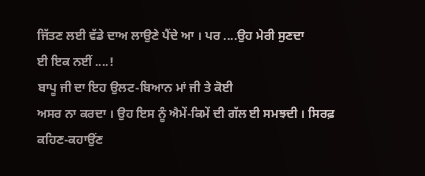ਜਿੱਤਣ ਲਈ ਵੱਡੇ ਦਾਅ ਲਾਉਣੇ ਪੈਂਦੇ ਆ । ਪਰ ....ਉਹ ਮੇਰੀ ਸੁਣਦਾ
ਈ ਇਕ ਨਈਂ ....!
ਬਾਪੂ ਜੀ ਦਾ ਇਹ ਉਲਟ-ਬਿਆਨ ਮਾਂ ਜੀ ਤੇ ਕੋਈ
ਅਸਰ ਨਾ ਕਰਦਾ । ਉਹ ਇਸ ਨੂੰ ਐਮੇਂ-ਕਿਮੇਂ ਦੀ ਗੱਲ ਈ ਸਮਝਦੀ । ਸਿਰਫ਼ ਕਹਿਣ-ਕਹਾਉਂਣ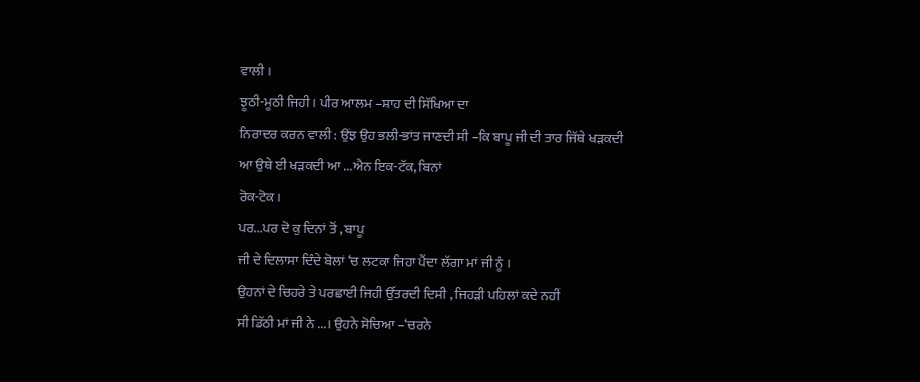ਵਾਲੀ ।
ਝੂਠੀ-ਮੂਠੀ ਜਿਹੀ । ਪੀਰ ਆਲਮ –ਸ਼ਾਹ ਦੀ ਸਿੱਖਿਆ ਦਾ
ਨਿਰਾਦਰ ਕਰਨ ਵਾਲੀ : ਉਂਝ ਉਹ ਭਲੀ-ਭਾਂਤ ਜਾਣਦੀ ਸੀ –ਕਿ ਬਾਪੂ ਜੀ ਦੀ ਤਾਰ ਜਿੱਥੇ ਖੜਕਦੀ ਆ ਉਥੇ ਈ ਖੜਕਦੀ ਆ ...ਐਨ ਇਕ-ਟੱਕ, ਬਿਨਾਂ
ਰੋਕ-ਟੋਕ ।
ਪਰ...ਪਰ ਦੋ ਕੁ ਦਿਨਾਂ ਤੋਂ , ਬਾਪੂ
ਜੀ ਦੇ ਦਿਲਾਸਾ ਦਿੰਦੇ ਬੋਲਾਂ ‘ਚ ਲਟਕਾ ਜਿਹਾ ਪੈਂਦਾ ਲੱਗਾ ਮਾਂ ਜੀ ਨੂੰ ।
ਉਹਨਾਂ ਦੇ ਚਿਹਰੇ ਤੇ ਪਰਛਾਈ ਜਿਹੀ ਉੱਤਰਦੀ ਦਿਸੀ , ਜਿਹੜੀ ਪਹਿਲਾਂ ਕਦੇ ਨਹੀਂ
ਸੀ ਡਿੱਠੀ ਮਾਂ ਜੀ ਨੇ ...। ਉਹਨੇ ਸੋਚਿਆ –‘ਚਰਨੇ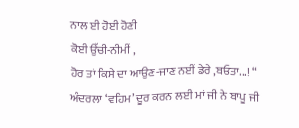ਨਾਲ ਈ ਹੋਈ ਹੋਣੀ
ਕੋਈ ਉੱਚੀ-ਨੀਮੀਂ ,
ਹੋਰ ਤਾਂ ਕਿਸੇ ਦਾ ਆਉਣ-ਜਾਣ ਨਈਂ ਡੇਰੇ ,ਬਓਤਾ...! “
ਅੰਦਰਲਾ ‘ਵਹਿਮ’ ਦੂਰ ਕਰਨ ਲਈ ਮਾਂ ਜੀ ਨੇ ਬਾਪੂ ਜੀ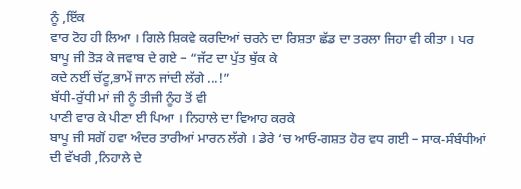ਨੂੰ ,ਇੱਕ
ਵਾਰ ਟੋਹ ਹੀ ਲਿਆ । ਗਿਲੇ ਸ਼ਿਕਵੇ ਕਰਦਿਆਂ ਚਰਨੇ ਦਾ ਰਿਸ਼ਤਾ ਛੱਡ ਦਾ ਤਰਲਾ ਜਿਹਾ ਵੀ ਕੀਤਾ । ਪਰ
ਬਾਪੂ ਜੀ ਤੋੜ ਕੇ ਜਵਾਬ ਦੇ ਗਏ – “ਜੱਟ ਦਾ ਪੁੱਤ ਥੁੱਕ ਕੇ
ਕਦੇ ਨਈਂ ਚੱਟੂ,ਭਾਮੇਂ ਜਾਨ ਜਾਂਦੀ ਲੱਗੇ ...!”
ਬੱਧੀ-ਰੁੱਧੀ ਮਾਂ ਜੀ ਨੂੰ ਤੀਜੀ ਨੂੰਹ ਤੋਂ ਵੀ
ਪਾਣੀ ਵਾਰ ਕੇ ਪੀਣਾ ਈ ਪਿਆ । ਨਿਹਾਲੇ ਦਾ ਵਿਆਹ ਕਰਕੇ
ਬਾਪੂ ਜੀ ਸਗੋਂ ਹਵਾ ਅੰਦਰ ਤਾਰੀਆਂ ਮਾਰਨ ਲੱਗੇ । ਡੇਰੇ ‘ਚ ਆਓ-ਗਸ਼ਤ ਹੋਰ ਵਧ ਗਈ – ਸਾਕ-ਸੰਬੰਧੀਆਂ
ਦੀ ਵੱਖਰੀ ,ਨਿਹਾਲੇ ਦੇ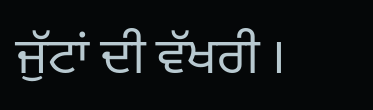ਜੁੱਟਾਂ ਦੀ ਵੱਖਰੀ ।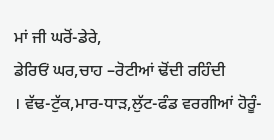ਮਾਂ ਜੀ ਘਰੋਂ-ਡੇਰੇ,
ਡੇਰਿਓਂ ਘਰ,ਚਾਹ –ਰੋਟੀਆਂ ਢੋਂਦੀ ਰਹਿੰਦੀ
। ਵੱਢ-ਟੁੱਕ,ਮਾਰ-ਧਾੜ,ਲੁੱਟ-ਫੰਡ ਵਰਗੀਆਂ ਹੋਰੂੰ-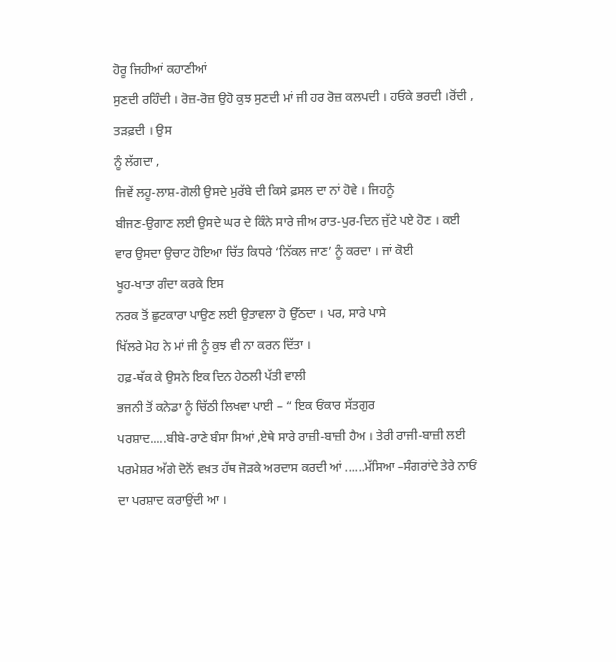ਹੋਰੂ ਜਿਹੀਆਂ ਕਹਾਣੀਆਂ
ਸੁਣਦੀ ਰਹਿੰਦੀ । ਰੋਜ਼-ਰੋਜ਼ ਉਹੋ ਕੁਝ ਸੁਣਦੀ ਮਾਂ ਜੀ ਹਰ ਰੋਜ਼ ਕਲਪਦੀ । ਹਓਕੇ ਭਰਦੀ ।ਰੋਂਦੀ ,
ਤੜਫ਼ਦੀ । ਉਸ
ਨੂੰ ਲੱਗਦਾ ,
ਜਿਵੇਂ ਲਹੂ-ਲਾਸ਼-ਗੋਲੀ ਉਸਦੇ ਮੁਰੱਬੇ ਦੀ ਕਿਸੇ ਫ਼ਸਲ ਦਾ ਨਾਂ ਹੋਵੇ । ਜਿਹਨੂੰ
ਬੀਜਣ-ਉਗਾਣ ਲਈ ਉਸਦੇ ਘਰ ਦੇ ਕਿੰਨੇ ਸਾਰੇ ਜੀਅ ਰਾਤ-ਪੁਰ-ਦਿਨ ਜੁੱਟੇ ਪਏ ਹੋਣ । ਕਈ
ਵਾਰ ਉਸਦਾ ਉਚਾਟ ਹੋਇਆ ਚਿੱਤ ਕਿਧਰੇ ‘ਨਿੱਕਲ ਜਾਣ’ ਨੂੰ ਕਰਦਾ । ਜਾਂ ਕੋਈ
ਖੂਹ-ਖਾਤਾ ਗੰਦਾ ਕਰਕੇ ਇਸ
ਨਰਕ ਤੋਂ ਛੁਟਕਾਰਾ ਪਾਉਣ ਲਈ ਉਤਾਵਲਾ ਹੋ ਉੱਠਦਾ । ਪਰ, ਸਾਰੇ ਪਾਸੇ
ਖਿੱਲਰੇ ਮੋਹ ਨੇ ਮਾਂ ਜੀ ਨੂੰ ਕੁਝ ਵੀ ਨਾ ਕਰਨ ਦਿੱਤਾ ।
ਹਫ਼-ਥੱਕ ਕੇ ਉਸਨੇ ਇਕ ਦਿਨ ਹੇਠਲੀ ਪੱਤੀ ਵਾਲੀ
ਭਜਨੀ ਤੋਂ ਕਨੇਡਾ ਨੂੰ ਚਿੱਠੀ ਲਿਖਵਾ ਪਾਈ – “ ਇਕ ਓਂਕਾਰ ਸੱਤਗੁਰ
ਪਰਸ਼ਾਦ.....ਬੀਬੇ-ਰਾਣੇ ਬੰਸਾ ਸਿਆਂ ,ਏਥੇ ਸਾਰੇ ਰਾਜ਼ੀ-ਬਾਜ਼ੀ ਹੈਅ । ਤੇਰੀ ਰਾਜੀ-ਬਾਜ਼ੀ ਲਈ
ਪਰਮੇਸ਼ਰ ਅੱਗੇ ਦੋਨੋਂ ਵਖ਼ਤ ਹੱਥ ਜੋੜਕੇ ਅਰਦਾਸ ਕਰਦੀ ਆਂ ......ਮੱਸਿਆ –ਸੰਗਰਾਂਦੇ ਤੇਰੇ ਨਾਓਂ
ਦਾ ਪਰਸ਼ਾਦ ਕਰਾਉਂਦੀ ਆ ।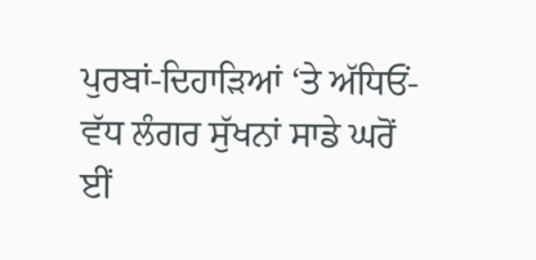ਪੁਰਬਾਂ-ਦਿਹਾੜਿਆਂ ‘ਤੇ ਅੱਧਿਓਂ-ਵੱਧ ਲੰਗਰ ਸੁੱਖਨਾਂ ਸਾਡੇ ਘਰੋਂ
ਈਂ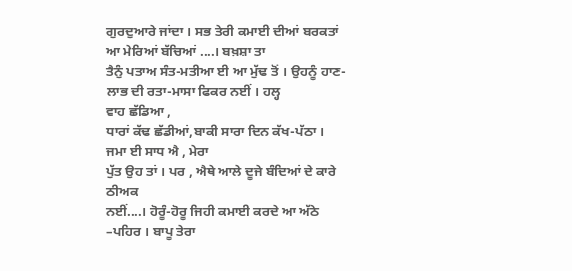ਗੁਰਦੁਆਰੇ ਜਾਂਦਾ । ਸਭ ਤੇਰੀ ਕਮਾਈ ਦੀਆਂ ਬਰਕਤਾਂ ਆ ਮੇਰਿਆਂ ਬੱਚਿਆਂ ....। ਬਖ਼ਸ਼ਾ ਤਾ
ਤੈਨੁੰ ਪਤਾਅ ਸੰਤ-ਮਤੀਆ ਈ ਆ ਮੁੱਢ ਤੋਂ । ਉਹਨੂੰ ਹਾਣ-ਲਾਭ ਦੀ ਰਤਾ-ਮਾਸਾ ਫਿਕਰ ਨਈਂ । ਹਲ੍ਹ
ਵਾਹ ਛੱਡਿਆ ,
ਧਾਰਾਂ ਕੱਢ ਛੱਡੀਆਂ,ਬਾਕੀ ਸਾਰਾ ਦਿਨ ਕੱਖ-ਪੱਠਾ ।
ਜਮਾ ਈ ਸਾਧ ਐ , ਮੇਰਾ
ਪੁੱਤ ਉਹ ਤਾਂ । ਪਰ , ਐਥੇ ਆਲੇ ਦੂਜੇ ਬੰਦਿਆਂ ਦੇ ਕਾਰੇ ਠੀਅਕ
ਨਈਂ....। ਹੋਰੂੰ-ਹੋਰੂ ਜਿਹੀ ਕਮਾਈ ਕਰਦੇ ਆ ਅੱਠੇ –ਪਹਿਰ । ਬਾਪੂ ਤੇਰਾ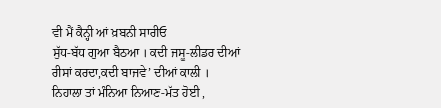ਵੀ ਮੈਂ ਕੈਨ੍ਹੀ ਆਂ ਖ਼ਬਨੀ ਸਾਰੀਓ
ਸੁੱਧ-ਬੱਧ ਗੁਆ ਬੈਠਆ । ਕਦੀ ਜਸੂ-ਲੀਡਰ ਦੀਆਂ ਰੀਸਾਂ ਕਰਦਾ,ਕਦੀ ਬਾਜਵੇ’ ਦੀਆਂ ਕਾਲੀ ।
ਨਿਹਾਲਾ ਤਾਂ ਮੰਨਿਆ ਨਿਆਣ-ਮੱਤ ਹੋਈ ,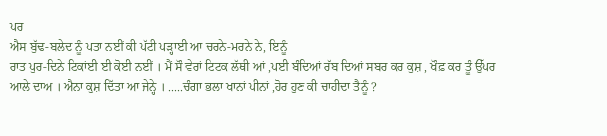ਪਰ
ਐਸ ਬੁੱਢ-ਬਲੇਦ ਨੂੰ ਪਤਾ ਨਈਂ ਕੀ ਪੱਟੀ ਪੜ੍ਹਾਈ ਆ ਚਰਨੇ-ਮਰਨੇ ਨੇ, ਇਨੂੰ
ਰਾਤ ਪੁਰ-ਦਿਨੇ ਟਿਕਾਂਈ ਈ ਕੋਈ ਨਈਂ । ਮੈਂ ਸੌ ਵੇਰਾਂ ਟਿਟਕ ਲੱਥੀ ਆਂ ,ਪਈ ਬੰਦਿਆਂ ਰੱਬ ਦਿਆਂ ਸਬਰ ਕਰ ਕੁਸ਼ , ਖੌਫ਼ ਕਰ ਤੂੰ ਉੱਪਰ
ਆਲੇ ਦਾਅ । ਐਨਾ ਕੁਸ਼ ਦਿੱਤਾ ਆ ਜੇਨ੍ਹੇ । .....ਚੰਗਾ ਭਲਾ ਖਾਨਾਂ ਪੀਨਾਂ ,ਹੋਰ ਹੁਣ ਕੀ ਚਾਹੀਦਾ ਤੈਨੂੰ ?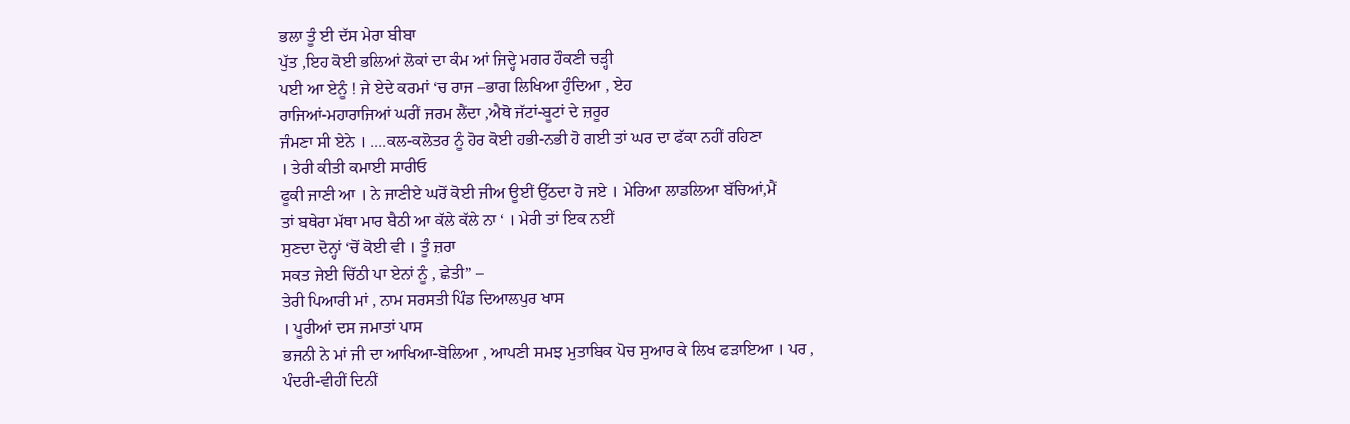ਭਲਾ ਤੂੰ ਈ ਦੱਸ ਮੇਰਾ ਬੀਬਾ
ਪੁੱਤ ,ਇਹ ਕੋਈ ਭਲਿਆਂ ਲੋਕਾਂ ਦਾ ਕੰਮ ਆਂ ਜਿਦ੍ਹੇ ਮਗਰ ਹੌਕਣੀ ਚੜ੍ਹੀ
ਪਈ ਆ ਏਨੂੰ ! ਜੇ ਏਦੇ ਕਰਮਾਂ ‘ਚ ਰਾਜ –ਭਾਗ ਲਿਖਿਆ ਹੁੰਦਿਆ , ਏਹ
ਰਾਜਿਆਂ-ਮਹਾਰਾਜਿਆਂ ਘਰੀਂ ਜਰਮ ਲੈਂਦਾ ,ਐਥੋ ਜੱਟਾਂ-ਬੂਟਾਂ ਦੇ ਜ਼ਰੂਰ
ਜੰਮਣਾ ਸੀ ਏਨੇ । ....ਕਲ-ਕਲੋਤਰ ਨੂੰ ਹੋਰ ਕੋਈ ਹਭੀ-ਨਭੀ ਹੋ ਗਈ ਤਾਂ ਘਰ ਦਾ ਫੱਕਾ ਨਹੀਂ ਰਹਿਣਾ
। ਤੇਰੀ ਕੀਤੀ ਕਮਾਈ ਸਾਰੀਓ
ਫੂਕੀ ਜਾਣੀ ਆ । ਨੇ ਜਾਣੀਏ ਘਰੋਂ ਕੋਈ ਜੀਅ ਊਈਂ ਉੱਠਦਾ ਹੋ ਜਏ । ਮੇਰਿਆ ਲਾਡਲਿਆ ਬੱਚਿਆਂ,ਮੈਂ
ਤਾਂ ਬਥੇਰਾ ਮੱਥਾ ਮਾਰ ਬੈਠੀ ਆ ਕੱਲੇ ਕੱਲੇ ਨਾ ‘ । ਮੇਰੀ ਤਾਂ ਇਕ ਨਈਂ
ਸੁਣਦਾ ਦੋਨ੍ਹਾਂ ‘ਚੋਂ ਕੋਈ ਵੀ । ਤੂੰ ਜ਼ਰਾ
ਸਕਤ ਜੇਈ ਚਿੱਠੀ ਪਾ ਏਨਾਂ ਨੂੰ , ਛੇਤੀ” –
ਤੇਰੀ ਪਿਆਰੀ ਮਾਂ , ਨਾਮ ਸਰਸਤੀ ਪਿੰਡ ਦਿਆਲਪੁਰ ਖਾਸ
। ਪੂਰੀਆਂ ਦਸ ਜਮਾਤਾਂ ਪਾਸ
ਭਜਨੀ ਨੇ ਮਾਂ ਜੀ ਦਾ ਆਖਿਆ-ਬੋਲਿਆ , ਆਪਣੀ ਸਮਝ ਮੁਤਾਬਿਕ ਪੋਚ ਸੁਆਰ ਕੇ ਲਿਖ ਫੜਾਇਆ । ਪਰ ,
ਪੰਦਰੀ-ਵੀਹੀਂ ਦਿਨੀਂ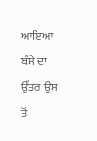ਆਇਆ ਬੰਸੇ ਦਾ ਉੱਤਰ ਉਸ ਤੋਂ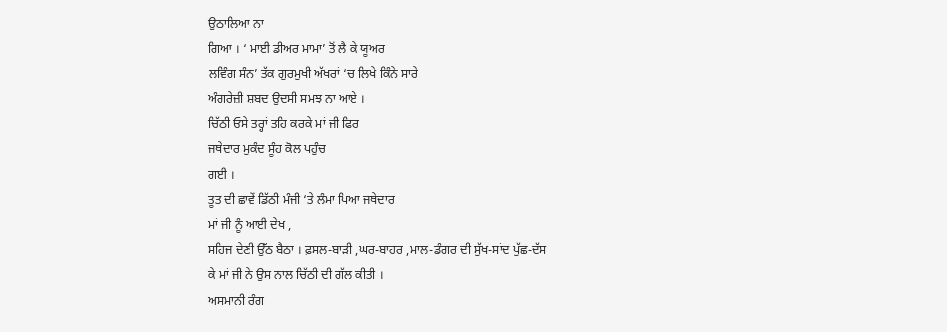ਉਠਾਲਿਆ ਨਾ
ਗਿਆ । ‘ ਮਾਈ ਡੀਅਰ ਮਾਮਾ’ ਤੋਂ ਲੈ ਕੇ ਯੂਅਰ
ਲਵਿੰਗ ਸੰਨ’ ਤੱਕ ਗੁਰਮੁਖੀ ਅੱਖਰਾਂ ‘ਚ ਲਿਖੇ ਕਿੰਨੇ ਸਾਰੇ
ਅੰਗਰੇਜ਼ੀ ਸ਼ਬਦ ਉਦਸੀ ਸਮਝ ਨਾ ਆਏ ।
ਚਿੱਠੀ ਓਸੇ ਤਰ੍ਹਾਂ ਤਹਿ ਕਰਕੇ ਮਾਂ ਜੀ ਫਿਰ
ਜਥੇਦਾਰ ਮੁਕੰਦ ਸੂੰਹ ਕੋਲ ਪਹੁੰਚ
ਗਈ ।
ਤੂਤ ਦੀ ਛਾਵੇਂ ਡਿੱਠੀ ਮੰਜੀ ‘ਤੇ ਲੰਮਾ ਪਿਆ ਜਥੇਦਾਰ
ਮਾਂ ਜੀ ਨੂੰ ਆਈ ਦੇਖ ,
ਸਹਿਜ ਦੇਣੀ ਉੱਠ ਬੈਠਾ । ਫ਼ਸਲ-ਬਾੜੀ ,ਘਰ-ਬਾਹਰ ,ਮਾਲ-ਡੰਗਰ ਦੀ ਸੁੱਖ-ਸਾਂਦ ਪੁੱਛ-ਦੱਸ
ਕੇ ਮਾਂ ਜੀ ਨੇ ਉਸ ਨਾਲ ਚਿੱਠੀ ਦੀ ਗੱਲ ਕੀਤੀ ।
ਅਸਮਾਨੀ ਰੰਗ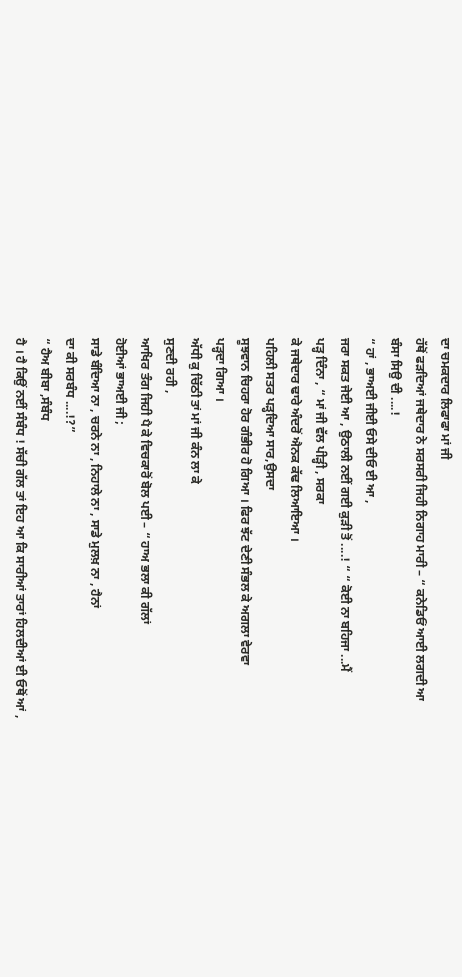ਦਾ ਚਮਕਦਾਰ ਲਿਫਾਫਾ ਮਾਂ ਜੀ
ਹੱਥੋਂ ਫੜਦਿਆਂ ਜਥੇਦਾਰ ਨੇ ਸਰਸਰੀ ਜਿਹੀ ਨਿਗਾਹ ਮਾਰੀ – “ ਕਨੇਡਿਓਂ ਆਈ ਲਗਦੀ ਆ
ਬੰਸਾ ਸਿਉ ਦੀ ....!
“ ਹਾਂ , ਭਾਅਈ ਜੀਈ ਓਸੇ ਦੀਓ ਈ ਆ ,
ਜਰਾ ਸਕਤ ਜੇਈ ਆ , ਉਠਾਲੀ ਨਈਂ ਗਈ ਕੁੜੀ ਤੋਂ ....! “ “ ਕੋਈ ਨਾ ਬਹਿਜਾ ...ਮੈਂ
ਪੜ੍ਹ ਦਿੰਨਾ , “ ਮਾਂ ਜੀ ਵੱਲ ਪੀੜ੍ਹੀ , ਸਰਕਾ
ਕੇ ਜਥੇਦਾਰ ਢਾਰੇ ਅੰਦਰੋਂ ਐਨਕ ਕੱਢ ਲਿਆਇਆ ।
ਪਹਿਲੀ ਸਤਰ ਪੜ੍ਹਦਿਆ ਸਾਰ,ਉਸਦਾ
ਸੂਝਵਾਨ ਚਿਹਰਾ ਹੋਰ ਗੰਭੀਰ ਹੋ ਗਿਆ । ਫਿਰ ਝੱਟ ਦੇਣੀ ਸੰਭਲ ਕੇ ਅਗਲਾ ਵੇਰਵਾ
ਪੜ੍ਹਦਾ ਗਿਆ ।
ਅੱਧੀ ਕੁ ਚਿੱਠੀ ਤਾਂ ਮਾਂ ਜੀ ਕੰਨ ਲਾ ਕੇ
ਸੁਣਦੀ ਰਹੀ ,
ਆਖਿਰ ਤੰਗ ਜਿਹੀ ਪੈ ਕੇ ਵਿਚਕਾਰੋਂ ਬੋਲ ਪਈ – “ ਹਾਅ ਭਲਾ ਕੀ ਗੱਲਾਂ
ਹੋਈਆਂ ਭਾਅਈ ਜੀ ;
ਸਾਡੇ ਬੰਦਿਆ ਨਾ , ਚਰਨੇ ਨਾ , ਨਿਹਾਲੇ ਨਾ , ਸਾਡੇ ਮੁਲਖ਼ ਨਾ , ਹੈਨਾਂ
ਦਾ ਕੀ ਸਰਬੰਧ ....!?”
“ ਹੈਅ ਬੀਬਾ ,ਸੰਬੰਧ
ਹੈ । ਹੈ ਕਿਉਂ ਨਈਂ ਸੰਬੰਧ ! ਸੱਚੀ ਗੱਲ ਤਾਂ ਇਹ ਆ ਕਿ ਸਾਰੀਆਂ ਤਾਰਾਂ ਹਿਲਦੀਆਂ ਈ ਓਥੋਂ ਆਂ ,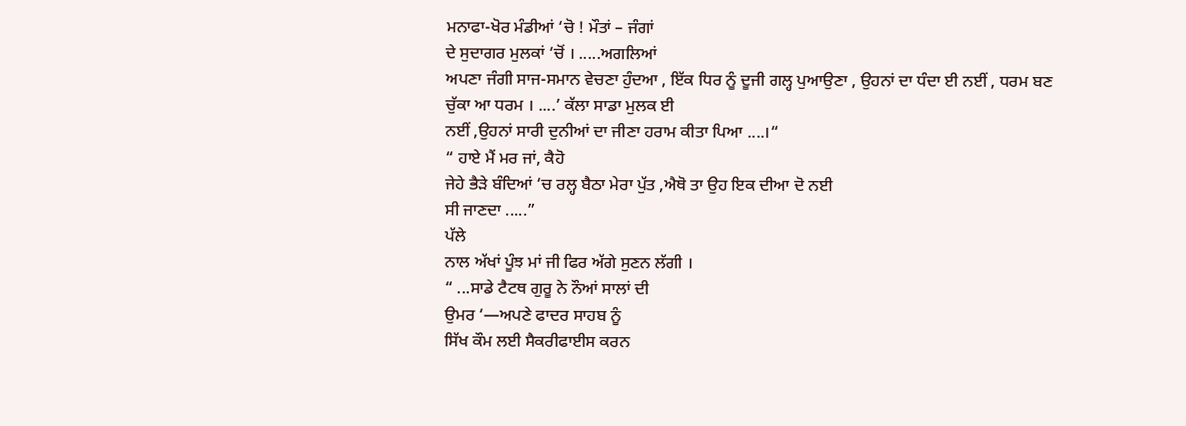ਮਨਾਫਾ-ਖੋਰ ਮੰਡੀਆਂ ‘ਚੋ ! ਮੌਤਾਂ – ਜੰਗਾਂ
ਦੇ ਸੁਦਾਗਰ ਮੁਲਕਾਂ ‘ਚੋਂ । .....ਅਗਲਿਆਂ
ਅਪਣਾ ਜੰਗੀ ਸਾਜ-ਸਮਾਨ ਵੇਚਣਾ ਹੁੰਦਆ , ਇੱਕ ਧਿਰ ਨੂੰ ਦੂਜੀ ਗਲ੍ਹ ਪੁਆਉਣਾ , ਉਹਨਾਂ ਦਾ ਧੰਦਾ ਈ ਨਈਂ , ਧਰਮ ਬਣ ਚੁੱਕਾ ਆ ਧਰਮ । ....’ ਕੱਲਾ ਸਾਡਾ ਮੁਲਕ ਈ
ਨਈਂ ,ਉਹਨਾਂ ਸਾਰੀ ਦੁਨੀਆਂ ਦਾ ਜੀਣਾ ਹਰਾਮ ਕੀਤਾ ਪਿਆ ....।“
“ ਹਾਏ ਮੈਂ ਮਰ ਜਾਂ, ਕੈਹੋ
ਜੇਹੇ ਭੈੜੇ ਬੰਦਿਆਂ ‘ਚ ਰਲ੍ਹ ਬੈਠਾ ਮੇਰਾ ਪੁੱਤ ,ਐਥੋ ਤਾ ਉਹ ਇਕ ਦੀਆ ਦੋ ਨਈ
ਸੀ ਜਾਣਦਾ .....”
ਪੱਲੇ
ਨਾਲ ਅੱਖਾਂ ਪੂੰਝ ਮਾਂ ਜੀ ਫਿਰ ਅੱਗੇ ਸੁਣਨ ਲੱਗੀ ।
“ ...ਸਾਡੇ ਟੈਟਥ ਗੁਰੂ ਨੇ ਨੌਆਂ ਸਾਲਾਂ ਦੀ
ਉਮਰ ‘—ਅਪਣੇ ਫਾਦਰ ਸਾਹਬ ਨੂੰ
ਸਿੱਖ ਕੌਮ ਲਈ ਸੈਕਰੀਫਾਈਸ ਕਰਨ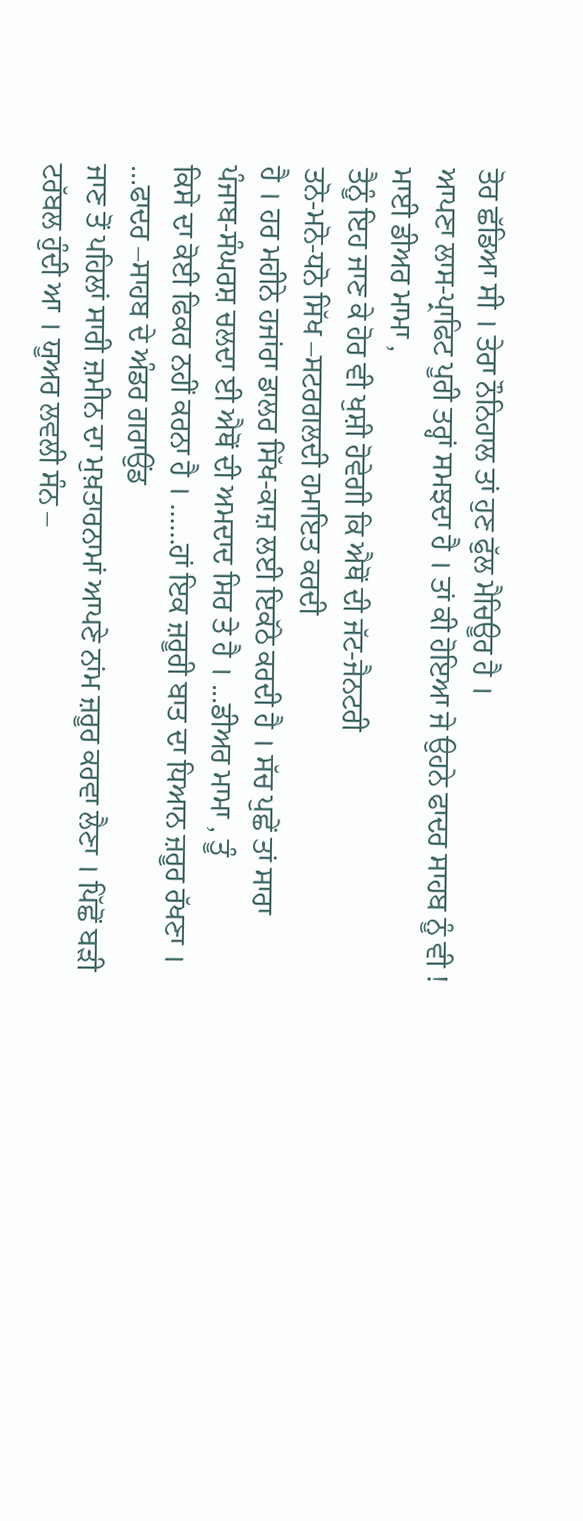ਤੋਰ ਛੱਡਿਆ ਸੀ । ਤੇਰਾ ਨੌਨਿਹਾਲ ਤਾਂ ਹੁਣ ਫੁੱਲ ਮੈਚਿਊਰ ਹੈ ।
ਆਪਣਾ ਲਾਸ-ਪ੍ਰਾਫਿਟ ਪੂਰੀ ਤਰ੍ਹਾਂ ਸਮਝਦਾ ਹੈ । ਤਾਂ ਕੀ ਹੋਇਆ ਜੇ ਉਹਨੇ ਫਾਦਰ ਸਾਹਬ ਨੂੰ ਵੀ !
ਮਾਈ ਡੀਅਰ ਮਾਮਾ ,
ਤੈਨੂੰ ਇਹ ਜਾਣ ਕੇ ਹੋਰ ਵੀ ਖੁਸ਼ੀ ਹੋਵੇਗੀ ਕਿ ਐਥੋਂ ਦੀ ਜੱਟ-ਜੈਨਟਰੀ
ਤਨੋ-ਮਨੋ-ਧਨੋ ਸਿੱਖ –ਸਟਰਗਲਦੀ ਹਮਾਇਤ ਕਰਦੀ
ਹੈ । ਹਰ ਮਹੀਨੇ ਹਜਾਂਰਾ ਡਾਲਰ ਸਿੱਖ-ਕਾਜ਼ ਲਈ ਇਕੱਠੇ ਕਰਦੀ ਹੈ । ਸੱਚ ਪੁਛੇਂ ਤਾਂ ਸਾਰਾ
ਪੰਜਾਬ-ਸੰਘਰਸ਼ ਚਲਦਾ ਈ ਐਥੋਂ ਦੀ ਅਮਦਾਦ ਸਿਰ ਤੇ ਹੈ । ...ਡੀਅਰ ਮਾਮਾ , ਤੂੰ
ਕਿਸੇ ਦਾ ਕੋਈ ਫਿਕਰ ਨਹੀਂ ਕਰਨਾ ਹੈ । ......ਹਾਂ ਇਕ ਜ਼ਰੂਰੀ ਬਾਤ ਦਾ ਧਿਆਨ ਜ਼ਰੂਰ ਰੱਖਣਾ ।
...ਫਾਦਰ –ਸਾਹਬ ਦੇ ਅੰਡਰ ਗਰਾਉਂਡ
ਜਾਣ ਤੋਂ ਪਹਿਲਾਂ ਸਾਰੀ ਜ਼ਮੀਨ ਦਾ ਮੁਖ਼ਤਾਰਨਾਮਾਂ ਆਪਣੇ ਨਾਂਮ ਜ਼ਰੂਰ ਕਰਵਾ ਲੈਣਾ । ਪਿੱਛੋਂ ਬੜੀ
ਟਰੱਬਲ ਹੁੰਦੀ ਆ । ਯੂਅਰ ਲਵਲੀ ਸੰਨ –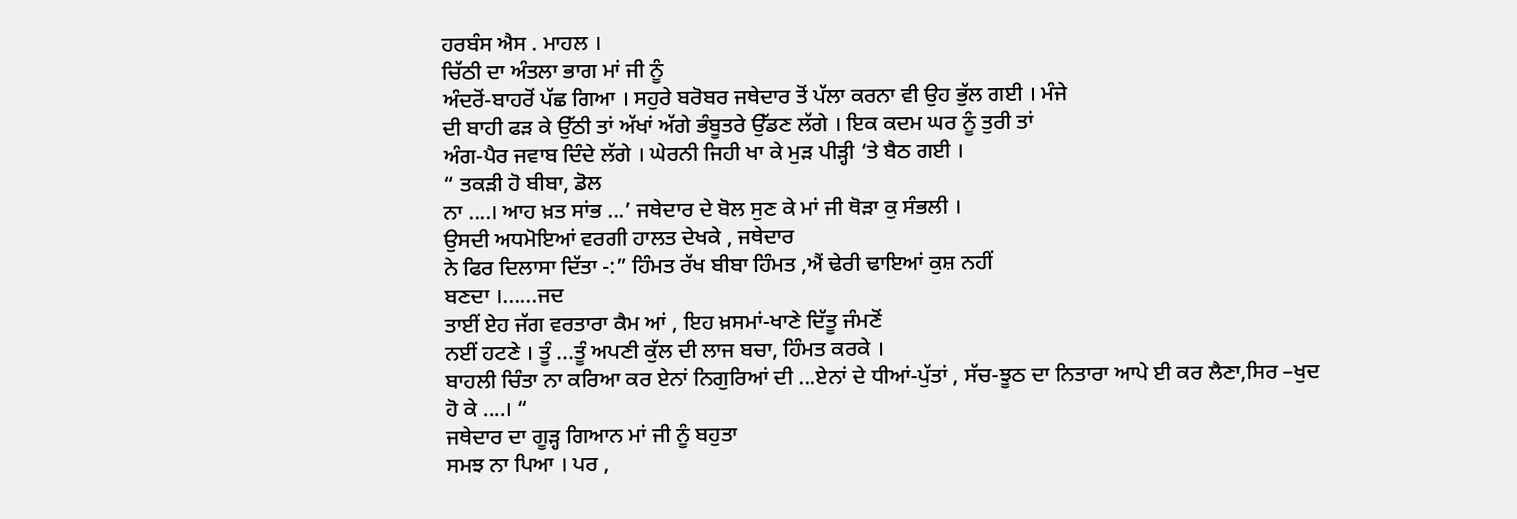ਹਰਬੰਸ ਐਸ . ਮਾਹਲ ।
ਚਿੱਠੀ ਦਾ ਅੰਤਲਾ ਭਾਗ ਮਾਂ ਜੀ ਨੂੰ
ਅੰਦਰੋਂ-ਬਾਹਰੋਂ ਪੱਛ ਗਿਆ । ਸਹੁਰੇ ਬਰੋਬਰ ਜਥੇਦਾਰ ਤੋਂ ਪੱਲਾ ਕਰਨਾ ਵੀ ਉਹ ਭੁੱਲ ਗਈ । ਮੰਜੇ
ਦੀ ਬਾਹੀ ਫੜ ਕੇ ਉੱਠੀ ਤਾਂ ਅੱਖਾਂ ਅੱਗੇ ਭੰਬੂਤਰੇ ਉੱਡਣ ਲੱਗੇ । ਇਕ ਕਦਮ ਘਰ ਨੂੰ ਤੁਰੀ ਤਾਂ
ਅੰਗ-ਪੈਰ ਜਵਾਬ ਦਿੰਦੇ ਲੱਗੇ । ਘੇਰਨੀ ਜਿਹੀ ਖਾ ਕੇ ਮੁੜ ਪੀੜ੍ਹੀ ‘ਤੇ ਬੈਠ ਗਈ ।
“ ਤਕੜੀ ਹੋ ਬੀਬਾ, ਡੋਲ
ਨਾ ....। ਆਹ ਖ਼ਤ ਸਾਂਭ ...’ ਜਥੇਦਾਰ ਦੇ ਬੋਲ ਸੁਣ ਕੇ ਮਾਂ ਜੀ ਥੋੜਾ ਕੁ ਸੰਭਲੀ ।
ਉਸਦੀ ਅਧਮੋਇਆਂ ਵਰਗੀ ਹਾਲਤ ਦੇਖਕੇ , ਜਥੇਦਾਰ
ਨੇ ਫਿਰ ਦਿਲਾਸਾ ਦਿੱਤਾ -:” ਹਿੰਮਤ ਰੱਖ ਬੀਬਾ ਹਿੰਮਤ ,ਐਂ ਢੇਰੀ ਢਾਇਆਂ ਕੁਸ਼ ਨਹੀਂ
ਬਣਦਾ ।......ਜਦ
ਤਾਈਂ ਏਹ ਜੱਗ ਵਰਤਾਰਾ ਕੈਮ ਆਂ , ਇਹ ਖ਼ਸਮਾਂ-ਖਾਣੇ ਦਿੱਤੂ ਜੰਮਣੋਂ
ਨਈਂ ਹਟਣੇ । ਤੂੰ ...ਤੂੰ ਅਪਣੀ ਕੁੱਲ ਦੀ ਲਾਜ ਬਚਾ, ਹਿੰਮਤ ਕਰਕੇ ।
ਬਾਹਲੀ ਚਿੰਤਾ ਨਾ ਕਰਿਆ ਕਰ ਏਨਾਂ ਨਿਗੁਰਿਆਂ ਦੀ ...ਏਨਾਂ ਦੇ ਧੀਆਂ-ਪੁੱਤਾਂ , ਸੱਚ-ਝੂਠ ਦਾ ਨਿਤਾਰਾ ਆਪੇ ਈ ਕਰ ਲੈਣਾ,ਸਿਰ –ਖੁਦ ਹੋ ਕੇ ....। “
ਜਥੇਦਾਰ ਦਾ ਗੂੜ੍ਹ ਗਿਆਨ ਮਾਂ ਜੀ ਨੂੰ ਬਹੁਤਾ
ਸਮਝ ਨਾ ਪਿਆ । ਪਰ ,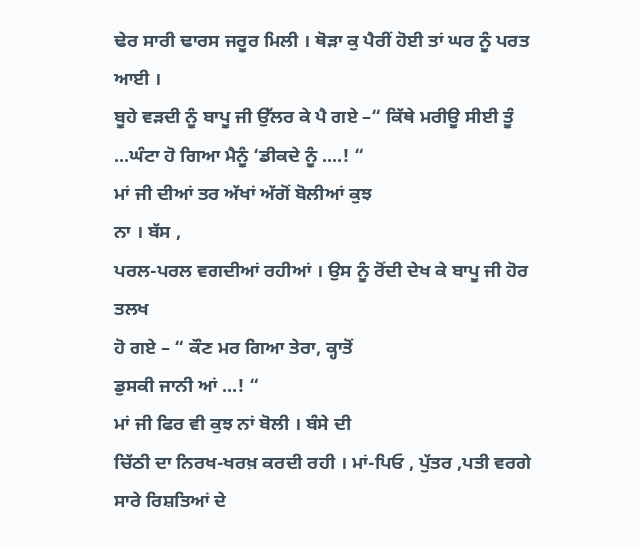ਢੇਰ ਸਾਰੀ ਢਾਰਸ ਜਰੂਰ ਮਿਲੀ । ਥੋੜਾ ਕੁ ਪੈਰੀਂ ਹੋਈ ਤਾਂ ਘਰ ਨੂੰ ਪਰਤ ਆਈ ।
ਬੂਹੇ ਵੜਦੀ ਨੂੰ ਬਾਪੂ ਜੀ ਉੱਲਰ ਕੇ ਪੈ ਗਏ –“ ਕਿੱਥੇ ਮਰੀਊ ਸੀਈ ਤੂੰ
...ਘੰਟਾ ਹੋ ਗਿਆ ਮੈਨੂੰ ‘ਡੀਕਦੇ ਨੂੰ ....! “
ਮਾਂ ਜੀ ਦੀਆਂ ਤਰ ਅੱਖਾਂ ਅੱਗੋਂ ਬੋਲੀਆਂ ਕੁਝ
ਨਾ । ਬੱਸ ,
ਪਰਲ-ਪਰਲ ਵਗਦੀਆਂ ਰਹੀਆਂ । ਉਸ ਨੂੰ ਰੋਂਦੀ ਦੇਖ ਕੇ ਬਾਪੂ ਜੀ ਹੋਰ ਤਲਖ
ਹੋ ਗਏ – “ ਕੌਣ ਮਰ ਗਿਆ ਤੇਰਾ, ਕ੍ਹਾਤੋਂ
ਡੁਸਕੀ ਜਾਨੀ ਆਂ ...! “
ਮਾਂ ਜੀ ਫਿਰ ਵੀ ਕੁਝ ਨਾਂ ਬੋਲੀ । ਬੰਸੇ ਦੀ
ਚਿੱਠੀ ਦਾ ਨਿਰਖ-ਖਰਖ਼ ਕਰਦੀ ਰਹੀ । ਮਾਂ-ਪਿਓ , ਪੁੱਤਰ ,ਪਤੀ ਵਰਗੇ ਸਾਰੇ ਰਿਸ਼ਤਿਆਂ ਦੇ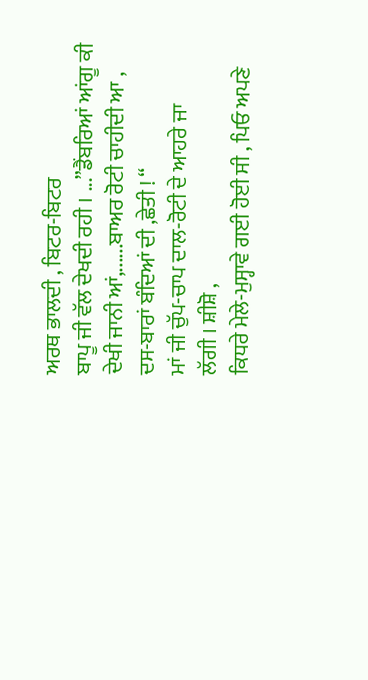ਅਰਥ ਭਾਲਦੀ , ਬਿਟਰ-ਬਿਟਰ
ਬਾਪੂ ਜੀ ਵੱਲ ਦੇਖਦੀ ਰਹੀ । ...”ਡੈਂਬਰਿਆਂ ਆਂਗੂ ਕੀ ਦੇਖੀ ਜਾਨੀ ਆਂ,......ਬਾਅਰ ਰੋਟੀ ਚਾਹੀਦੀ ਆ , ਦਸ-ਬਾਰਾਂ ਬੰਦਿਆਂ ਦੀ ,ਛੇਤੀ ! “
ਮਾਂ ਜੀ ਚੁੱਪ-ਚਾਪ ਦਾਲ-ਰੋਟੀ ਦੇ ਆਹਰੇ ਜਾ
ਲੱਗੀ । ਸ਼ੀਸ਼ੋ ,
ਕਿਧਰੇ ਮੇਲੇ-ਮੁਸ੍ਹਾਵੇ ਗਈ ਹੋਈ ਸੀ , ਪਿਓ ਅਪਣੇ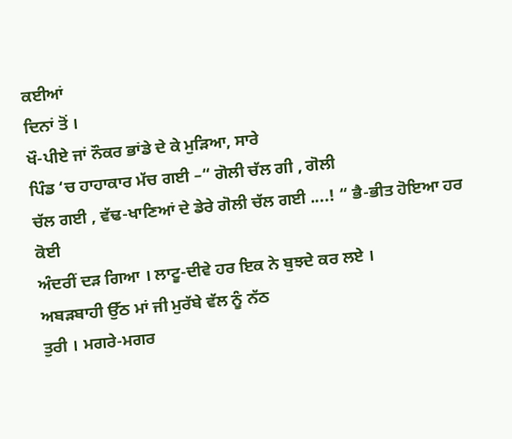ਕਈਆਂ
ਦਿਨਾਂ ਤੋਂ ।
ਖੌ-ਪੀਏ ਜਾਂ ਨੌਕਰ ਭਾਂਡੇ ਦੇ ਕੇ ਮੁੜਿਆ, ਸਾਰੇ
ਪਿੰਡ ‘ਚ ਹਾਹਾਕਾਰ ਮੱਚ ਗਈ –“ ਗੋਲੀ ਚੱਲ ਗੀ , ਗੋਲੀ
ਚੱਲ ਗਈ , ਵੱਢ-ਖਾਣਿਆਂ ਦੇ ਡੇਰੇ ਗੋਲੀ ਚੱਲ ਗਈ ....! “ ਭੈ-ਭੀਤ ਹੋਇਆ ਹਰ ਕੋਈ
ਅੰਦਰੀਂ ਦੜ ਗਿਆ । ਲਾਟੂ-ਦੀਵੇ ਹਰ ਇਕ ਨੇ ਬੁਝਦੇ ਕਰ ਲਏ ।
ਅਬੜਬਾਹੀ ਉੱਠ ਮਾਂ ਜੀ ਮੁਰੱਬੇ ਵੱਲ ਨੂੰ ਨੱਠ
ਤੁਰੀ । ਮਗਰੇ-ਮਗਰ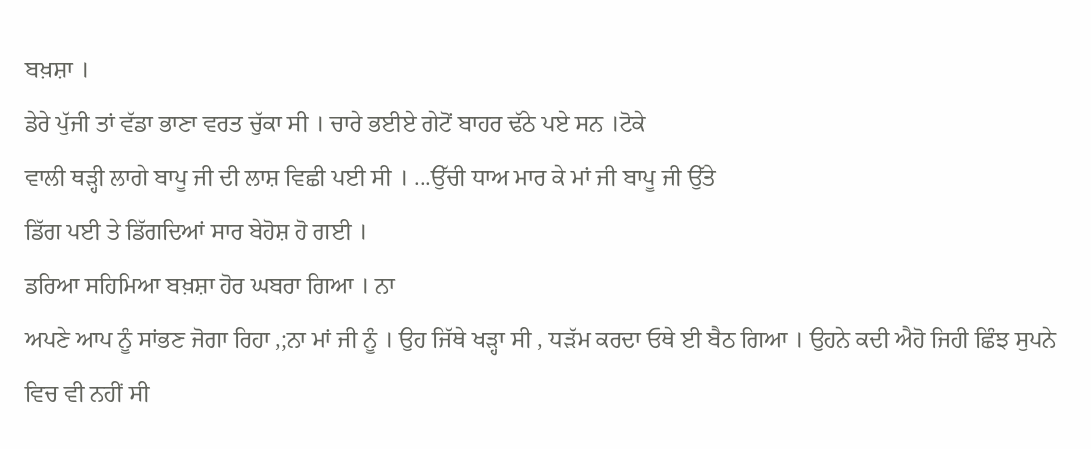ਬਖ਼ਸ਼ਾ ।
ਡੇਰੇ ਪੁੱਜੀ ਤਾਂ ਵੱਡਾ ਭਾਣਾ ਵਰਤ ਚੁੱਕਾ ਸੀ । ਚਾਰੇ ਭਈਏ ਗੇਟੋਂ ਬਾਹਰ ਢੱਠੇ ਪਏ ਸਨ ।ਟੋਕੇ
ਵਾਲੀ ਥੜ੍ਹੀ ਲਾਗੇ ਬਾਪੂ ਜੀ ਦੀ ਲਾਸ਼ ਵਿਛੀ ਪਈ ਸੀ । ...ਉੱਚੀ ਧਾਅ ਮਾਰ ਕੇ ਮਾਂ ਜੀ ਬਾਪੂ ਜੀ ਉੱਤੇ
ਡਿੱਗ ਪਈ ਤੇ ਡਿੱਗਦਿਆਂ ਸਾਰ ਬੇਹੋਸ਼ ਹੋ ਗਈ ।
ਡਰਿਆ ਸਹਿਮਿਆ ਬਖ਼ਸ਼ਾ ਹੋਰ ਘਬਰਾ ਗਿਆ । ਨਾ
ਅਪਣੇ ਆਪ ਨੂੰ ਸਾਂਭਣ ਜੋਗਾ ਰਿਹਾ ,;ਨਾ ਮਾਂ ਜੀ ਨੂੰ । ਉਹ ਜਿੱਥੇ ਖੜ੍ਹਾ ਸੀ , ਧੜੱਮ ਕਰਦਾ ਓਥੇ ਈ ਬੈਠ ਗਿਆ । ਉਹਨੇ ਕਦੀ ਐਹੋ ਜਿਹੀ ਛਿੰਝ ਸੁਪਨੇ ਵਿਚ ਵੀ ਨਹੀਂ ਸੀ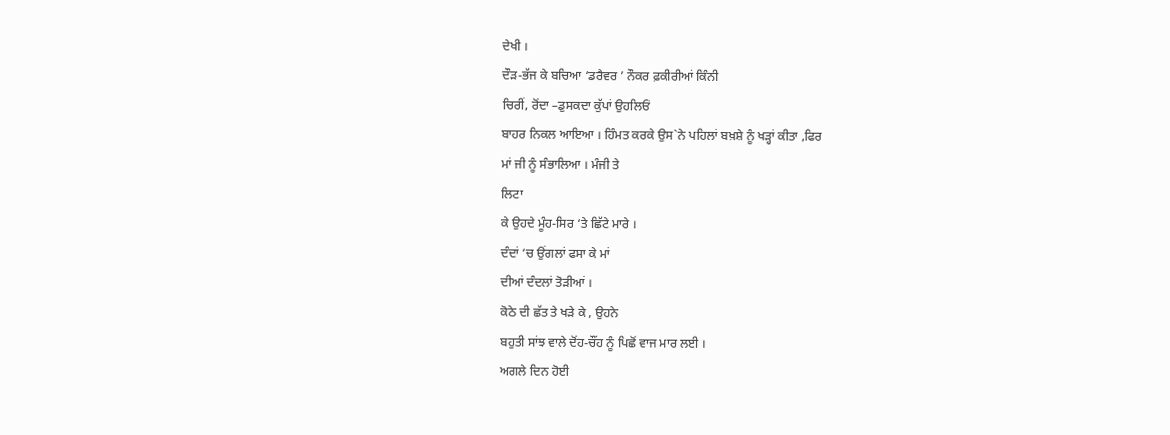ਦੇਖੀ ।
ਦੌੜ-ਭੱਜ ਕੇ ਬਚਿਆ ‘ਡਰੈਵਰ ’ ਨੌਕਰ ਫ਼ਕੀਰੀਆਂ ਕਿੰਨੀ
ਚਿਰੀਂ, ਰੋਂਦਾ –ਡੁਸਕਦਾ ਕੁੱਪਾਂ ਉਹਲਿਓਂ
ਬਾਹਰ ਨਿਕਲ ਆਇਆ । ਹਿੰਮਤ ਕਰਕੇ ਉਸ`ਨੇ ਪਹਿਲਾਂ ਬਖ਼ਸ਼ੇ ਨੂੰ ਖੜ੍ਹਾਂ ਕੀਤਾ ,ਫਿਰ
ਮਾਂ ਜੀ ਨੂੰ ਸੰਭਾਲਿਆ । ਮੰਜੀ ਤੇ
ਲਿਟਾ
ਕੇ ਉਹਦੇ ਮੂੰਹ-ਸਿਰ ‘ਤੇ ਛਿੱਟੇ ਮਾਰੇ ।
ਦੰਦਾਂ ‘ਚ ਉਂਗਲਾਂ ਫਸਾ ਕੇ ਮਾਂ
ਦੀਆਂ ਦੰਦਲਾਂ ਤੋੜੀਆਂ ।
ਕੋਠੇ ਦੀ ਛੱਤ ਤੇ ਖੜੇ ਕੇ , ਉਹਨੇ
ਬਹੁਤੀ ਸਾਂਝ ਵਾਲੇ ਦੋਂਹ-ਚੌਂਹ ਨੂੰ ਪਿਛੋਂ ਵਾਜ ਮਾਰ ਲਈ ।
ਅਗਲੇ ਦਿਨ ਹੋਈ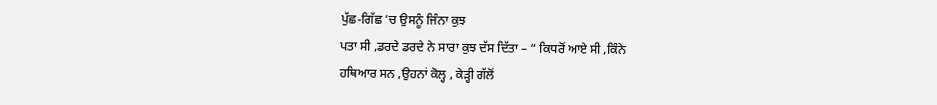ਪੁੱਛ-ਗਿੱਛ ‘ਚ ਉਸਨੂੰ ਜਿੰਨਾ ਕੁਝ
ਪਤਾ ਸੀ ,ਡਰਦੇ ਡਰਦੇ ਨੇ ਸਾਰਾ ਕੁਝ ਦੱਸ ਦਿੱਤਾ – “ ਕਿਧਰੋਂ ਆਏ ਸੀ ,ਕਿੰਨੇ
ਹਥਿਆਰ ਸਨ ,ਉਹਨਾਂ ਕੋਲ੍ਹ , ਕੇੜ੍ਹੀ ਗੱਲੋਂ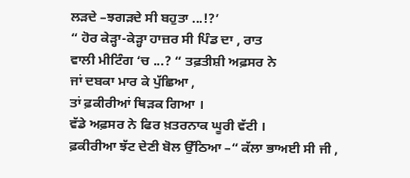ਲੜਦੇ –ਝਗੜਦੇ ਸੀ ਬਹੁਤਾ ...!?’
“ ਹੋਰ ਕੇੜ੍ਹਾ-ਕੇੜ੍ਹਾ ਹਾਜ਼ਰ ਸੀ ਪਿੰਡ ਦਾ , ਰਾਤ
ਵਾਲੀ ਮੀਟਿੰਗ ‘ਚ ...? “ ਤਫ਼ਤੀਸ਼ੀ ਅਫ਼ਸਰ ਨੇ
ਜਾਂ ਦਬਕਾ ਮਾਰ ਕੇ ਪੁੱਛਿਆ ,
ਤਾਂ ਫ਼ਕੀਰੀਆਂ ਥਿੜਕ ਗਿਆ ।
ਵੱਡੇ ਅਫ਼ਸਰ ਨੇ ਫਿਰ ਖ਼ਤਰਨਾਕ ਘੂਰੀ ਵੱਟੀ ।
ਫ਼ਕੀਰੀਆ ਝੱਟ ਦੇਣੀ ਬੋਲ ਉੱਠਿਆ –“ ਕੱਲਾ ਭਾਅਈ ਸੀ ਜੀ ,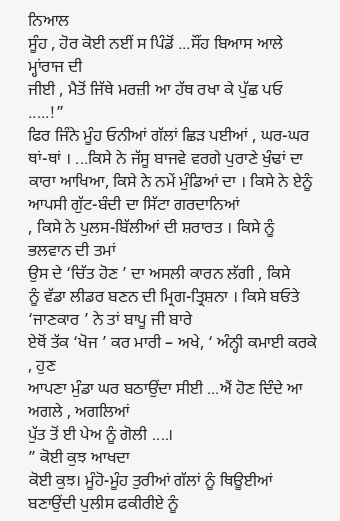ਨਿਆਲ
ਸੂੰਹ , ਹੋਰ ਕੋਈ ਨਈਂ ਸ ਪਿੰਡੋਂ ...ਸੌਂਹ ਬਿਆਸ ਆਲੇ ਮ੍ਹਾਂਰਾਜ ਦੀ
ਜੀਈ , ਮੈਤੋਂ ਜਿੱਥੇ ਮਰਜ਼ੀ ਆ ਹੱਥ ਰਖਾ ਕੇ ਪੁੱਛ ਪਓ .....!”
ਫਿਰ ਜਿੰਨੇ ਮੂੰਹ ਓਨੀਆਂ ਗੱਲਾਂ ਛਿੜ ਪਈਆਂ , ਘਰ-ਘਰ
ਥਾਂ-ਥਾਂ । ...ਕਿਸੇ ਨੇ ਜੱਸੂ ਬਾਜਵੇ ਵਰਗੇ ਪੁਰਾਣੇ ਖੁੰਢਾਂ ਦਾ ਕਾਰਾ ਆਖਿਆ, ਕਿਸੇ ਨੇ ਨਮੇਂ ਮੁੰਡਿਆਂ ਦਾ । ਕਿਸੇ ਨੇ ਏਨੂੰ ਆਪਸੀ ਗੁੱਟ-ਬੰਦੀ ਦਾ ਸਿੱਟਾ ਗਰਦਾਨਿਆਂ
, ਕਿਸੇ ਨੇ ਪੁਲਸ-ਬਿੱਲੀਆਂ ਦੀ ਸ਼ਰਾਰਤ । ਕਿਸੇ ਨੂੰ ਭਲਵਾਨ ਦੀ ਤਮਾਂ
ਉਸ ਦੇ ‘ਚਿੱਤ ਹੋਣ ’ ਦਾ ਅਸਲੀ ਕਾਰਨ ਲੱਗੀ , ਕਿਸੇ
ਨੂੰ ਵੱਡਾ ਲੀਡਰ ਬਣਨ ਦੀ ਮ੍ਰਿਗ-ਤ੍ਰਿਸ਼ਨਾ । ਕਿਸੇ ਬਓਤੇ ‘ਜਾਣਕਾਰ ’ ਨੇ ਤਾਂ ਬਾਪੂ ਜੀ ਬਾਰੇ
ਏਥੋਂ ਤੱਕ ‘ਖੋਜ ’ ਕਰ ਮਾਰੀ – ਅਖੇ, ‘ ਅੰਨ੍ਹੀ ਕਮਾਈ ਕਰਕੇ , ਹੁਣ
ਆਪਣਾ ਮੁੰਡਾ ਘਰ ਬਠਾਉਂਦਾ ਸੀਈ ...ਐਂ ਹੋਣ ਦਿੰਦੇ ਆ ਅਗਲੇ , ਅਗਲਿਆਂ
ਪੁੱਤ ਤੋਂ ਈ ਪੇਅ ਨੂੰ ਗੋਲੀ ....।
” ਕੋਈ ਕੁਝ ਆਖਦਾ
ਕੋਈ ਕੁਝ। ਮੂੰਹੋ-ਮੂੰਹ ਤੁਰੀਆਂ ਗੱਲਾਂ ਨੂੰ ਥਿਊਈਆਂ ਬਣਾਉਂਦੀ ਪੁਲੀਸ ਫਕੀਰੀਏ ਨੂੰ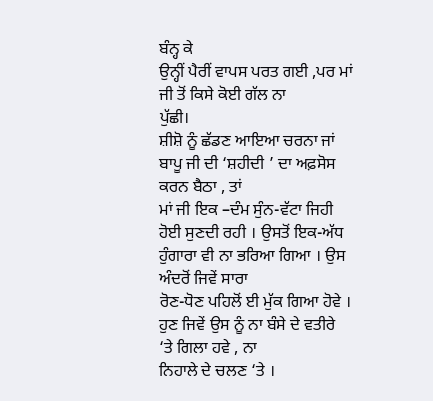ਬੰਨ੍ਹ ਕੇ
ਉਨ੍ਹੀਂ ਪੈਰੀਂ ਵਾਪਸ ਪਰਤ ਗਈ ,ਪਰ ਮਾਂ ਜੀ ਤੋਂ ਕਿਸੇ ਕੋਈ ਗੱਲ ਨਾ
ਪੁੱਛੀ।
ਸ਼ੀਸ਼ੋ ਨੂੰ ਛੱਡਣ ਆਇਆ ਚਰਨਾ ਜਾਂ ਬਾਪੂ ਜੀ ਦੀ ‘ਸ਼ਹੀਦੀ ’ ਦਾ ਅਫ਼ਸੋਸ ਕਰਨ ਬੈਠਾ , ਤਾਂ
ਮਾਂ ਜੀ ਇਕ –ਦੰਮ ਸੁੰਨ-ਵੱਟਾ ਜਿਹੀ
ਹੋਈ ਸੁਣਦੀ ਰਹੀ । ਉਸਤੋਂ ਇਕ-ਅੱਧ ਹੁੰਗਾਰਾ ਵੀ ਨਾ ਭਰਿਆ ਗਿਆ । ਉਸ ਅੰਦਰੋਂ ਜਿਵੇਂ ਸਾਰਾ
ਰੋਣ-ਧੋਣ ਪਹਿਲੋਂ ਈ ਮੁੱਕ ਗਿਆ ਹੋਵੇ । ਹੁਣ ਜਿਵੇਂ ਉਸ ਨੂੰ ਨਾ ਬੰਸੇ ਦੇ ਵਤੀਰੇ ‘ਤੇ ਗਿਲਾ ਹਵੇ , ਨਾ
ਨਿਹਾਲੇ ਦੇ ਚਲਣ ‘ਤੇ ।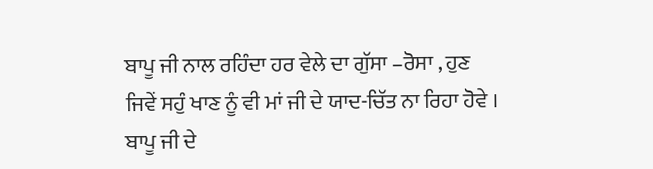ਬਾਪੂ ਜੀ ਨਾਲ ਰਹਿੰਦਾ ਹਰ ਵੇਲੇ ਦਾ ਗੁੱਸਾ –ਰੋਸਾ , ਹੁਣ
ਜਿਵੇਂ ਸਹੁੰ ਖਾਣ ਨੂੰ ਵੀ ਮਾਂ ਜੀ ਦੇ ਯਾਦ-ਚਿੱਤ ਨਾ ਰਿਹਾ ਹੋਵੇ ।
ਬਾਪੂ ਜੀ ਦੇ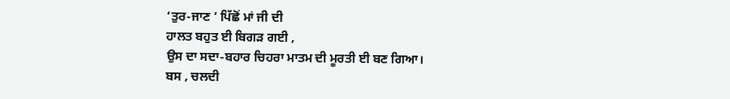‘ਤੁਰ-ਜਾਣ ’ ਪਿੱਛੋਂ ਮਾਂ ਜੀ ਦੀ
ਹਾਲਤ ਬਹੁਤ ਈ ਬਿਗੜ ਗਈ ,
ਉਸ ਦਾ ਸਦਾ-ਬਹਾਰ ਚਿਹਰਾ ਮਾਤਮ ਦੀ ਮੂਰਤੀ ਈ ਬਣ ਗਿਆ।
ਬਸ , ਚਲਦੀ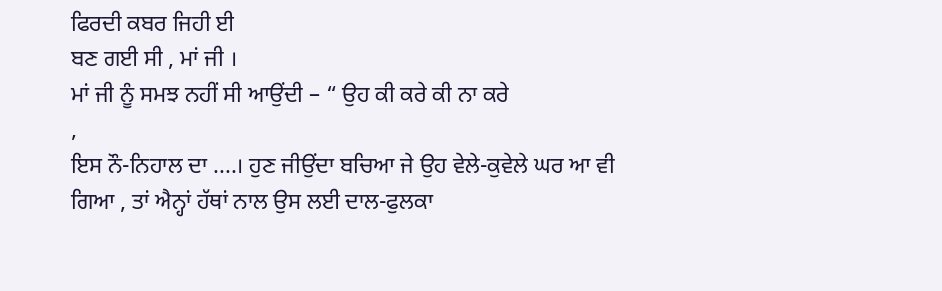ਫਿਰਦੀ ਕਬਰ ਜਿਹੀ ਈ
ਬਣ ਗਈ ਸੀ , ਮਾਂ ਜੀ ।
ਮਾਂ ਜੀ ਨੂੰ ਸਮਝ ਨਹੀਂ ਸੀ ਆਉਂਦੀ – “ ਉਹ ਕੀ ਕਰੇ ਕੀ ਨਾ ਕਰੇ
,
ਇਸ ਨੌ-ਨਿਹਾਲ ਦਾ ....। ਹੁਣ ਜੀਉਂਦਾ ਬਚਿਆ ਜੇ ਉਹ ਵੇਲੇ-ਕੁਵੇਲੇ ਘਰ ਆ ਵੀ
ਗਿਆ , ਤਾਂ ਐਨ੍ਹਾਂ ਹੱਥਾਂ ਨਾਲ ਉਸ ਲਈ ਦਾਲ-ਫੁਲਕਾ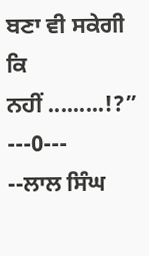ਬਣਾ ਵੀ ਸਕੇਗੀ ਕਿ
ਨਹੀਂ .........!?” ---0---
--ਲਾਲ ਸਿੰਘ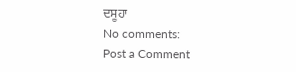ਦਸੂਹਾ
No comments:
Post a Comment